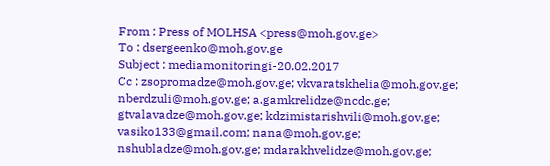From : Press of MOLHSA <press@moh.gov.ge>
To : dsergeenko@moh.gov.ge
Subject : mediamonitoringi-20.02.2017
Cc : zsopromadze@moh.gov.ge; vkvaratskhelia@moh.gov.ge; nberdzuli@moh.gov.ge; a.gamkrelidze@ncdc.ge; gtvalavadze@moh.gov.ge; kdzimistarishvili@moh.gov.ge; vasiko133@gmail.com; nana@moh.gov.ge; nshubladze@moh.gov.ge; mdarakhvelidze@moh.gov.ge;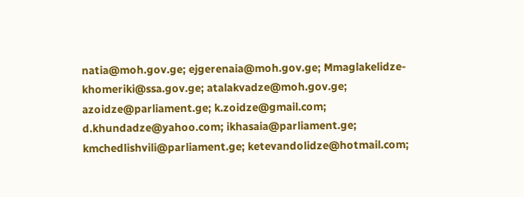natia@moh.gov.ge; ejgerenaia@moh.gov.ge; Mmaglakelidze-khomeriki@ssa.gov.ge; atalakvadze@moh.gov.ge; azoidze@parliament.ge; k.zoidze@gmail.com; d.khundadze@yahoo.com; ikhasaia@parliament.ge; kmchedlishvili@parliament.ge; ketevandolidze@hotmail.com;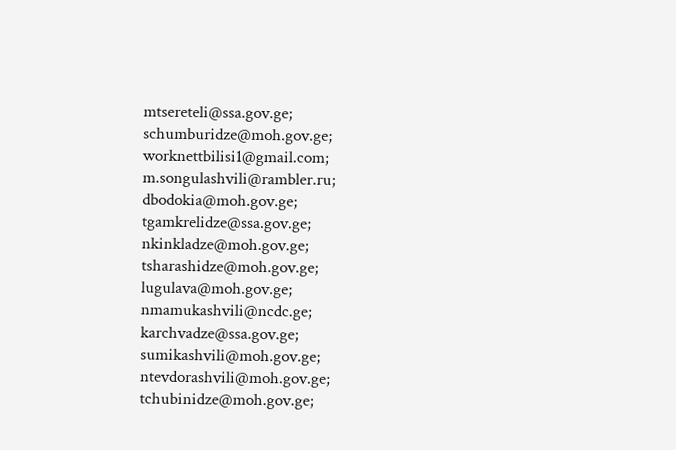mtsereteli@ssa.gov.ge; schumburidze@moh.gov.ge; worknettbilisi1@gmail.com; m.songulashvili@rambler.ru; dbodokia@moh.gov.ge; tgamkrelidze@ssa.gov.ge; nkinkladze@moh.gov.ge; tsharashidze@moh.gov.ge; lugulava@moh.gov.ge; nmamukashvili@ncdc.ge; karchvadze@ssa.gov.ge; sumikashvili@moh.gov.ge; ntevdorashvili@moh.gov.ge; tchubinidze@moh.gov.ge;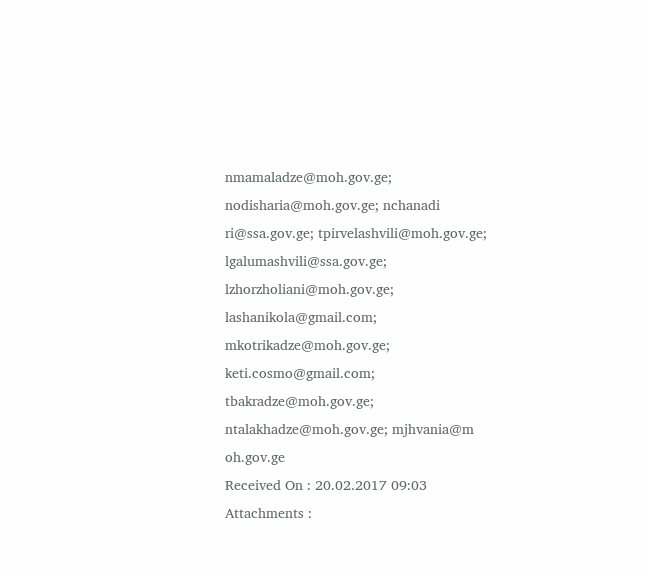nmamaladze@moh.gov.ge; nodisharia@moh.gov.ge; nchanadi ri@ssa.gov.ge; tpirvelashvili@moh.gov.ge; lgalumashvili@ssa.gov.ge; lzhorzholiani@moh.gov.ge; lashanikola@gmail.com; mkotrikadze@moh.gov.ge; keti.cosmo@gmail.com; tbakradze@moh.gov.ge; ntalakhadze@moh.gov.ge; mjhvania@m oh.gov.ge
Received On : 20.02.2017 09:03
Attachments :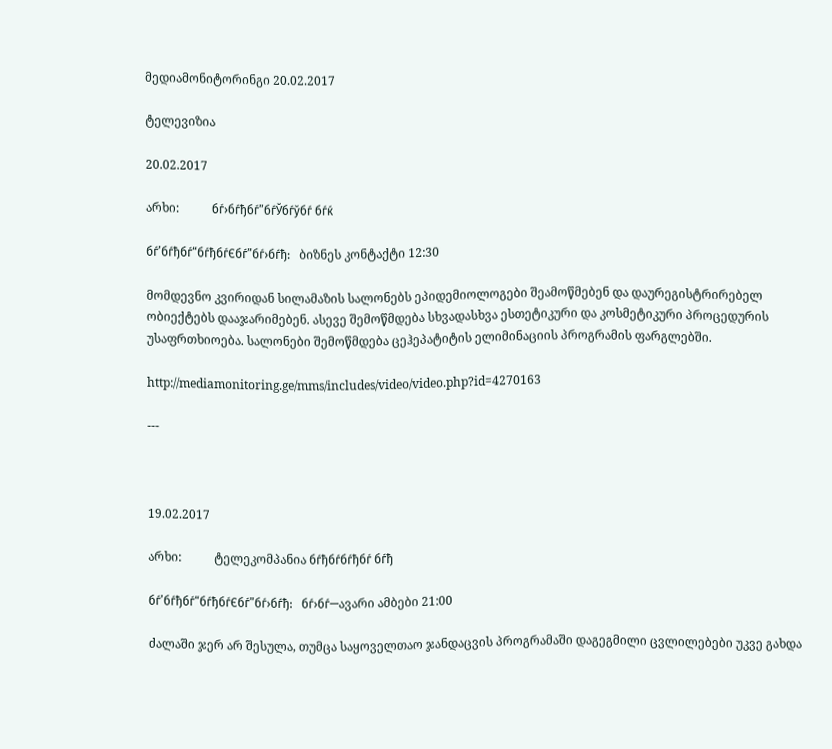მედიამონიტორინგი 20.02.2017

ტელევიზია

20.02.2017

არხი:           бѓ›бѓђбѓ”бѓЎбѓўбѓ бѓќ

бѓ’бѓђбѓ“бѓђбѓЄбѓ”бѓ›бѓђ:   ბიზნეს კონტაქტი 12:30

მომდევნო კვირიდან სილამაზის სალონებს ეპიდემიოლოგები შეამოწმებენ და დაურეგისტრირებელ ობიექტებს დააჯარიმებენ. ასევე შემოწმდება სხვადასხვა ესთეტიკური და კოსმეტიკური პროცედურის უსაფრთხიოება. სალონები შემოწმდება ცეჰეპატიტის ელიმინაციის პროგრამის ფარგლებში.

http://mediamonitoring.ge/mms/includes/video/video.php?id=4270163

---



19.02.2017

არხი:           ტელეკომპანია бѓђбѓбѓђбѓ бѓђ

бѓ’бѓђбѓ“бѓђбѓЄбѓ”бѓ›бѓђ:   бѓ›бѓ—ავარი ამბები 21:00

ძალაში ჯერ არ შესულა, თუმცა საყოველთაო ჯანდაცვის პროგრამაში დაგეგმილი ცვლილებები უკვე გახდა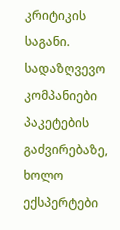კრიტიკის საგანი. სადაზღვევო კომპანიები პაკეტების გაძვირებაზე, ხოლო ექსპერტები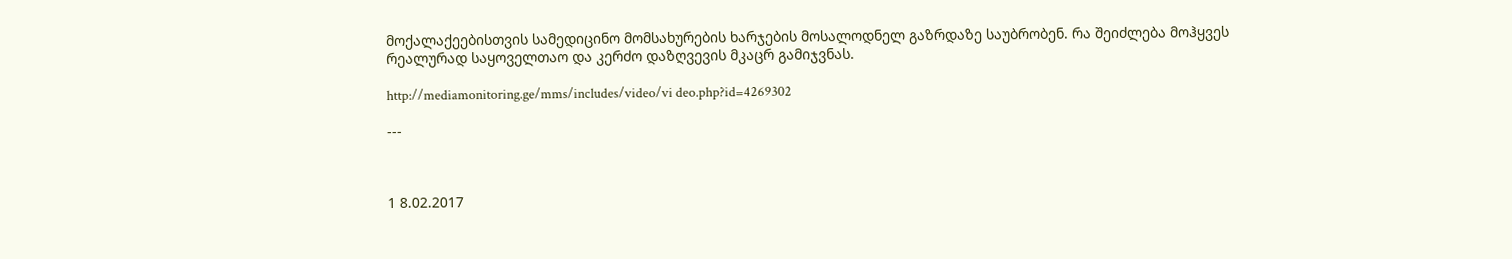მოქალაქეებისთვის სამედიცინო მომსახურების ხარჯების მოსალოდნელ გაზრდაზე საუბრობენ. რა შეიძლება მოჰყვეს რეალურად საყოველთაო და კერძო დაზღვევის მკაცრ გამიჯვნას.

http://mediamonitoring.ge/mms/includes/video/vi deo.php?id=4269302

---



1 8.02.2017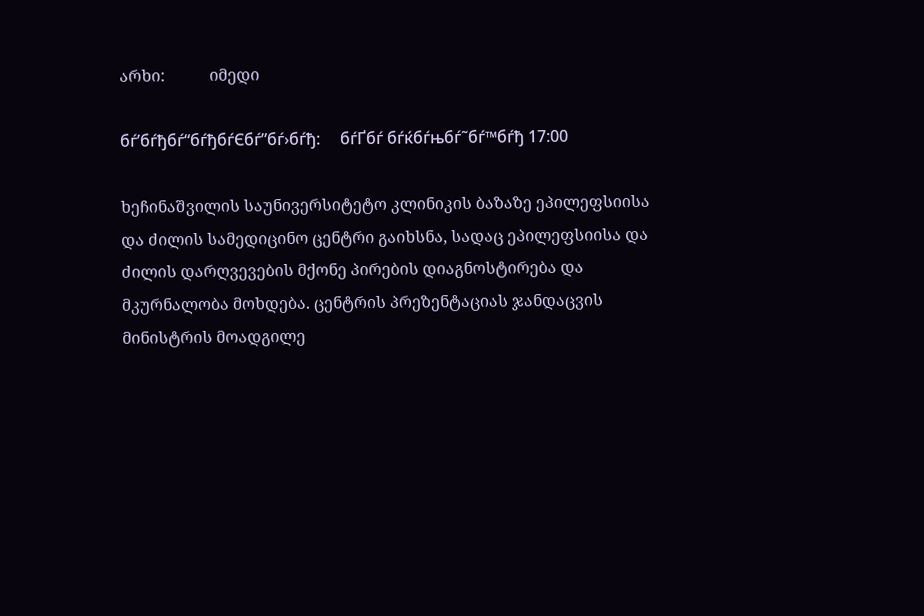არხი:           იმედი

бѓ’бѓђбѓ“бѓђбѓЄбѓ”бѓ›бѓђ:     бѓҐбѓ бѓќбѓњбѓ˜бѓ™бѓђ 17:00

ხეჩინაშვილის საუნივერსიტეტო კლინიკის ბაზაზე ეპილეფსიისა და ძილის სამედიცინო ცენტრი გაიხსნა, სადაც ეპილეფსიისა და ძილის დარღვევების მქონე პირების დიაგნოსტირება და მკურნალობა მოხდება. ცენტრის პრეზენტაციას ჯანდაცვის მინისტრის მოადგილე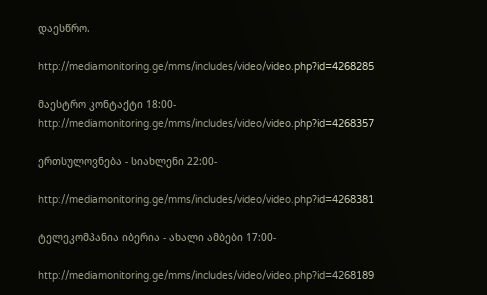დაესწრო.

http://mediamonitoring.ge/mms/includes/video/video.php?id=4268285

მაესტრო კონტაქტი 18:00- http://mediamonitoring.ge/mms/includes/video/video.php?id=4268357

ერთსულოვნება - სიახლენი 22:00-

http://mediamonitoring.ge/mms/includes/video/video.php?id=4268381

ტელეკომპანია იბერია - ახალი ამბები 17:00-

http://mediamonitoring.ge/mms/includes/video/video.php?id=4268189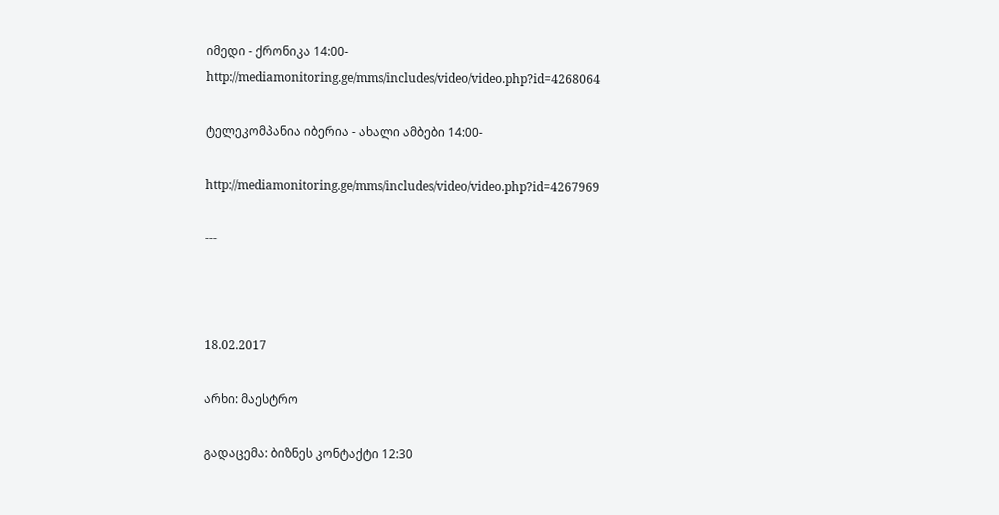იმედი - ქრონიკა 14:00- http://mediamonitoring.ge/mms/includes/video/video.php?id=4268064

ტელეკომპანია იბერია - ახალი ამბები 14:00-

http://mediamonitoring.ge/mms/includes/video/video.php?id=4267969

---



18.02.2017

არხი: მაესტრო

გადაცემა: ბიზნეს კონტაქტი 12:30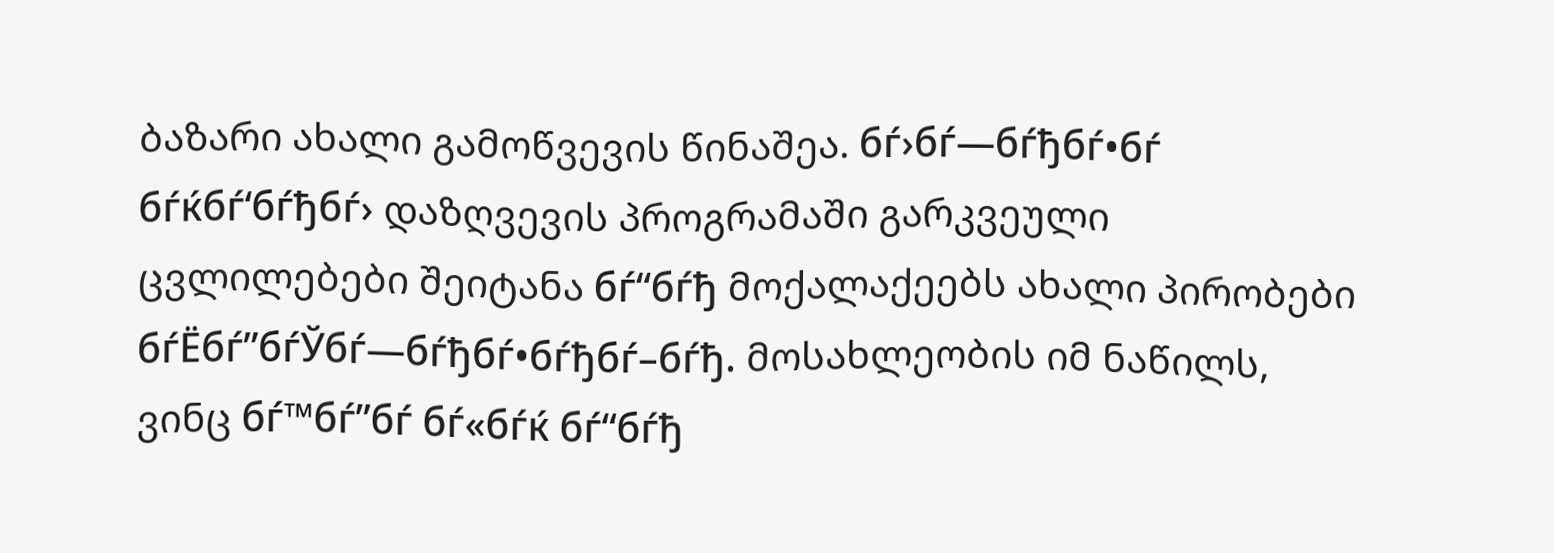ბაზარი ახალი გამოწვევის წინაშეა. бѓ›бѓ—бѓђбѓ•бѓ бѓќбѓ‘бѓђбѓ› დაზღვევის პროგრამაში გარკვეული ცვლილებები შეიტანა бѓ“бѓђ მოქალაქეებს ახალი პირობები бѓЁбѓ”бѓЎбѓ—бѓђбѓ•бѓђбѓ–бѓђ. მოსახლეობის იმ ნაწილს, ვინც бѓ™бѓ”бѓ бѓ«бѓќ бѓ“бѓђ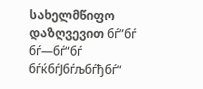სახელმწიფო დაზღვევით бѓ”бѓ бѓ—бѓ“бѓ бѓќбѓЈбѓљбѓђбѓ“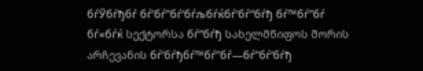бѓЎбѓђбѓ бѓ’бѓ”бѓ‘бѓљбѓќбѓ‘бѓ“бѓђ бѓ™бѓ”бѓ бѓ«бѓќ სექტორსა бѓ“бѓђ სახელმწიფოს შორის არჩევანის бѓ’бѓђбѓ™бѓ”бѓ—бѓ”бѓ‘бѓђ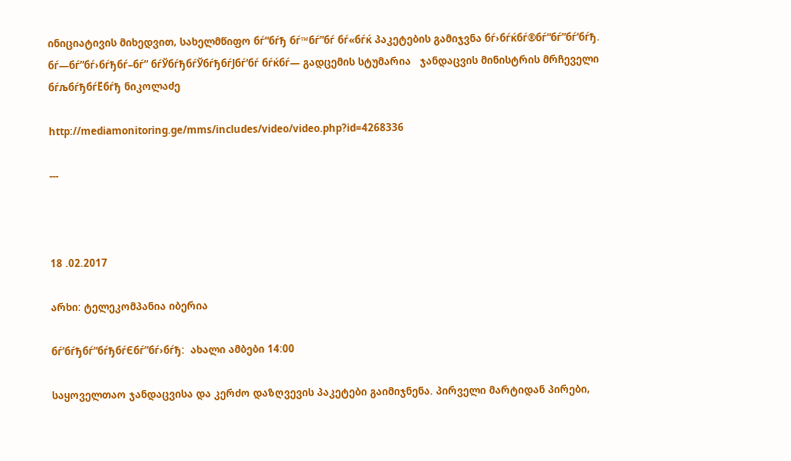ინიციატივის მიხედვით, სახელმწიფო бѓ“бѓђ бѓ™бѓ”бѓ бѓ«бѓќ პაკეტების გამიჯვნა бѓ›бѓќбѓ®бѓ“бѓ”бѓ‘бѓђ.   бѓ—бѓ”бѓ›бѓђбѓ–бѓ” бѓЎбѓђбѓЎбѓђбѓЈбѓ‘бѓ бѓќбѓ— გადცემის სტუმარია   ჯანდაცვის მინისტრის მრჩეველი бѓљбѓђбѓЁбѓђ ნიკოლაძე

http://mediamonitoring.ge/mms/includes/video/video.php?id=4268336

---



18 .02.2017

არხი: ტელეკომპანია იბერია

бѓ’бѓђбѓ“бѓђбѓЄбѓ”бѓ›бѓђ:  ახალი ამბები 14:00

საყოველთაო ჯანდაცვისა და კერძო დაზღვევის პაკეტები გაიმიჯნენა. პირველი მარტიდან პირები,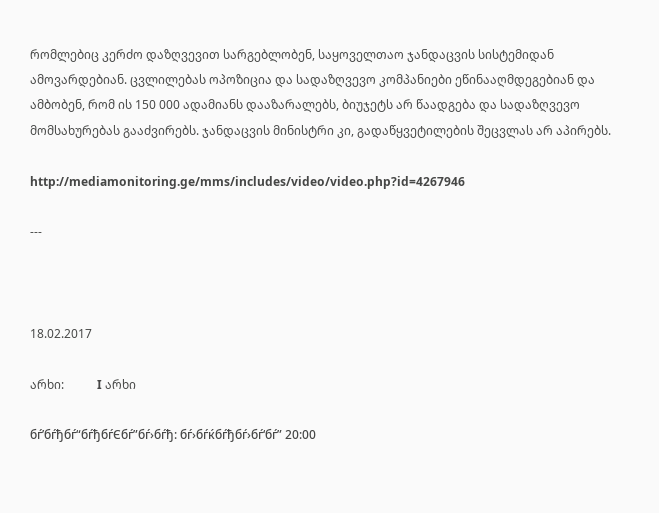რომლებიც კერძო დაზღვევით სარგებლობენ, საყოველთაო ჯანდაცვის სისტემიდან ამოვარდებიან. ცვლილებას ოპოზიცია და სადაზღვევო კომპანიები ეწინააღმდეგებიან და ამბობენ, რომ ის 150 000 ადამიანს დააზარალებს, ბიუჯეტს არ წაადგება და სადაზღვევო მომსახურებას გააძვირებს. ჯანდაცვის მინისტრი კი, გადაწყვეტილების შეცვლას არ აპირებს.

http://mediamonitoring.ge/mms/includes/video/video.php?id=4267946

---



18.02.2017

არხი:           I არხი

бѓ’бѓђбѓ“бѓђбѓЄбѓ”бѓ›бѓђ: бѓ›бѓќбѓђбѓ›бѓ‘бѓ” 20:00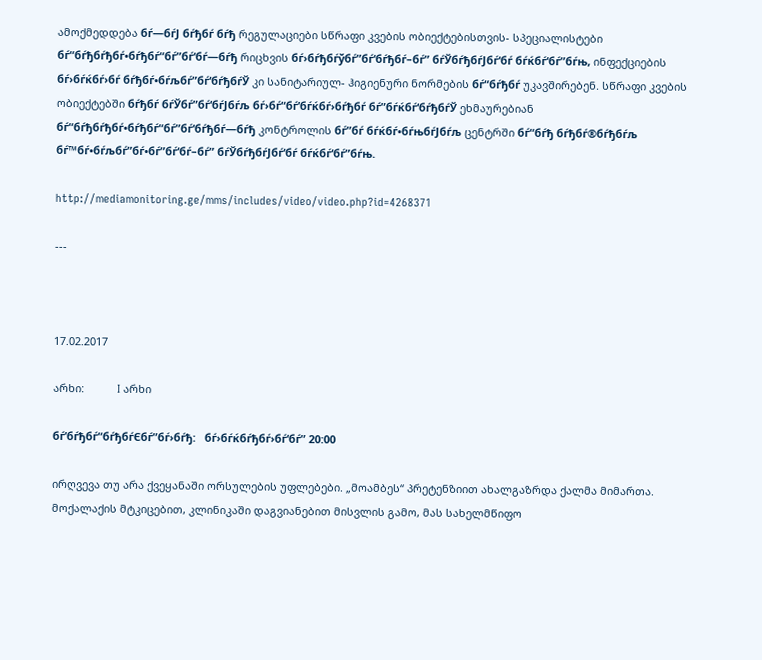ამოქმედდება бѓ—бѓЈ бѓђбѓ бѓђ რეგულაციები სწრაფი კვების ობიექტებისთვის- სპეციალისტები бѓ“бѓђбѓђбѓ•бѓђбѓ“бѓ”бѓ‘бѓ—бѓђ რიცხვის бѓ›бѓђбѓўбѓ”бѓ‘бѓђбѓ–бѓ” бѓЎбѓђбѓЈбѓ‘бѓ бѓќбѓ‘бѓ”бѓњ, ინფექციების бѓ›бѓќбѓ›бѓ бѓђбѓ•бѓљбѓ”бѓ‘бѓђбѓЎ კი სანიტარიულ- ჰიგიენური ნორმების бѓ“бѓђбѓ უკავშირებენ. სწრაფი კვების ობიექტებში бѓђбѓ бѓЎбѓ”бѓ‘бѓЈбѓљ бѓ›бѓ“бѓ’бѓќбѓ›бѓђбѓ бѓ”бѓќбѓ‘бѓђбѓЎ ეხმაურებიან бѓ“бѓђбѓђбѓ•бѓђбѓ“бѓ”бѓ‘бѓђбѓ—бѓђ კონტროლის бѓ”бѓ бѓќбѓ•бѓњбѓЈбѓљ ცენტრში бѓ“бѓђ бѓђбѓ®бѓђбѓљ бѓ™бѓ•бѓљбѓ”бѓ•бѓ”бѓ‘бѓ–бѓ” бѓЎбѓђбѓЈбѓ‘бѓ бѓќбѓ‘бѓ”бѓњ.

http://mediamonitoring.ge/mms/includes/video/video.php?id=4268371

---



17.02.2017

არხი:           I არხი

бѓ’бѓђбѓ“бѓђбѓЄбѓ”бѓ›бѓђ:   бѓ›бѓќбѓђбѓ›бѓ‘бѓ” 20:00

ირღვევა თუ არა ქვეყანაში ორსულების უფლებები. „მოამბეს“ პრეტენზიით ახალგაზრდა ქალმა მიმართა. მოქალაქის მტკიცებით, კლინიკაში დაგვიანებით მისვლის გამო, მას სახელმწიფო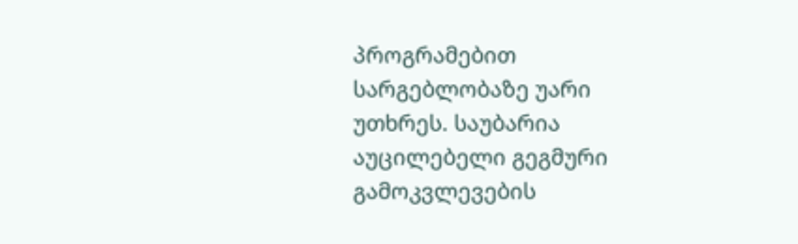პროგრამებით სარგებლობაზე უარი უთხრეს. საუბარია აუცილებელი გეგმური გამოკვლევების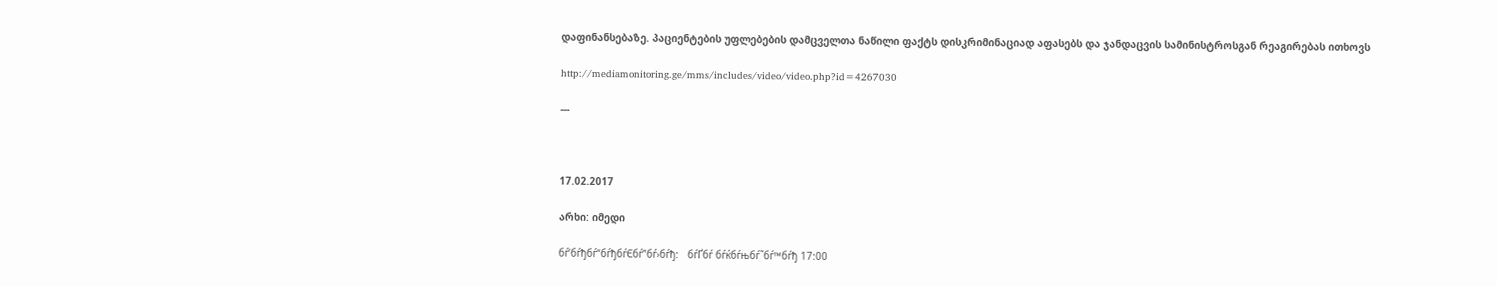დაფინანსებაზე. პაციენტების უფლებების დამცველთა ნაწილი ფაქტს დისკრიმინაციად აფასებს და ჯანდაცვის სამინისტროსგან რეაგირებას ითხოვს

http://mediamonitoring.ge/mms/includes/video/video.php?id=4267030

---



17.02.2017

არხი: იმედი

бѓ’бѓђбѓ“бѓђбѓЄбѓ”бѓ›бѓђ:   бѓҐбѓ бѓќбѓњбѓ˜бѓ™бѓђ 17:00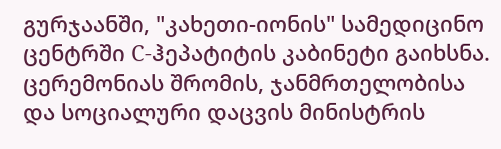გურჯაანში, "კახეთი-იონის" სამედიცინო ცენტრში C-ჰეპატიტის კაბინეტი გაიხსნა. ცერემონიას შრომის, ჯანმრთელობისა და სოციალური დაცვის მინისტრის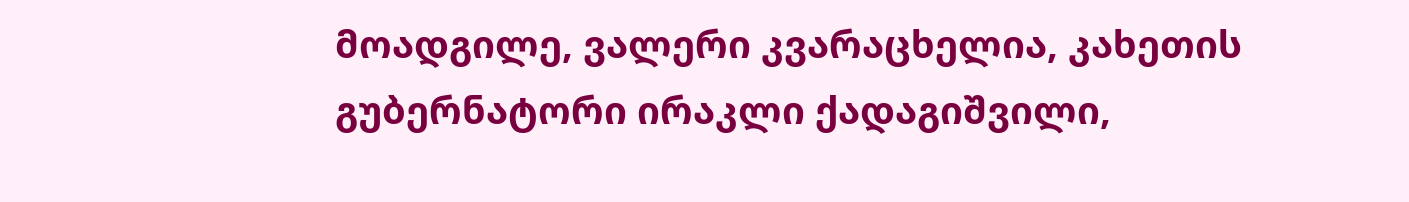მოადგილე, ვალერი კვარაცხელია, კახეთის გუბერნატორი ირაკლი ქადაგიშვილი,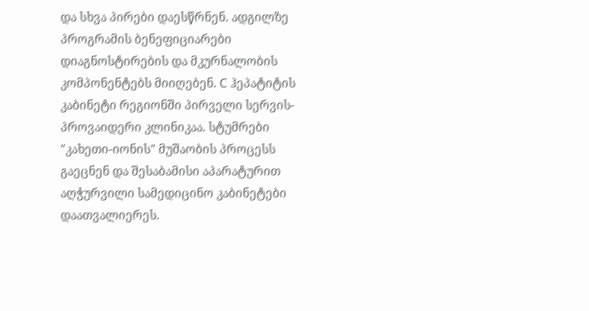და სხვა პირები დაესწრნენ. ადგილზე პროგრამის ბენეფიციარები დიაგნოსტირების და მკურნალობის კომპონენტებს მიიღებენ. C ჰეპატიტის კაბინეტი რეგიონში პირველი სერვის-პროვაიდერი კლინიკაა. სტუმრები "კახეთი-იონის" მუშაობის პროცესს გაეცნენ და შესაბამისი აპარატურით აღჭურვილი სამედიცინო კაბინეტები დაათვალიერეს.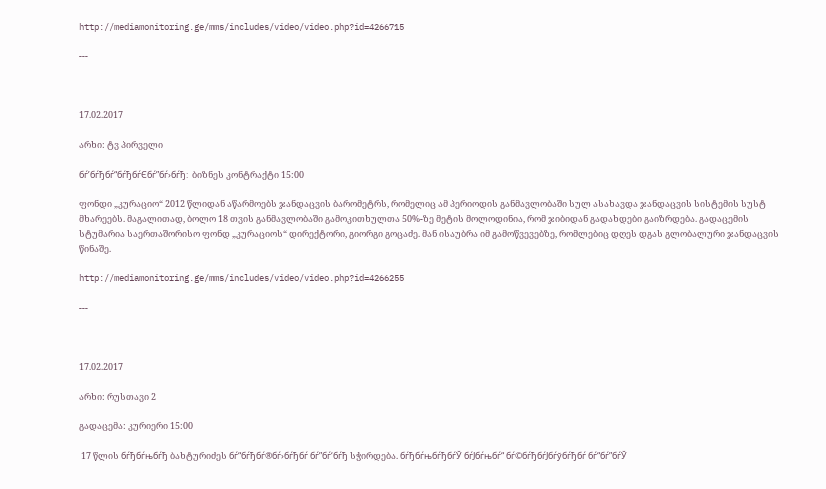http://mediamonitoring.ge/mms/includes/video/video.php?id=4266715

---



17.02.2017

არხი: ტვ პირველი

бѓ’бѓђбѓ“бѓђбѓЄбѓ”бѓ›бѓђ:  ბიზნეს კონტრაქტი 15:00

ფონდი „კურაციო“ 2012 წლიდან აწარმოებს ჯანდაცვის ბარომეტრს, რომელიც ამ პერიოდის განმავლობაში სულ ასახავდა ჯანდაცვის სისტემის სუსტ მხარეებს. მაგალითად, ბოლო 18 თვის განმავლობაში გამოკითხულთა 50%-ზე მეტის მოლოდინია, რომ ჯიბიდან გადახდები გაიზრდება. გადაცემის სტუმარია საერთაშორისო ფონდ „კურაციოს“ დირექტორი, გიორგი გოცაძე. მან ისაუბრა იმ გამოწვევებზე, რომლებიც დღეს დგას გლობალური ჯანდაცვის წინაშე.

http://mediamonitoring.ge/mms/includes/video/video.php?id=4266255

---



17.02.2017

არხი: რუსთავი 2

გადაცემა: კურიერი 15:00

 17 წლის бѓђбѓњбѓђ ბახტურიძეს бѓ“бѓђбѓ®бѓ›бѓђбѓ бѓ”бѓ‘бѓђ სჭირდება. бѓђбѓњбѓђбѓЎ бѓЈбѓњбѓ“ бѓ©бѓђбѓЈбѓўбѓђбѓ бѓ“бѓ”бѓЎ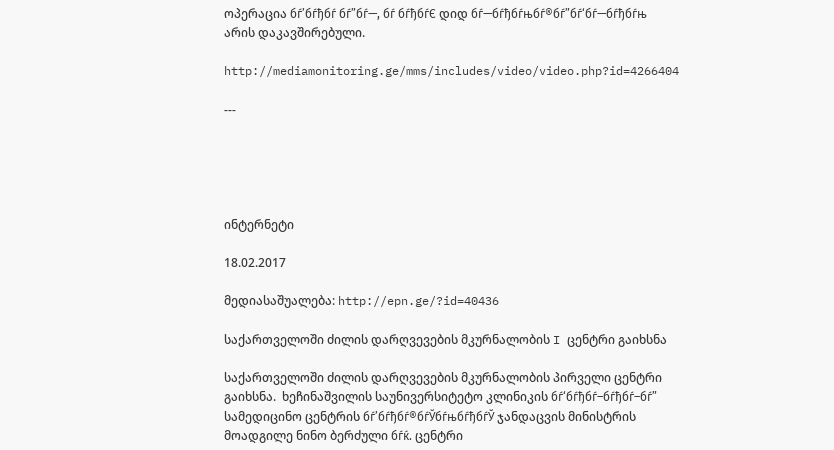ოპერაცია бѓ’бѓђбѓ бѓ”бѓ—, бѓ бѓђбѓЄ დიდ бѓ—бѓђбѓњбѓ®бѓ”бѓ‘бѓ—бѓђбѓњ არის დაკავშირებული.

http://mediamonitoring.ge/mms/includes/video/video.php?id=4266404

---





ინტერნეტი

18.02.2017

მედიასაშუალება: http://epn.ge/?id=40436

საქართველოში ძილის დარღვევების მკურნალობის I ცენტრი გაიხსნა

საქართველოში ძილის დარღვევების მკურნალობის პირველი ცენტრი გაიხსნა.  ხეჩინაშვილის საუნივერსიტეტო კლინიკის бѓ‘бѓђбѓ–бѓђбѓ–бѓ” სამედიცინო ცენტრის бѓ’бѓђбѓ®бѓЎбѓњбѓђбѓЎ ჯანდაცვის მინისტრის მოადგილე ნინო ბერძული бѓќ. ცენტრი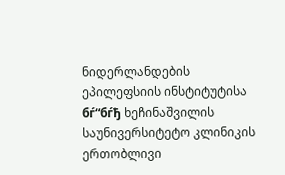ნიდერლანდების ეპილეფსიის ინსტიტუტისა бѓ“бѓђ ხეჩინაშვილის საუნივერსიტეტო კლინიკის ერთობლივი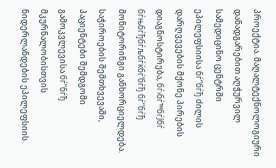პროექტია. მაღალტექნოლოგიური დანადგარებით აღჭურვილ სამედიცინო ცენტრში ეპილეფსიისა бѓ“бѓђ ძილის დარღვევების მქონე პირების დიაგნოსტირება, бѓ›бѓ™бѓЈбѓ бѓњбѓђбѓљбѓќбѓ‘бѓђ бѓ“бѓђ მონიტორინგი განხორციელდება. საჭიროების შემთხვევაში, პაციენტები შემდგომი გამოკვლევისა бѓ“бѓђ მკურნალობისთვის ნიდერლანდების ეპილეფსიის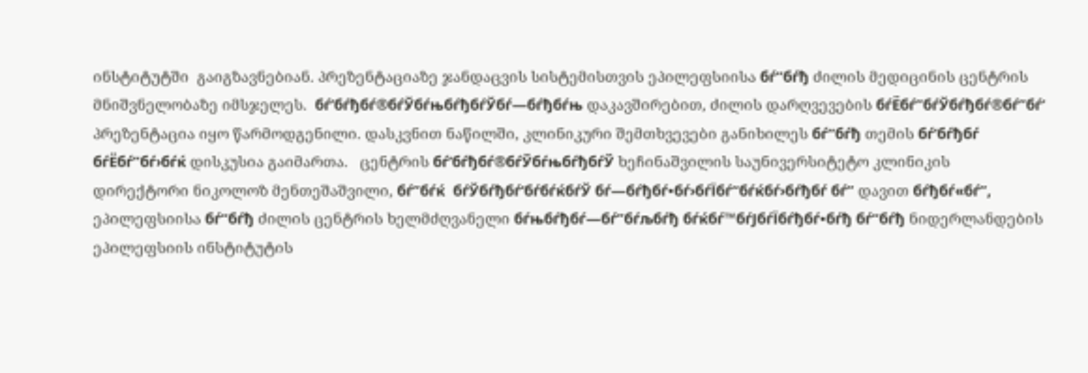ინსტიტუტში  გაიგზავნებიან. პრეზენტაციაზე ჯანდაცვის სისტემისთვის ეპილეფსიისა бѓ“бѓђ ძილის მედიცინის ცენტრის მნიშვნელობაზე იმსჯელეს.  бѓ’бѓђбѓ®бѓЎбѓњбѓђбѓЎбѓ—бѓђбѓњ დაკავშირებით, ძილის დარღვევების бѓЁбѓ”бѓЎбѓђбѓ®бѓ”бѓ‘ პრეზენტაცია იყო წარმოდგენილი. დასკვნით ნაწილში, კლინიკური შემთხვევები განიხილეს бѓ“бѓђ თემის бѓ’бѓђбѓ бѓЁбѓ”бѓ›бѓќ დისკუსია გაიმართა.   ცენტრის бѓ’бѓђбѓ®бѓЎбѓњбѓђбѓЎ ხეჩინაშვილის საუნივერსიტეტო კლინიკის  დირექტორი ნიკოლოზ მენთეშაშვილი, бѓ”бѓќ  бѓЎбѓђбѓ‘бѓбѓќбѓЎ бѓ—бѓђбѓ•бѓ›бѓЇбѓ“бѓќбѓ›бѓђбѓ бѓ” დავით бѓђбѓ«бѓ”, ეპილეფსიისა бѓ“бѓђ ძილის ცენტრის ხელმძღვანელი бѓњбѓђбѓ—бѓ”бѓљбѓђ бѓќбѓ™бѓЈбѓЇбѓђбѓ•бѓђ бѓ“бѓђ ნიდერლანდების ეპილეფსიის ინსტიტუტის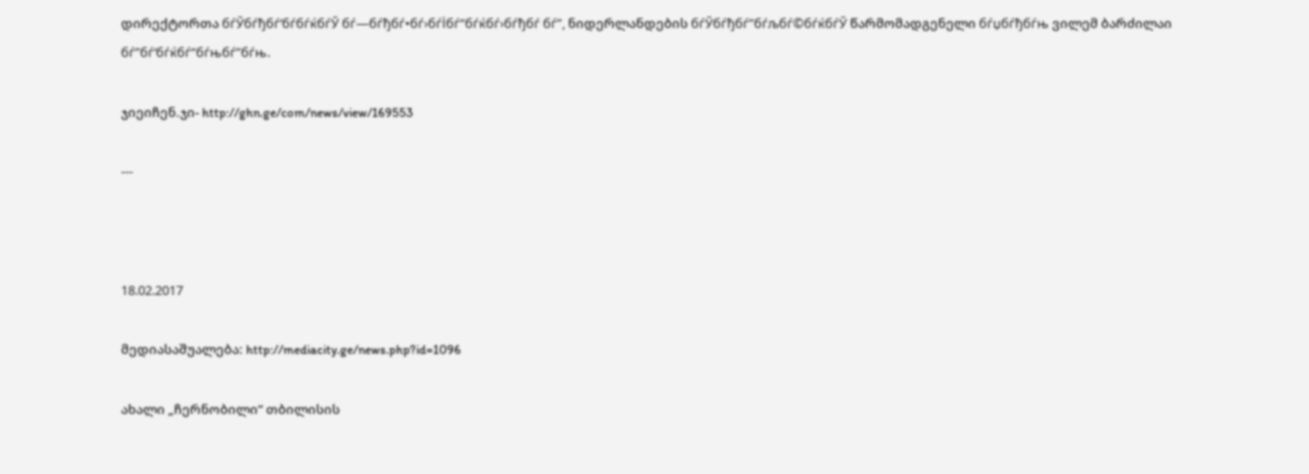დირექტორთა бѓЎбѓђбѓ‘бѓбѓќбѓЎ бѓ—бѓђбѓ•бѓ›бѓЇбѓ“бѓќбѓ›бѓђбѓ бѓ”, ნიდერლანდების бѓЎбѓђбѓ”бѓљбѓ©бѓќбѓЎ წარმომადგენელი бѓџбѓђбѓњ ვილემ ბარძილაი бѓ”бѓ‘бѓќбѓ“бѓњбѓ”бѓњ.

ჯიეიჩენ.ჯი- http://ghn.ge/com/news/view/169553

---



18.02.2017

მედიასაშუალება: http://mediacity.ge/news.php?id=1096

ახალი „ჩერნობილი“ თბილისის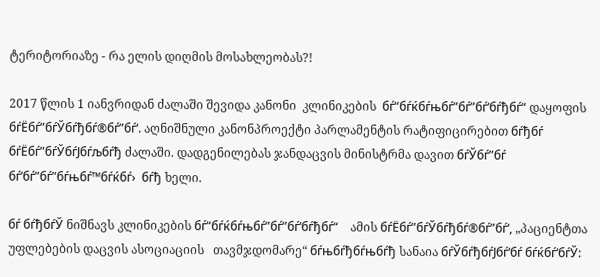ტერიტორიაზე - რა ელის დიღმის მოსახლეობას?!

2017 წლის 1 იანვრიდან ძალაში შევიდა კანონი  კლინიკების  бѓ“бѓќбѓњбѓ”бѓ”бѓ‘бѓђбѓ“ დაყოფის бѓЁбѓ”бѓЎбѓђбѓ®бѓ”бѓ‘. აღნიშნული კანონპროექტი პარლამენტის რატიფიცირებით бѓђбѓ  бѓЁбѓ”бѓЎбѓЈбѓљбѓђ ძალაში. დადგენილებას ჯანდაცვის მინისტრმა დავით бѓЎбѓ”бѓ бѓ’бѓ”бѓ”бѓњбѓ™бѓќбѓ›  бѓђ ხელი.

бѓ бѓђбѓЎ ნიშნავს კლინიკების бѓ“бѓќбѓњбѓ”бѓ”бѓ‘бѓђбѓ“    ამის бѓЁбѓ”бѓЎбѓђбѓ®бѓ”бѓ‘, „პაციენტთა უფლებების დაცვის ასოციაციის   თავმჯდომარე“ бѓњбѓђбѓњбѓђ სანაია бѓЎбѓђбѓЈбѓ‘бѓ бѓќбѓ‘бѓЎ: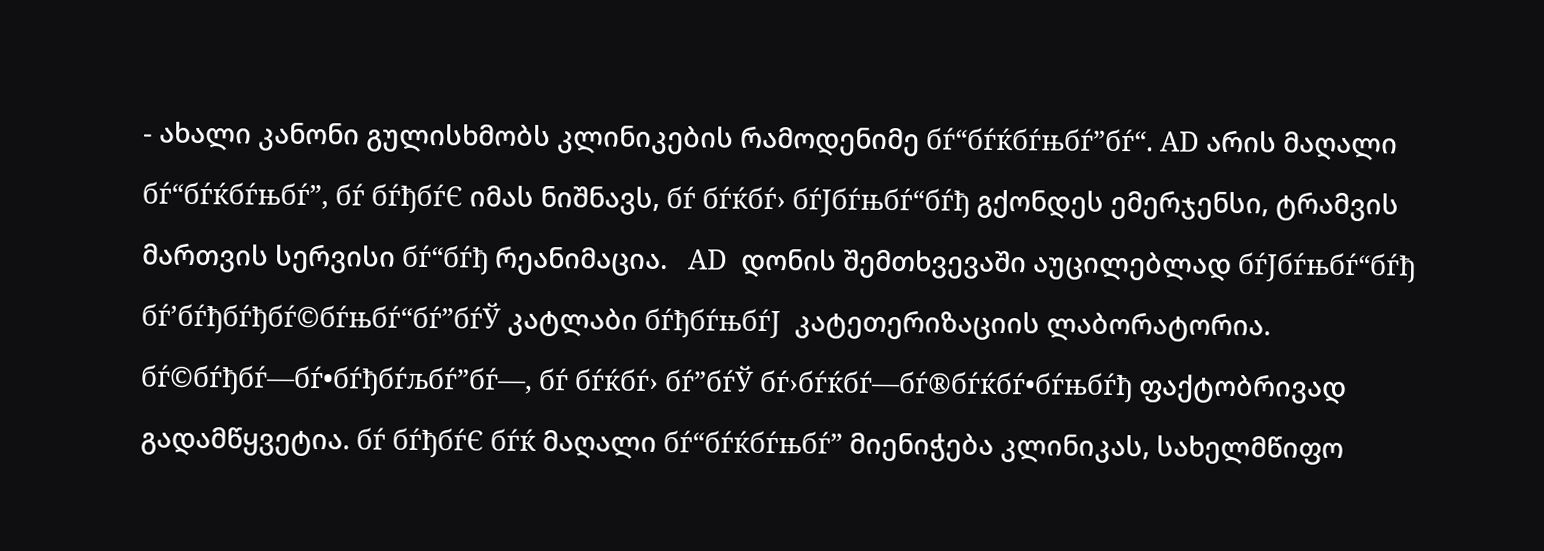- ახალი კანონი გულისხმობს კლინიკების რამოდენიმე бѓ“бѓќбѓњбѓ”бѓ“. AD არის მაღალი бѓ“бѓќбѓњбѓ”, бѓ бѓђбѓЄ იმას ნიშნავს, бѓ бѓќбѓ› бѓЈбѓњбѓ“бѓђ გქონდეს ემერჯენსი, ტრამვის მართვის სერვისი бѓ“бѓђ რეანიმაცია.   AD  დონის შემთხვევაში აუცილებლად бѓЈбѓњбѓ“бѓђ бѓ’бѓђбѓђбѓ©бѓњбѓ“бѓ”бѓЎ კატლაბი бѓђбѓњбѓЈ  კატეთერიზაციის ლაბორატორია.  бѓ©бѓђбѓ—бѓ•бѓђбѓљбѓ”бѓ—, бѓ бѓќбѓ› бѓ”бѓЎ бѓ›бѓќбѓ—бѓ®бѓќбѓ•бѓњбѓђ ფაქტობრივად გადამწყვეტია. бѓ бѓђбѓЄ бѓќ მაღალი бѓ“бѓќбѓњбѓ” მიენიჭება კლინიკას, სახელმწიფო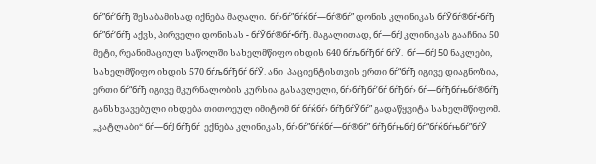бѓ”бѓ‘бѓђ შესაბამისად იქნება მაღალი.  бѓ›бѓ”бѓќбѓ—бѓ®бѓ” დონის კლინიკას бѓЎбѓ®бѓ•бѓђ бѓ”бѓ‘бѓђ აქვს, პირველი დონისას - бѓЎбѓ®бѓ•бѓђ. მაგალითად, бѓ—бѓЈ კლინიკას გააჩნია 50 მეტი, რეანიმაციულ საწოლში სახელმწიფო იხდის 640 бѓљбѓђбѓ бѓЎ.  бѓ—бѓЈ 50 ნაკლები, სახელმწიფო იხდის 570 бѓљбѓђбѓ бѓЎ. ანი  პაციენტისთვის ერთი бѓ“бѓђ იგივე დიაგნოზია, ერთი бѓ“бѓђ იგივე მკურნალობის კურსია გასავლელი, бѓ›бѓђбѓ’бѓ бѓђбѓ› бѓ—бѓђбѓњбѓ®бѓђ განსხვავებული იხდება თითოეულ იმიტომ бѓ бѓќбѓ› бѓђбѓЎбѓ” გადაწყვიტა სახელმწიფომ. „კატლაბი“ бѓ—бѓЈ бѓђбѓ  ექნება კლინიკას, бѓ›бѓ”бѓќбѓ—бѓ®бѓ” бѓђбѓњбѓЈ бѓ“бѓќбѓњбѓ”бѓЎ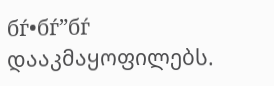бѓ•бѓ”бѓ  დააკმაყოფილებს.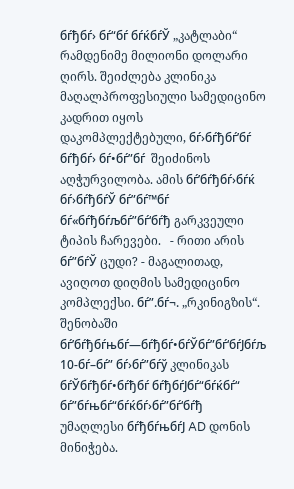бѓђбѓ› бѓ“бѓ бѓќбѓЎ „კატლაბი“ რამდენიმე მილიონი დოლარი ღირს. შეიძლება კლინიკა მაღალპროფესიული სამედიცინო კადრით იყოს დაკომპლექტებული, бѓ›бѓђбѓ’бѓ бѓђбѓ› бѓ•бѓ”бѓ  შეიძინოს აღჭურვილობა. ამის бѓ’бѓђбѓ›бѓќ бѓ›бѓђбѓЎ бѓ”бѓ™бѓ бѓ«бѓђбѓљбѓ”бѓ‘бѓђ გარკვეული ტიპის ჩარევები.   - რითი არის бѓ”бѓЎ ცუდი? - მაგალითად, ავიღოთ დიღმის სამედიცინო კომპლექსი. бѓ”.бѓ¬. „რკინიგზის“.  შენობაში бѓ’бѓђбѓњбѓ—бѓђбѓ•бѓЎбѓ”бѓ‘бѓЈбѓљ 10-бѓ–бѓ” бѓ›бѓ”бѓў კლინიკას бѓЎбѓђбѓ•бѓђбѓ бѓђбѓЈбѓ“бѓќбѓ“ бѓ”бѓњбѓ“бѓќбѓ›бѓ”бѓ‘бѓђ უმაღლესი бѓђбѓњбѓЈ AD დონის მინიჭება.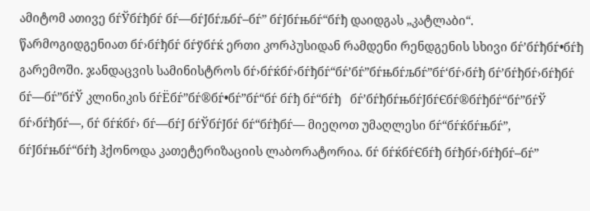ამიტომ ათივე бѓЎбѓђбѓ бѓ—бѓЈбѓљбѓ–бѓ” бѓЈбѓњбѓ“бѓђ დაიდგას „კატლაბი“.  წარმოგიდგენიათ бѓ›бѓђбѓ бѓўбѓќ ერთი კორპუსიდან რამდენი რენდგენის სხივი бѓ’бѓђбѓ•бѓђ გარემოში. ჯანდაცვის სამინისტროს бѓ›бѓќбѓ›бѓђбѓ“бѓ’бѓ”бѓњбѓљбѓ”бѓ‘бѓ›бѓђ бѓ’бѓђбѓ›бѓђбѓ бѓ—бѓ”бѓЎ კლინიკის бѓЁбѓ”бѓ®бѓ•бѓ”бѓ“бѓ бѓђ бѓ“бѓђ   бѓ’бѓђбѓњбѓЈбѓЄбѓ®бѓђбѓ“бѓ”бѓЎ бѓ›бѓђбѓ—, бѓ бѓќбѓ› бѓ—бѓЈ бѓЎбѓЈбѓ бѓ“бѓђбѓ— მიეღოთ უმაღლესი бѓ“бѓќбѓњбѓ”, бѓЈбѓњбѓ“бѓђ ჰქონოდა კათეტერიზაციის ლაბორატორია. бѓ бѓќбѓЄбѓђ бѓђбѓ›бѓђбѓ–бѓ”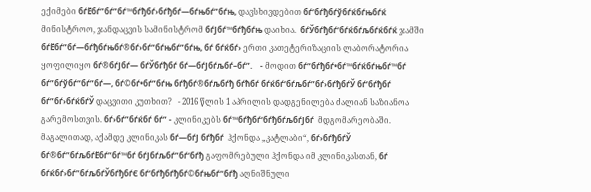ექიმები бѓЁбѓ”бѓ”бѓ™бѓђбѓ›бѓђбѓ—бѓњбѓ”бѓњ, დავსხივდებით бѓ‘бѓђбѓўбѓќбѓњбѓќ მინისტროო, ჯანდაცვის სამინისტრომ бѓЈбѓ™бѓђбѓњ დაიხია.  бѓЎбѓђбѓ‘бѓќбѓљбѓќбѓќ ჯამში бѓЁбѓ”бѓ—бѓђбѓњбѓ®бѓ›бѓ“бѓњбѓ”бѓњ, бѓ бѓќбѓ› ერთი კათეტერიზაციის ლაბორატორია ყოფილიყო бѓ®бѓЈбѓ— бѓЎбѓђбѓ бѓ—бѓЈбѓљбѓ–бѓ”.    - მოდით бѓ“бѓђбѓ•бѓ™бѓќбѓњбѓ™бѓ бѓ”бѓўбѓ“бѓ”бѓ—, бѓ©бѓ•бѓ”бѓњ бѓђбѓ®бѓљбѓђ бѓћбѓ бѓќбѓ‘бѓљбѓ”бѓ›бѓђбѓЎ бѓ’бѓђбѓ бѓ”бѓ›бѓќбѓЎ დაცვითი კუთხით?   - 2016 წლის 1 აპრილის დადგენილება ძალიან საზიანოა გარემოსთვის. бѓ›бѓ”бѓќбѓ бѓ” - კლინიკებს бѓ™бѓђбѓ‘бѓђбѓљбѓЈбѓ  მდგომარეობაში.   მაგალითად, აქამდე კლინიკას бѓ—бѓЈ бѓђбѓ  ჰქონდა „კატლაბი“, бѓ›бѓђбѓЎ бѓ®бѓ”бѓљбѓЁбѓ”бѓ™бѓ бѓЈбѓљбѓ”бѓ‘бѓђ გაფომრებული ჰქონდა იმ კლინიკასთან, бѓ бѓќбѓ›бѓ”бѓљбѓЎбѓђбѓЄ бѓ’бѓђбѓђбѓ©бѓњбѓ“бѓђ აღნიშნული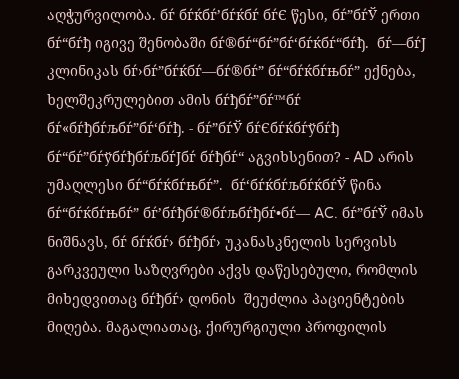აღჭურვილობა. бѓ бѓќбѓ’бѓќбѓ бѓЄ წესი, бѓ”бѓЎ ერთი бѓ“бѓђ იგივე შენობაში бѓ®бѓ“бѓ”бѓ‘бѓќбѓ“бѓђ.  бѓ—бѓЈ კლინიკას бѓ›бѓ”бѓќбѓ—бѓ®бѓ” бѓ“бѓќбѓњбѓ” ექნება, ხელშეკრულებით ამის бѓђбѓ”бѓ™бѓ бѓ«бѓђбѓљбѓ”бѓ‘бѓђ. - бѓ”бѓЎ бѓЄбѓќбѓўбѓђ бѓ“бѓ”бѓўбѓђбѓљбѓЈбѓ бѓђбѓ“ აგვიხსენით? - AD არის უმაღლესი бѓ“бѓќбѓњбѓ”.  бѓ‘бѓќбѓљбѓќбѓЎ წინა бѓ“бѓќбѓњбѓ” бѓ’бѓђбѓ®бѓљбѓђбѓ•бѓ— AC. бѓ”бѓЎ იმას ნიშნავს, бѓ бѓќбѓ› бѓђбѓ› უკანასკნელის სერვისს   გარკვეული საზღვრები აქვს დაწესებული, რომლის მიხედვითაც бѓђбѓ› დონის  შეუძლია პაციენტების მიღება. მაგალიათაც, ქირურგიული პროფილის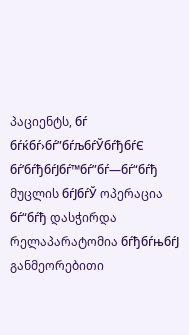პაციენტს, бѓ бѓќбѓ›бѓ”бѓљбѓЎбѓђбѓЄ бѓ’бѓђбѓЈбѓ™бѓ”бѓ—бѓ“бѓђ მუცლის бѓЈбѓЎ ოპერაცია бѓ“бѓђ დასჭირდა რელაპარატომია бѓђбѓњбѓЈ განმეორებითი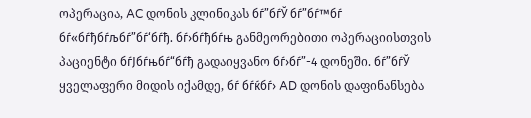ოპერაცია, AC დონის კლინიკას бѓ”бѓЎ бѓ”бѓ™бѓ бѓ«бѓђбѓљбѓ”бѓ‘бѓђ. бѓ›бѓђбѓњ განმეორებითი ოპერაციისთვის    პაციენტი бѓЈбѓњбѓ“бѓђ გადაიყვანო бѓ›бѓ”-4 დონეში. бѓ”бѓЎ ყველაფერი მიდის იქამდე, бѓ бѓќбѓ› AD დონის დაფინანსება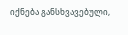იქნება განსხვავებული,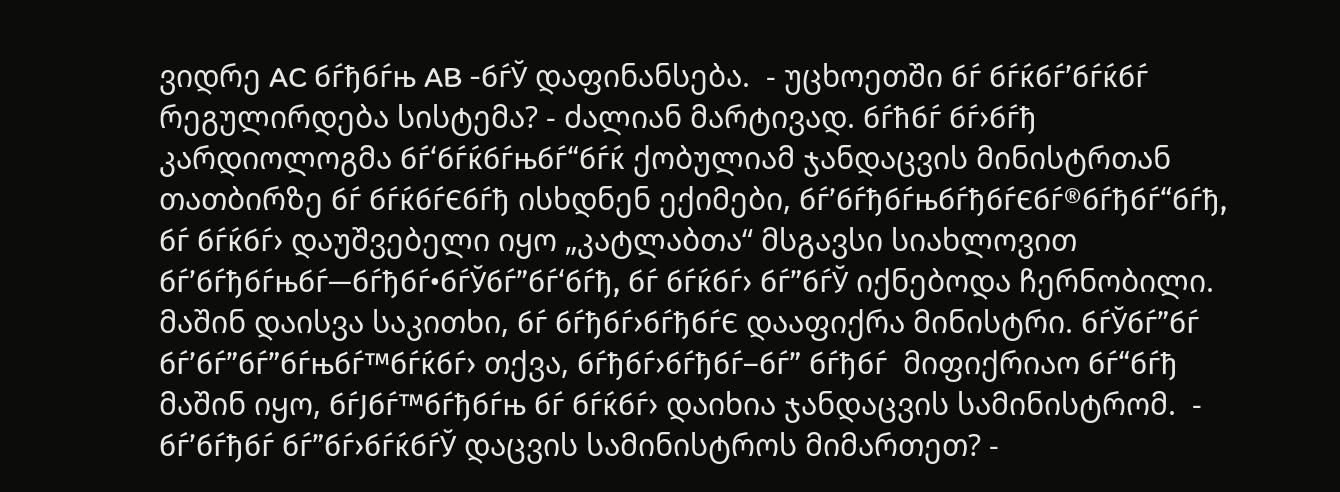ვიდრე AC бѓђбѓњ AB -бѓЎ დაფინანსება.  - უცხოეთში бѓ бѓќбѓ’бѓќбѓ  რეგულირდება სისტემა? - ძალიან მარტივად. бѓћбѓ бѓ›бѓђ კარდიოლოგმა бѓ‘бѓќбѓњбѓ“бѓќ ქობულიამ ჯანდაცვის მინისტრთან თათბირზე бѓ бѓќбѓЄбѓђ ისხდნენ ექიმები, бѓ’бѓђбѓњбѓђбѓЄбѓ®бѓђбѓ“бѓђ, бѓ бѓќбѓ› დაუშვებელი იყო „კატლაბთა“ მსგავსი სიახლოვით бѓ’бѓђбѓњбѓ—бѓђбѓ•бѓЎбѓ”бѓ‘бѓђ, бѓ бѓќбѓ› бѓ”бѓЎ იქნებოდა ჩერნობილი.  მაშინ დაისვა საკითხი, бѓ бѓђбѓ›бѓђбѓЄ დააფიქრა მინისტრი. бѓЎбѓ”бѓ бѓ’бѓ”бѓ”бѓњбѓ™бѓќбѓ› თქვა, бѓђбѓ›бѓђбѓ–бѓ” бѓђбѓ  მიფიქრიაო бѓ“бѓђ მაშინ იყო, бѓЈбѓ™бѓђбѓњ бѓ бѓќбѓ› დაიხია ჯანდაცვის სამინისტრომ.  - бѓ’бѓђбѓ бѓ”бѓ›бѓќбѓЎ დაცვის სამინისტროს მიმართეთ? -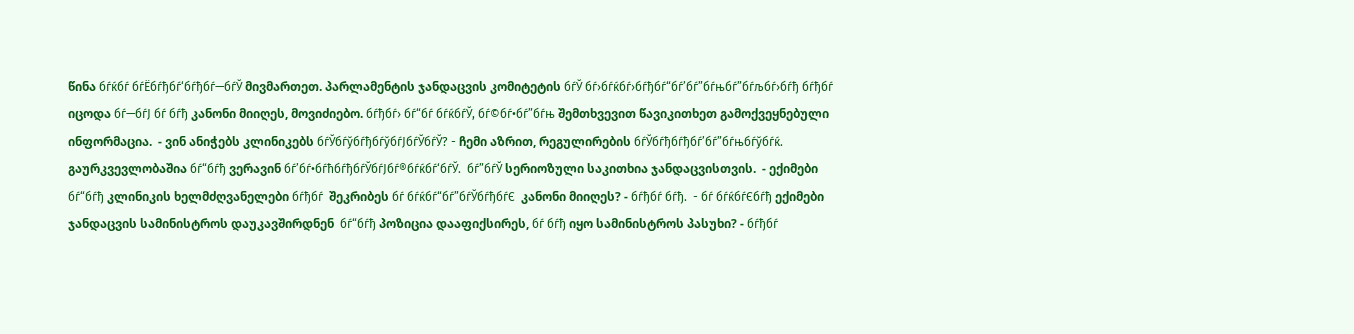წინა бѓќбѓ бѓЁбѓђбѓ‘бѓђбѓ—бѓЎ მივმართეთ. პარლამენტის ჯანდაცვის კომიტეტის бѓЎ бѓ›бѓќбѓ›бѓђбѓ“бѓ’бѓ”бѓњбѓ”бѓљбѓ›бѓђ бѓђбѓ  იცოდა бѓ—бѓЈ бѓ бѓђ კანონი მიიღეს, მოვიძიებო. бѓђбѓ› бѓ“бѓ бѓќбѓЎ, бѓ©бѓ•бѓ”бѓњ შემთხვევით წავიკითხეთ გამოქვეყნებული ინფორმაცია.  - ვინ ანიჭებს კლინიკებს бѓЎбѓўбѓђбѓўбѓЈбѓЎбѓЎ? - ჩემი აზრით, რეგულირების бѓЎбѓђбѓђбѓ’бѓ”бѓњбѓўбѓќ. გაურკვევლობაშია бѓ“бѓђ ვერავინ бѓ’бѓ•бѓћбѓђбѓЎбѓЈбѓ®бѓќбѓ‘бѓЎ.  бѓ”бѓЎ სერიოზული საკითხია ჯანდაცვისთვის.  - ექიმები бѓ“бѓђ კლინიკის ხელმძღვანელები бѓђбѓ  შეკრიბეს бѓ бѓќбѓ“бѓ”бѓЎбѓђбѓЄ  კანონი მიიღეს? - бѓђбѓ бѓђ.  - бѓ бѓќбѓЄбѓђ ექიმები ჯანდაცვის სამინისტროს დაუკავშირდნენ  бѓ“бѓђ პოზიცია დააფიქსირეს, бѓ бѓђ იყო სამინისტროს პასუხი? - бѓђбѓ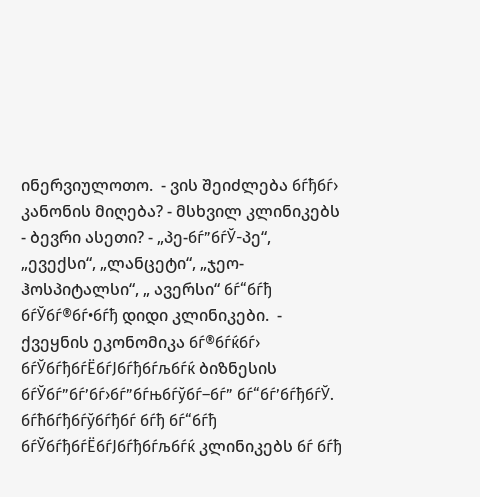ინერვიულოთო.  - ვის შეიძლება бѓђбѓ› კანონის მიღება? - მსხვილ კლინიკებს - ბევრი ასეთი? - „პე-бѓ”бѓЎ-პე“, „ევექსი“, „ლანცეტი“, „ჯეო-ჰოსპიტალსი“, „ ავერსი“ бѓ“бѓђ бѓЎбѓ®бѓ•бѓђ დიდი კლინიკები.  - ქვეყნის ეკონომიკა бѓ®бѓќбѓ› бѓЎбѓђбѓЁбѓЈбѓђбѓљбѓќ ბიზნესის бѓЎбѓ”бѓ’бѓ›бѓ”бѓњбѓўбѓ–бѓ” бѓ“бѓ’бѓђбѓЎ. бѓћбѓђбѓўбѓђбѓ бѓђ бѓ“бѓђ бѓЎбѓђбѓЁбѓЈбѓђбѓљбѓќ კლინიკებს бѓ бѓђ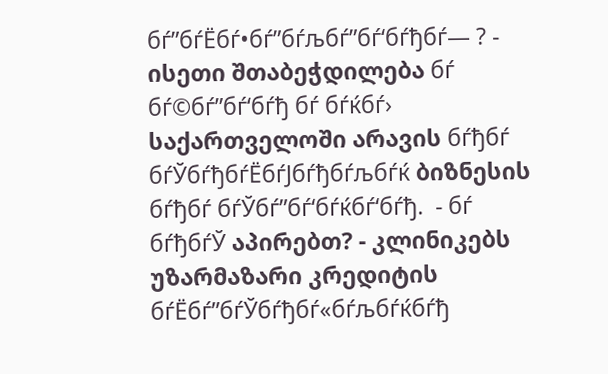бѓ”бѓЁбѓ•бѓ”бѓљбѓ”бѓ‘бѓђбѓ— ? - ისეთი შთაბეჭდილება бѓ бѓ©бѓ”бѓ‘бѓђ бѓ бѓќбѓ› საქართველოში არავის бѓђбѓ  бѓЎбѓђбѓЁбѓЈбѓђбѓљбѓќ ბიზნესის бѓђбѓ бѓЎбѓ”бѓ‘бѓќбѓ‘бѓђ.  - бѓ бѓђбѓЎ აპირებთ? - კლინიკებს უზარმაზარი კრედიტის бѓЁбѓ”бѓЎбѓђбѓ«бѓљбѓќбѓђ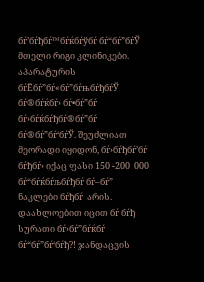бѓ’бѓђбѓ™бѓќбѓўбѓ бѓ“бѓ”бѓЎ მთელი რიგი კლინიკები. აპარატურის бѓЁбѓ”бѓ«бѓ”бѓњбѓђбѓЎ бѓ®бѓќбѓ› бѓ•бѓ”бѓ  бѓ›бѓќбѓђбѓ®бѓ”бѓ бѓ®бѓ”бѓ‘бѓЎ. შეუძლიათ   მეორადი იყიდონ, бѓ›бѓђбѓ’бѓ бѓђбѓ› იქაც ფასი 150 -200  000 бѓ“бѓќбѓљбѓђбѓ бѓ–бѓ” ნაკლები бѓђбѓ  არის. დაახლოებით იცით бѓ бѓђ სურათი бѓ›бѓ”бѓќбѓ бѓ“бѓ”бѓ‘бѓђ?! ჯანდაცვის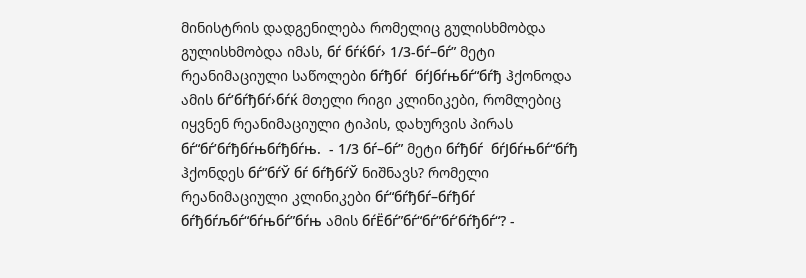მინისტრის დადგენილება რომელიც გულისხმობდა გულისხმობდა იმას, бѓ бѓќбѓ› 1/3-бѓ–бѓ” მეტი რეანიმაციული საწოლები бѓђбѓ  бѓЈбѓњбѓ“бѓђ ჰქონოდა ამის бѓ’бѓђбѓ›бѓќ მთელი რიგი კლინიკები, რომლებიც იყვნენ რეანიმაციული ტიპის, დახურვის პირას бѓ“бѓ’бѓђбѓњбѓђбѓњ.  - 1/3 бѓ–бѓ” მეტი бѓђбѓ  бѓЈбѓњбѓ“бѓђ ჰქონდეს бѓ”бѓЎ бѓ бѓђбѓЎ ნიშნავს? რომელი რეანიმაციული კლინიკები бѓ“бѓђбѓ–бѓђбѓ бѓђбѓљбѓ“бѓњбѓ”бѓњ ამის бѓЁбѓ”бѓ“бѓ”бѓ’бѓђбѓ“? -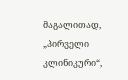მაგალითად, „პირველი კლინიკური“,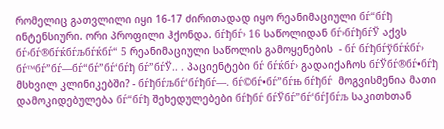რომელიც გათვლილი იყი 16-17 ძირითადად იყო რეანიმაციული бѓ“бѓђ ინტენსიური. ორი პროფილი ჰქონდა. бѓђбѓ› 16 საწოლიდან бѓ›бѓђбѓЎ აქვს бѓ›бѓ®бѓќбѓљбѓќбѓ“ 5 რეანიმაციული საწოლის გამოყენების  - бѓ бѓђбѓўбѓќбѓ› бѓ™бѓ”бѓ—бѓ“бѓ”бѓ‘бѓђ бѓ”бѓЎ.. . პაციენტები бѓ бѓќбѓ› გადაიქაჩოს бѓЎбѓ®бѓ•бѓђ მსხვილ კლინიკებში? - бѓђбѓљбѓ‘бѓђбѓ—. бѓ©бѓ•бѓ”бѓњ бѓђбѓ  მოგვისმენია მათი დამოკიდებულება бѓ“бѓђ შეხედულებები бѓђбѓ бѓЎбѓ”бѓ‘бѓЈбѓљ საკითხთან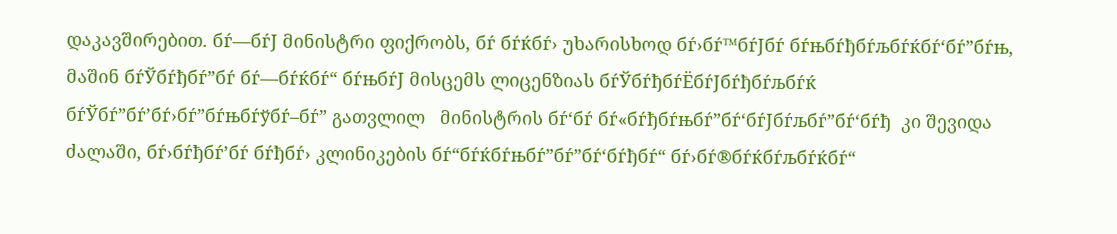დაკავშირებით. бѓ—бѓЈ მინისტრი ფიქრობს, бѓ бѓќбѓ› უხარისხოდ бѓ›бѓ™бѓЈбѓ бѓњбѓђбѓљбѓќбѓ‘бѓ”бѓњ, მაშინ бѓЎбѓђбѓ”бѓ бѓ—бѓќбѓ“ бѓњбѓЈ მისცემს ლიცენზიას бѓЎбѓђбѓЁбѓЈбѓђбѓљбѓќ бѓЎбѓ”бѓ’бѓ›бѓ”бѓњбѓўбѓ–бѓ” გათვლილ   მინისტრის бѓ‘бѓ бѓ«бѓђбѓњбѓ”бѓ‘бѓЈбѓљбѓ”бѓ‘бѓђ  კი შევიდა ძალაში, бѓ›бѓђбѓ’бѓ бѓђбѓ› კლინიკების бѓ“бѓќбѓњбѓ”бѓ”бѓ‘бѓђбѓ“ бѓ›бѓ®бѓќбѓљбѓќбѓ“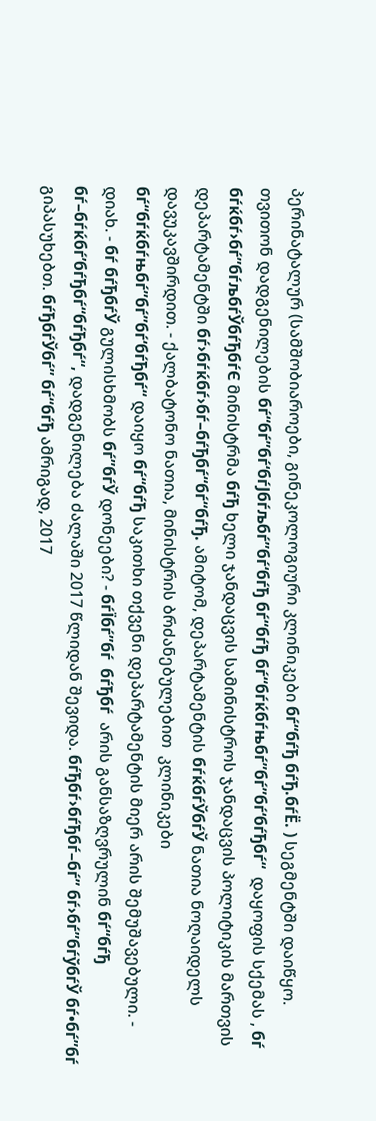პერინატალურ (სამშობიაროები, გინეკოლოგიური კლინიკები бѓ“бѓђ бѓђ.бѓЁ. ) სეგმენტში დაიწყო. თვითონ დადგენილების бѓ“бѓ”бѓ‘бѓЈбѓљбѓ”бѓ‘бѓђ бѓ“бѓђ бѓ“бѓќбѓњбѓ”бѓ”бѓ‘бѓђбѓ“  დაყოფის სქემას , бѓ бѓќбѓ›бѓ”бѓљбѓЎбѓђбѓЄ მინისტრმა бѓђ ხელი ჯანდაცვის სამინისტროს ჯანდაცვის პოლიტიკის მართვის დეპარტამენტში бѓ›бѓќбѓ›бѓ–бѓђбѓ“бѓ“бѓђ. ამიტომ, დეპარტამენტის бѓќбѓЎбѓЎ ნათია ნოღაიდელს დავუკავშირდით. - ქალბატონო ნათია, მინისტრის ბრძანებულებით  კლინიკები  бѓ“бѓќбѓњбѓ”бѓ”бѓ‘бѓђбѓ“ დაიყო бѓ“бѓђ საკითხი თქვენი დეპარტამენტის მიერ არის შემუშავებული. - დიახ. - бѓ бѓђбѓЎ გულისხმობს бѓ”бѓЎ დონეები? - бѓЇбѓ”бѓ  бѓђбѓ  არის განსაზღვრულინ бѓ“бѓђ бѓ–бѓќбѓ’бѓђбѓ“бѓђбѓ“, დადგენილება ძალაში 2017 წლიდან შევიდა. бѓђбѓ›бѓђбѓ–бѓ” бѓ›бѓ”бѓўбѓЎ бѓ•бѓ”бѓ  გიპასუხებთ. бѓђбѓЎбѓ” бѓ“бѓђ ამრიგად, 2017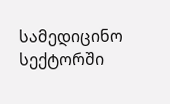სამედიცინო სექტორში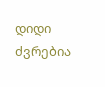დიდი ძვრებია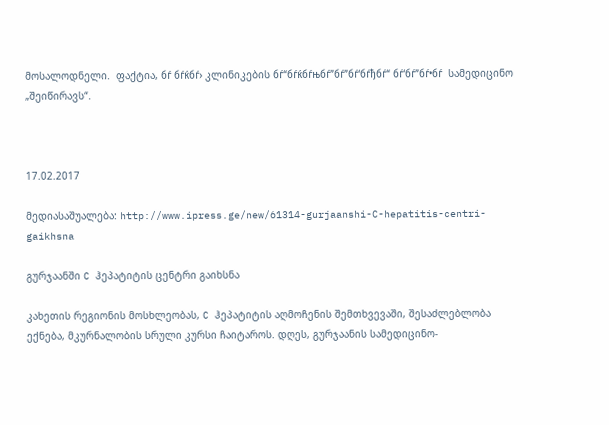მოსალოდნელი.  ფაქტია, бѓ бѓќбѓ› კლინიკების бѓ“бѓќбѓњбѓ”бѓ”бѓ‘бѓђбѓ“ бѓ‘бѓ”бѓ•бѓ  სამედიცინო „შეიწირავს“.



17.02.2017

მედიასაშუალება: http://www.ipress.ge/new/61314-gurjaanshi-C-hepatitis-centri-gaikhsna

გურჯაანში C ჰეპატიტის ცენტრი გაიხსნა

კახეთის რეგიონის მოსხლეობას, C ჰეპატიტის აღმოჩენის შემთხვევაში, შესაძლებლობა ექნება, მკურნალობის სრული კურსი ჩაიტაროს. დღეს, გურჯაანის სამედიცინო-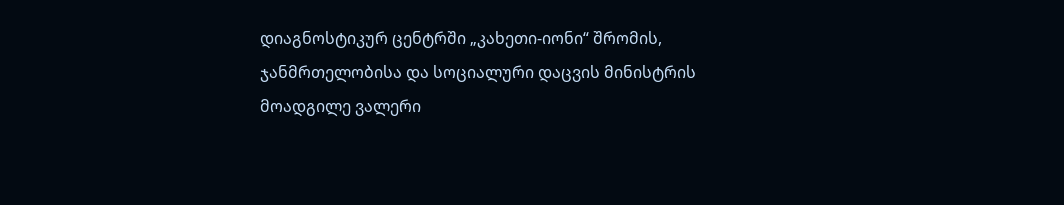დიაგნოსტიკურ ცენტრში „კახეთი-იონი“ შრომის, ჯანმრთელობისა და სოციალური დაცვის მინისტრის მოადგილე ვალერი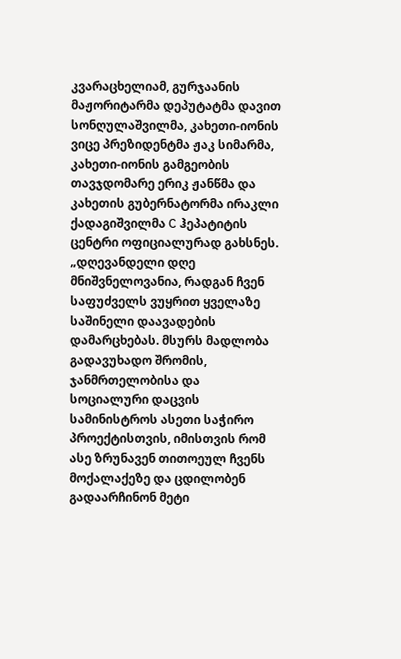კვარაცხელიამ, გურჯაანის მაჟორიტარმა დეპუტატმა დავით სონღულაშვილმა, კახეთი-იონის ვიცე პრეზიდენტმა ჟაკ სიმარმა, კახეთი-იონის გამგეობის თავჯდომარე ერიკ ჟანწმა და კახეთის გუბერნატორმა ირაკლი ქადაგიშვილმა C ჰეპატიტის ცენტრი ოფიციალურად გახსნეს. „დღევანდელი დღე მნიშვნელოვანია, რადგან ჩვენ საფუძველს ვუყრით ყველაზე საშინელი დაავადების დამარცხებას. მსურს მადლობა გადავუხადო შრომის, ჯანმრთელობისა და სოციალური დაცვის სამინისტროს ასეთი საჭირო პროექტისთვის, იმისთვის რომ ასე ზრუნავენ თითოეულ ჩვენს მოქალაქეზე და ცდილობენ გადაარჩინონ მეტი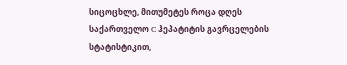სიცოცხლე, მითუმეტეს როცა დღეს საქართველო C ჰეპატიტის გავრცელების სტატისტიკით,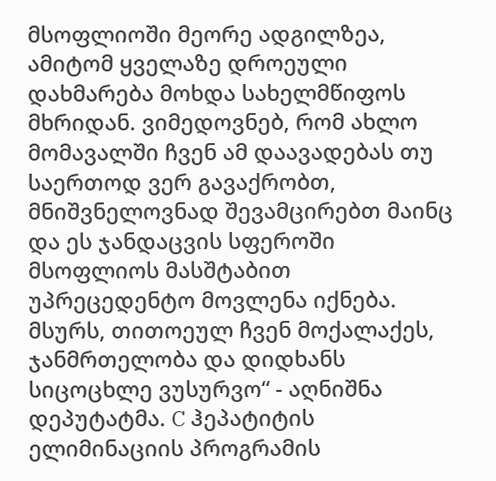მსოფლიოში მეორე ადგილზეა, ამიტომ ყველაზე დროეული დახმარება მოხდა სახელმწიფოს მხრიდან. ვიმედოვნებ, რომ ახლო მომავალში ჩვენ ამ დაავადებას თუ საერთოდ ვერ გავაქრობთ, მნიშვნელოვნად შევამცირებთ მაინც და ეს ჯანდაცვის სფეროში მსოფლიოს მასშტაბით უპრეცედენტო მოვლენა იქნება. მსურს, თითოეულ ჩვენ მოქალაქეს, ჯანმრთელობა და დიდხანს სიცოცხლე ვუსურვო“ - აღნიშნა დეპუტატმა. C ჰეპატიტის ელიმინაციის პროგრამის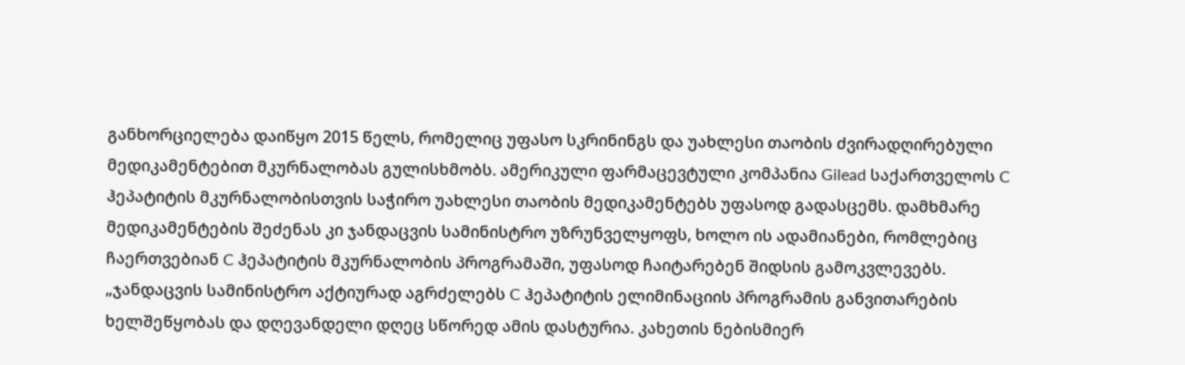განხორციელება დაიწყო 2015 წელს, რომელიც უფასო სკრინინგს და უახლესი თაობის ძვირადღირებული მედიკამენტებით მკურნალობას გულისხმობს. ამერიკული ფარმაცევტული კომპანია Gilead საქართველოს C ჰეპატიტის მკურნალობისთვის საჭირო უახლესი თაობის მედიკამენტებს უფასოდ გადასცემს. დამხმარე მედიკამენტების შეძენას კი ჯანდაცვის სამინისტრო უზრუნველყოფს, ხოლო ის ადამიანები, რომლებიც ჩაერთვებიან C ჰეპატიტის მკურნალობის პროგრამაში, უფასოდ ჩაიტარებენ შიდსის გამოკვლევებს. „ჯანდაცვის სამინისტრო აქტიურად აგრძელებს C ჰეპატიტის ელიმინაციის პროგრამის განვითარების ხელშეწყობას და დღევანდელი დღეც სწორედ ამის დასტურია. კახეთის ნებისმიერ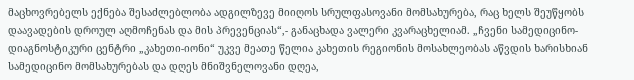მაცხოვრებელს ექნება შესაძლებლობა ადგილზევე მიიღოს სრულფასოვანი მომსახურება, რაც ხელს შეუწყობს დაავადების დროულ აღმოჩენას და მის პრევენციას“,- განაცხადა ვალერი კვარაცხელიამ. „ჩვენი სამედიცინო-დიაგნოსტიკური ცენტრი „კახეთი-იონი“ უკვე მეათე წელია კახეთის რეგიონის მოსახლეობას აწვდის ხარისხიან სამედიცინო მომსახურებას და დღეს მნიშვნელოვანი დღეა,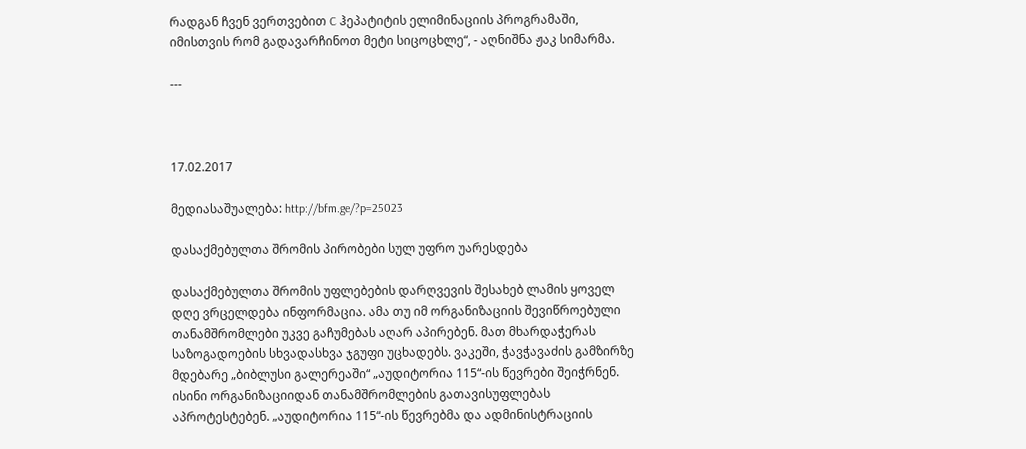რადგან ჩვენ ვერთვებით C ჰეპატიტის ელიმინაციის პროგრამაში, იმისთვის რომ გადავარჩინოთ მეტი სიცოცხლე“, - აღნიშნა ჟაკ სიმარმა.

---



17.02.2017

მედიასაშუალება: http://bfm.ge/?p=25023

დასაქმებულთა შრომის პირობები სულ უფრო უარესდება

დასაქმებულთა შრომის უფლებების დარღვევის შესახებ ლამის ყოველ დღე ვრცელდება ინფორმაცია. ამა თუ იმ ორგანიზაციის შევიწროებული თანამშრომლები უკვე გაჩუმებას აღარ აპირებენ. მათ მხარდაჭერას საზოგადოების სხვადასხვა ჯგუფი უცხადებს. ვაკეში, ჭავჭავაძის გამზირზე მდებარე „ბიბლუსი გალერეაში“ „აუდიტორია 115“-ის წევრები შეიჭრნენ. ისინი ორგანიზაციიდან თანამშრომლების გათავისუფლებას აპროტესტებენ. „აუდიტორია 115“-ის წევრებმა და ადმინისტრაციის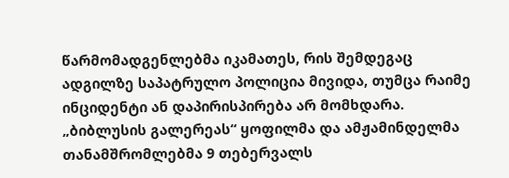წარმომადგენლებმა იკამათეს, რის შემდეგაც ადგილზე საპატრულო პოლიცია მივიდა, თუმცა რაიმე ინციდენტი ან დაპირისპირება არ მომხდარა. „ბიბლუსის გალერეას“ ყოფილმა და ამჟამინდელმა თანამშრომლებმა 9 თებერვალს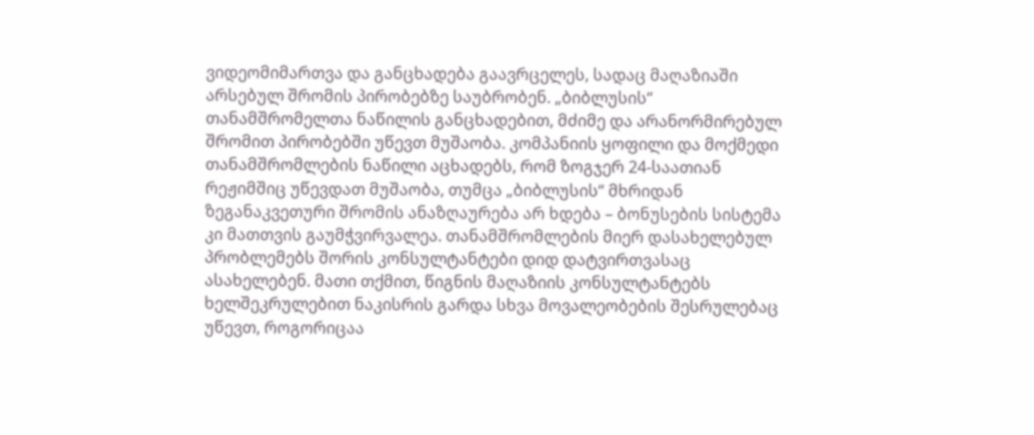ვიდეომიმართვა და განცხადება გაავრცელეს, სადაც მაღაზიაში არსებულ შრომის პირობებზე საუბრობენ. „ბიბლუსის“ თანამშრომელთა ნაწილის განცხადებით, მძიმე და არანორმირებულ შრომით პირობებში უწევთ მუშაობა. კომპანიის ყოფილი და მოქმედი თანამშრომლების ნაწილი აცხადებს, რომ ზოგჯერ 24-საათიან რეჟიმშიც უწევდათ მუშაობა, თუმცა „ბიბლუსის“ მხრიდან ზეგანაკვეთური შრომის ანაზღაურება არ ხდება – ბონუსების სისტემა კი მათთვის გაუმჭვირვალეა. თანამშრომლების მიერ დასახელებულ პრობლემებს შორის კონსულტანტები დიდ დატვირთვასაც ასახელებენ. მათი თქმით, წიგნის მაღაზიის კონსულტანტებს ხელშეკრულებით ნაკისრის გარდა სხვა მოვალეობების შესრულებაც უწევთ, როგორიცაა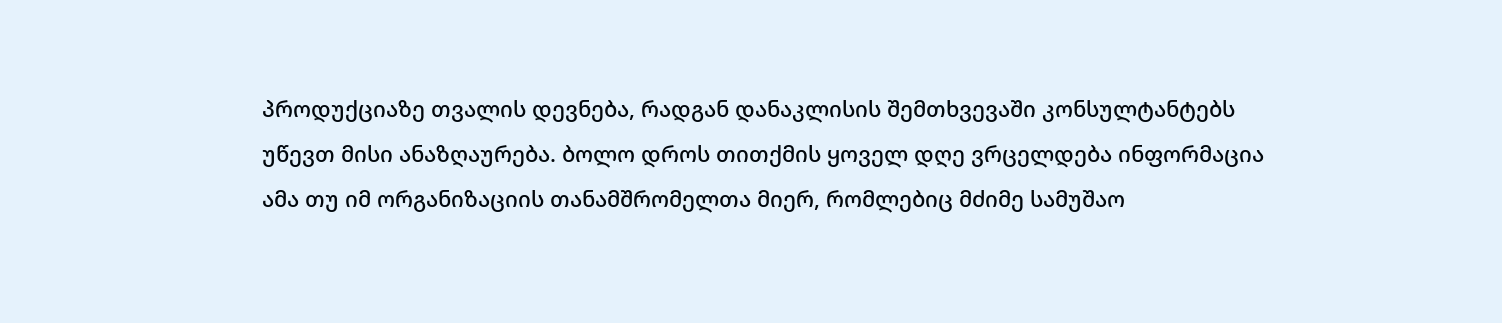პროდუქციაზე თვალის დევნება, რადგან დანაკლისის შემთხვევაში კონსულტანტებს უწევთ მისი ანაზღაურება. ბოლო დროს თითქმის ყოველ დღე ვრცელდება ინფორმაცია ამა თუ იმ ორგანიზაციის თანამშრომელთა მიერ, რომლებიც მძიმე სამუშაო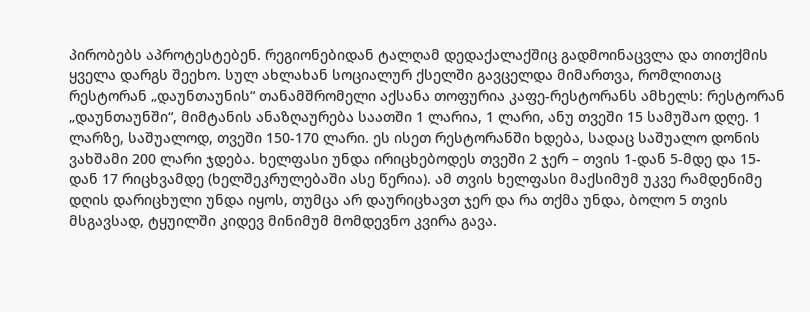პირობებს აპროტესტებენ. რეგიონებიდან ტალღამ დედაქალაქშიც გადმოინაცვლა და თითქმის ყველა დარგს შეეხო. სულ ახლახან სოციალურ ქსელში გავცელდა მიმართვა, რომლითაც რესტორან „დაუნთაუნის“ თანამშრომელი აქსანა თოფურია კაფე-რესტორანს ამხელს: რესტორან „დაუნთაუნში“, მიმტანის ანაზღაურება საათში 1 ლარია, 1 ლარი, ანუ თვეში 15 სამუშაო დღე. 1 ლარზე, საშუალოდ, თვეში 150-170 ლარი. ეს ისეთ რესტორანში ხდება, სადაც საშუალო დონის ვახშამი 200 ლარი ჯდება. ხელფასი უნდა ირიცხებოდეს თვეში 2 ჯერ – თვის 1-დან 5-მდე და 15-დან 17 რიცხვამდე (ხელშეკრულებაში ასე წერია). ამ თვის ხელფასი მაქსიმუმ უკვე რამდენიმე დღის დარიცხული უნდა იყოს, თუმცა არ დაურიცხავთ ჯერ და რა თქმა უნდა, ბოლო 5 თვის მსგავსად, ტყუილში კიდევ მინიმუმ მომდევნო კვირა გავა.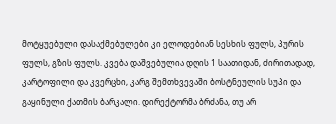მოტყუებული დასაქმებულები კი ელოდებიან სესხის ფულს, პურის ფულს, გზის ფულს. კვება დაშვებულია დღის 1 საათიდან, ძირითადად, კარტოფილი და კვერცხი, კარგ შემთხვევაში ბოსტნეულის სუპი და გაყინული ქათმის ბარკალი. დირექტორმა ბრძანა, თუ არ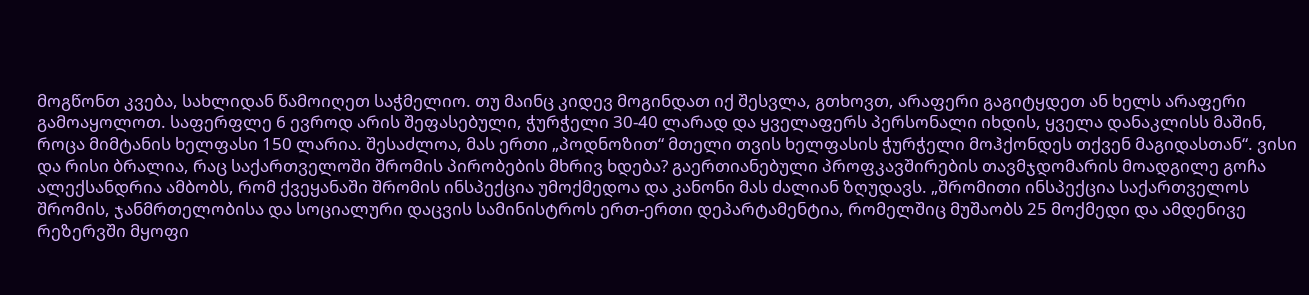მოგწონთ კვება, სახლიდან წამოიღეთ საჭმელიო. თუ მაინც კიდევ მოგინდათ იქ შესვლა, გთხოვთ, არაფერი გაგიტყდეთ ან ხელს არაფერი გამოაყოლოთ. საფერფლე 6 ევროდ არის შეფასებული, ჭურჭელი 30-40 ლარად და ყველაფერს პერსონალი იხდის, ყველა დანაკლისს მაშინ, როცა მიმტანის ხელფასი 150 ლარია. შესაძლოა, მას ერთი „პოდნოზით“ მთელი თვის ხელფასის ჭურჭელი მოჰქონდეს თქვენ მაგიდასთან“. ვისი და რისი ბრალია, რაც საქართველოში შრომის პირობების მხრივ ხდება? გაერთიანებული პროფკავშირების თავმჯდომარის მოადგილე გოჩა ალექსანდრია ამბობს, რომ ქვეყანაში შრომის ინსპექცია უმოქმედოა და კანონი მას ძალიან ზღუდავს. „შრომითი ინსპექცია საქართველოს შრომის, ჯანმრთელობისა და სოციალური დაცვის სამინისტროს ერთ-ერთი დეპარტამენტია, რომელშიც მუშაობს 25 მოქმედი და ამდენივე რეზერვში მყოფი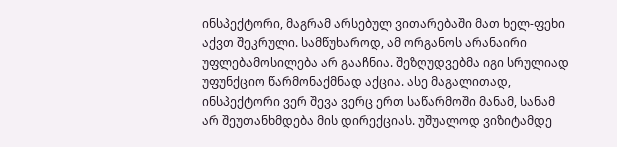ინსპექტორი, მაგრამ არსებულ ვითარებაში მათ ხელ-ფეხი აქვთ შეკრული. სამწუხაროდ, ამ ორგანოს არანაირი უფლებამოსილება არ გააჩნია. შეზღუდვებმა იგი სრულიად უფუნქციო წარმონაქმნად აქცია. ასე მაგალითად, ინსპექტორი ვერ შევა ვერც ერთ საწარმოში მანამ, სანამ არ შეუთანხმდება მის დირექციას. უშუალოდ ვიზიტამდე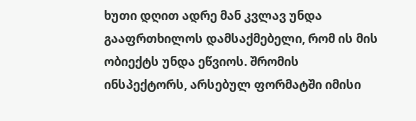ხუთი დღით ადრე მან კვლავ უნდა გააფრთხილოს დამსაქმებელი, რომ ის მის ობიექტს უნდა ეწვიოს. შრომის ინსპექტორს, არსებულ ფორმატში იმისი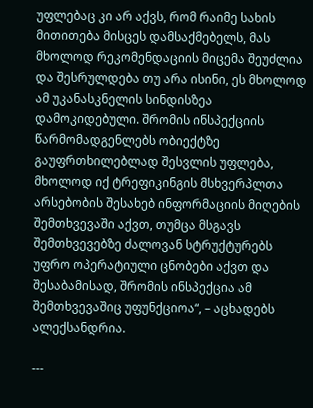უფლებაც კი არ აქვს, რომ რაიმე სახის მითითება მისცეს დამსაქმებელს, მას მხოლოდ რეკომენდაციის მიცემა შეუძლია და შესრულდება თუ არა ისინი, ეს მხოლოდ ამ უკანასკნელის სინდისზეა დამოკიდებული. შრომის ინსპექციის წარმომადგენლებს ობიექტზე გაუფრთხილებლად შესვლის უფლება, მხოლოდ იქ ტრეფიკინგის მსხვერპლთა არსებობის შესახებ ინფორმაციის მიღების შემთხვევაში აქვთ, თუმცა მსგავს შემთხვევებზე ძალოვან სტრუქტურებს უფრო ოპერატიული ცნობები აქვთ და შესაბამისად, შრომის ინსპექცია ამ შემთხვევაშიც უფუნქციოა“, – აცხადებს ალექსანდრია.

---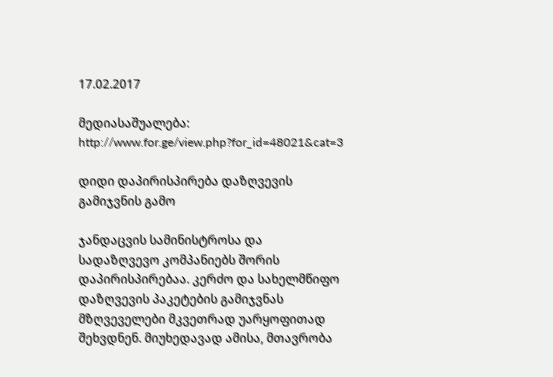17.02.2017

მედიასაშუალება: http://www.for.ge/view.php?for_id=48021&cat=3

დიდი დაპირისპირება დაზღვევის გამიჯვნის გამო

ჯანდაცვის სამინისტროსა და სადაზღვევო კომპანიებს შორის დაპირისპირებაა. კერძო და სახელმწიფო დაზღვევის პაკეტების გამიჯვნას მზღვეველები მკვეთრად უარყოფითად შეხვდნენ. მიუხედავად ამისა, მთავრობა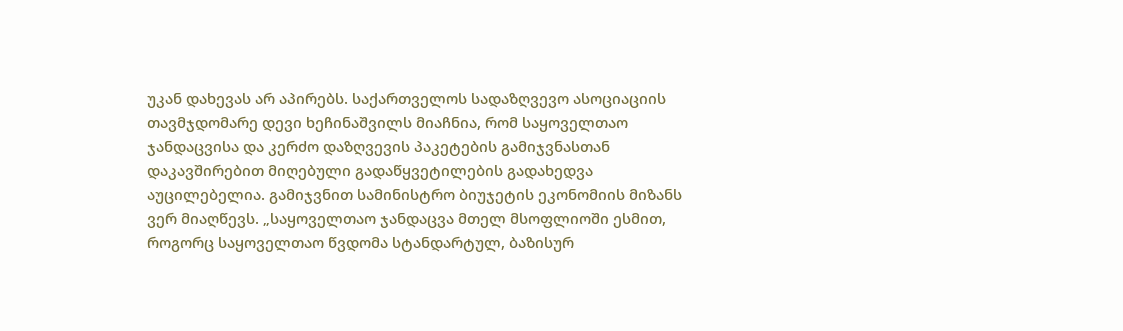უკან დახევას არ აპირებს. საქართველოს სადაზღვევო ასოციაციის თავმჯდომარე დევი ხეჩინაშვილს მიაჩნია, რომ საყოველთაო ჯანდაცვისა და კერძო დაზღვევის პაკეტების გამიჯვნასთან დაკავშირებით მიღებული გადაწყვეტილების გადახედვა აუცილებელია. გამიჯვნით სამინისტრო ბიუჯეტის ეკონომიის მიზანს ვერ მიაღწევს. „საყოველთაო ჯანდაცვა მთელ მსოფლიოში ესმით, როგორც საყოველთაო წვდომა სტანდარტულ, ბაზისურ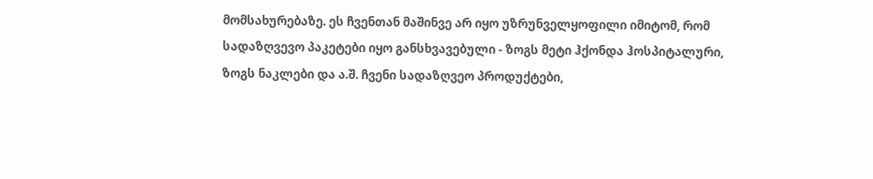მომსახურებაზე. ეს ჩვენთან მაშინვე არ იყო უზრუნველყოფილი იმიტომ, რომ სადაზღვევო პაკეტები იყო განსხვავებული - ზოგს მეტი ჰქონდა ჰოსპიტალური, ზოგს ნაკლები და ა.შ. ჩვენი სადაზღვეო პროდუქტები,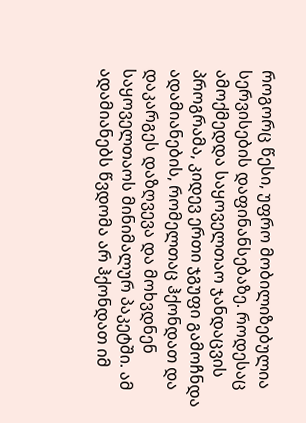როგორც წესი, უფრო მობილიზებულია სერვისების დაფინანსებაზე. როდესაც ამოქმედდა საყოველთაო ჯანდაცვის პროგრამა, კიდევ ერთი ჯგუფი გამოჩნდა ადამიანების, რომელთაც ჰქონდათ და დაკარგეს დაზღვევა და მოხვდნენ საყოველთაოს მინიმალურ პაკეტში. ამ ადამიანებს წვდომა არ ჰქონდათ იმ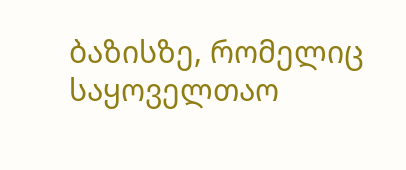ბაზისზე, რომელიც საყოველთაო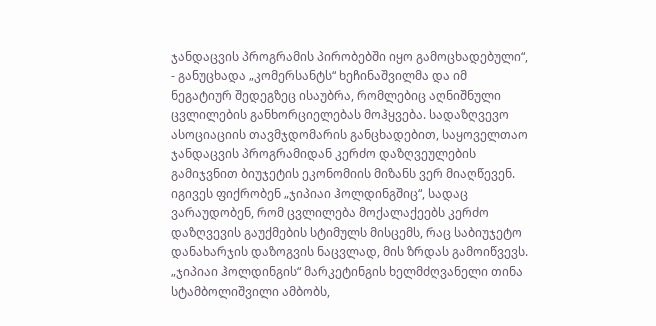ჯანდაცვის პროგრამის პირობებში იყო გამოცხადებული“, - განუცხადა „კომერსანტს“ ხეჩინაშვილმა და იმ ნეგატიურ შედეგზეც ისაუბრა, რომლებიც აღნიშნული ცვლილების განხორციელებას მოჰყვება. სადაზღვევო ასოციაციის თავმჯდომარის განცხადებით, საყოველთაო ჯანდაცვის პროგრამიდან კერძო დაზღვეულების გამიჯვნით ბიუჯეტის ეკონომიის მიზანს ვერ მიაღწევენ. იგივეს ფიქრობენ „ჯიპიაი ჰოლდინგშიც“, სადაც ვარაუდობენ, რომ ცვლილება მოქალაქეებს კერძო დაზღვევის გაუქმების სტიმულს მისცემს, რაც საბიუჯეტო დანახარჯის დაზოგვის ნაცვლად, მის ზრდას გამოიწვევს. „ჯიპიაი ჰოლდინგის“ მარკეტინგის ხელმძღვანელი თინა სტამბოლიშვილი ამბობს,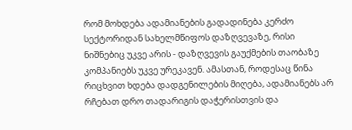რომ მოხდება ადამიანების გადადინება კერძო სექტორიდან სახელმწიფოს დაზღვევაზე, რისი ნიშნებიც უკვე არის - დაზღვევის გაუქმების თაობაზე კომპანიებს უკვე ურეკავენ. ამასთან, როდესაც წინა რიცხვით ხდება დადგენილების მიღება, ადამიანებს არ რჩებათ დრო თადარიგის დაჭერისთვის და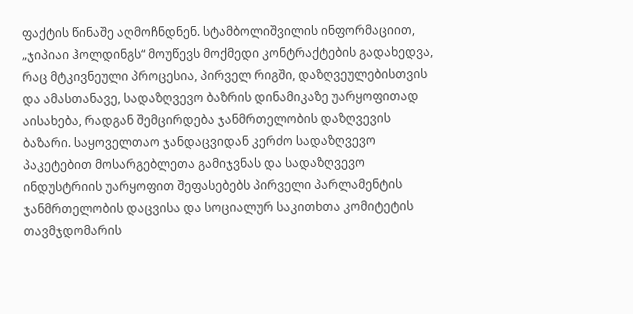ფაქტის წინაშე აღმოჩნდნენ. სტამბოლიშვილის ინფორმაციით, „ჯიპიაი ჰოლდინგს“ მოუწევს მოქმედი კონტრაქტების გადახედვა, რაც მტკივნეული პროცესია, პირველ რიგში, დაზღვეულებისთვის და ამასთანავე, სადაზღვევო ბაზრის დინამიკაზე უარყოფითად აისახება, რადგან შემცირდება ჯანმრთელობის დაზღვევის ბაზარი. საყოველთაო ჯანდაცვიდან კერძო სადაზღვევო პაკეტებით მოსარგებლეთა გამიჯვნას და სადაზღვევო ინდუსტრიის უარყოფით შეფასებებს პირველი პარლამენტის ჯანმრთელობის დაცვისა და სოციალურ საკითხთა კომიტეტის თავმჯდომარის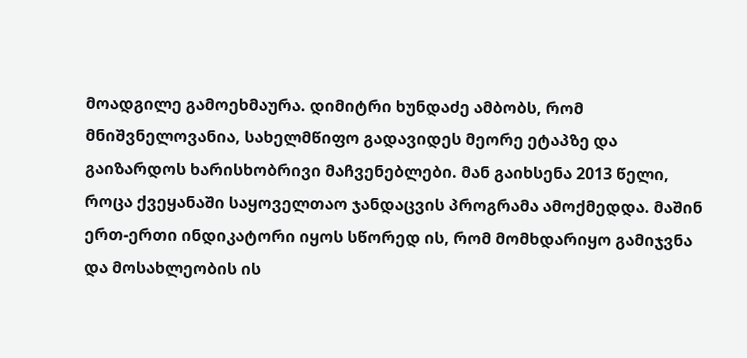მოადგილე გამოეხმაურა. დიმიტრი ხუნდაძე ამბობს, რომ მნიშვნელოვანია, სახელმწიფო გადავიდეს მეორე ეტაპზე და გაიზარდოს ხარისხობრივი მაჩვენებლები. მან გაიხსენა 2013 წელი, როცა ქვეყანაში საყოველთაო ჯანდაცვის პროგრამა ამოქმედდა. მაშინ ერთ-ერთი ინდიკატორი იყოს სწორედ ის, რომ მომხდარიყო გამიჯვნა და მოსახლეობის ის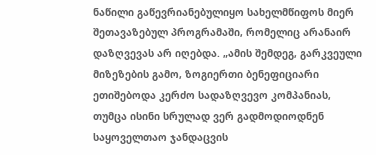ნაწილი გაწევრიანებულიყო სახელმწიფოს მიერ შეთავაზებულ პროგრამაში, რომელიც არანაირ დაზღვევას არ იღებდა. „ამის შემდეგ, გარკვეული მიზეზების გამო, ზოგიერთი ბენეფიციარი ეთიშებოდა კერძო სადაზღვევო კომპანიას, თუმცა ისინი სრულად ვერ გადმოდიოდნენ საყოველთაო ჯანდაცვის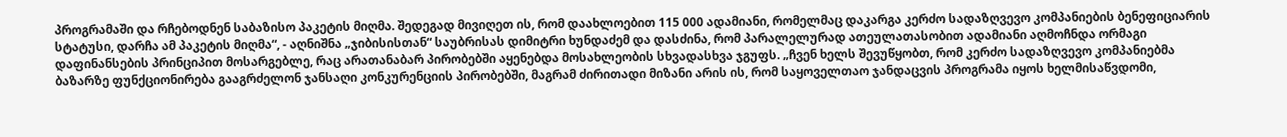პროგრამაში და რჩებოდნენ საბაზისო პაკეტის მიღმა. შედეგად მივიღეთ ის, რომ დაახლოებით 115 000 ადამიანი, რომელმაც დაკარგა კერძო სადაზღვევო კომპანიების ბენეფიციარის სტატუსი, დარჩა ამ პაკეტის მიღმა“, - აღნიშნა „ჯიბისისთან“ საუბრისას დიმიტრი ხუნდაძემ და დასძინა, რომ პარალელურად ათეულათასობით ადამიანი აღმოჩნდა ორმაგი დაფინანსების პრინციპით მოსარგებლე, რაც არათანაბარ პირობებში აყენებდა მოსახლეობის სხვადასხვა ჯგუფს. „ჩვენ ხელს შევუწყობთ, რომ კერძო სადაზღვევო კომპანიებმა ბაზარზე ფუნქციონირება გააგრძელონ ჯანსაღი კონკურენციის პირობებში, მაგრამ ძირითადი მიზანი არის ის, რომ საყოველთაო ჯანდაცვის პროგრამა იყოს ხელმისაწვდომი,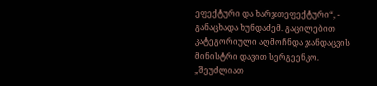ეფექტური და ხარჯთეფექტური“, - განაცხადა ხუნდაძემ. გაცილებით კატეგორიული აღმოჩნდა ჯანდაცვის მინისტრი დავით სერგეენკო. „შეუძლიათ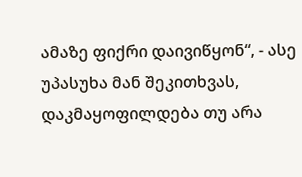ამაზე ფიქრი დაივიწყონ“, - ასე უპასუხა მან შეკითხვას, დაკმაყოფილდება თუ არა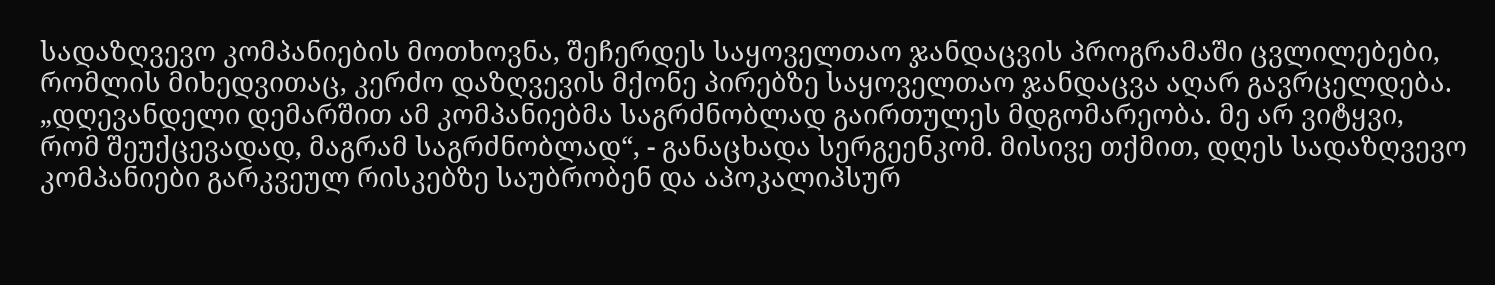სადაზღვევო კომპანიების მოთხოვნა, შეჩერდეს საყოველთაო ჯანდაცვის პროგრამაში ცვლილებები, რომლის მიხედვითაც, კერძო დაზღვევის მქონე პირებზე საყოველთაო ჯანდაცვა აღარ გავრცელდება. „დღევანდელი დემარშით ამ კომპანიებმა საგრძნობლად გაირთულეს მდგომარეობა. მე არ ვიტყვი, რომ შეუქცევადად, მაგრამ საგრძნობლად“, - განაცხადა სერგეენკომ. მისივე თქმით, დღეს სადაზღვევო კომპანიები გარკვეულ რისკებზე საუბრობენ და აპოკალიპსურ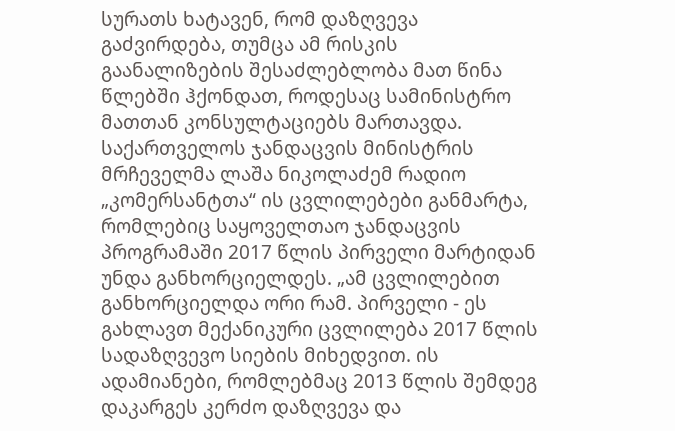სურათს ხატავენ, რომ დაზღვევა გაძვირდება, თუმცა ამ რისკის გაანალიზების შესაძლებლობა მათ წინა წლებში ჰქონდათ, როდესაც სამინისტრო მათთან კონსულტაციებს მართავდა. საქართველოს ჯანდაცვის მინისტრის მრჩეველმა ლაშა ნიკოლაძემ რადიო „კომერსანტთა“ ის ცვლილებები განმარტა, რომლებიც საყოველთაო ჯანდაცვის პროგრამაში 2017 წლის პირველი მარტიდან უნდა განხორციელდეს. „ამ ცვლილებით განხორციელდა ორი რამ. პირველი - ეს გახლავთ მექანიკური ცვლილება 2017 წლის სადაზღვევო სიების მიხედვით. ის ადამიანები, რომლებმაც 2013 წლის შემდეგ დაკარგეს კერძო დაზღვევა და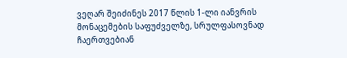ვეღარ შეიძინეს 2017 წლის 1-ლი იანვრის მონაცემების საფუძველზე, სრულფასოვნად ჩაერთვებიან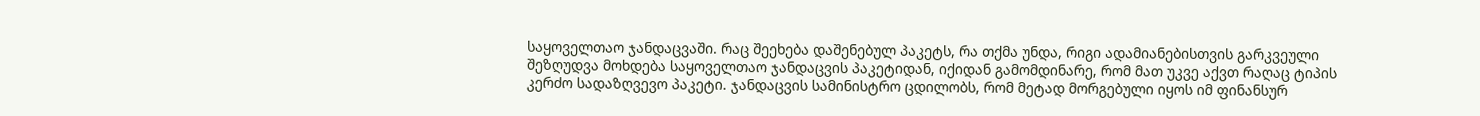საყოველთაო ჯანდაცვაში. რაც შეეხება დაშენებულ პაკეტს, რა თქმა უნდა, რიგი ადამიანებისთვის გარკვეული შეზღუდვა მოხდება საყოველთაო ჯანდაცვის პაკეტიდან, იქიდან გამომდინარე, რომ მათ უკვე აქვთ რაღაც ტიპის კერძო სადაზღვევო პაკეტი. ჯანდაცვის სამინისტრო ცდილობს, რომ მეტად მორგებული იყოს იმ ფინანსურ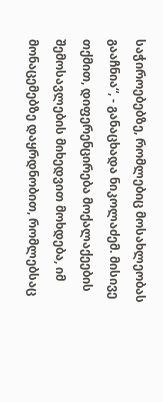საჭიროებებზე, რომლებიც მოსახლეობას გააჩნია“, - განაცხადა ნიკოლაძემ. მისივე თქმით, დიფერენცირება მოქალაქეების შემოსავლების მიხედვით მოხდება, იმ მონაცემებზე დაყრდნობით, რომლებსაც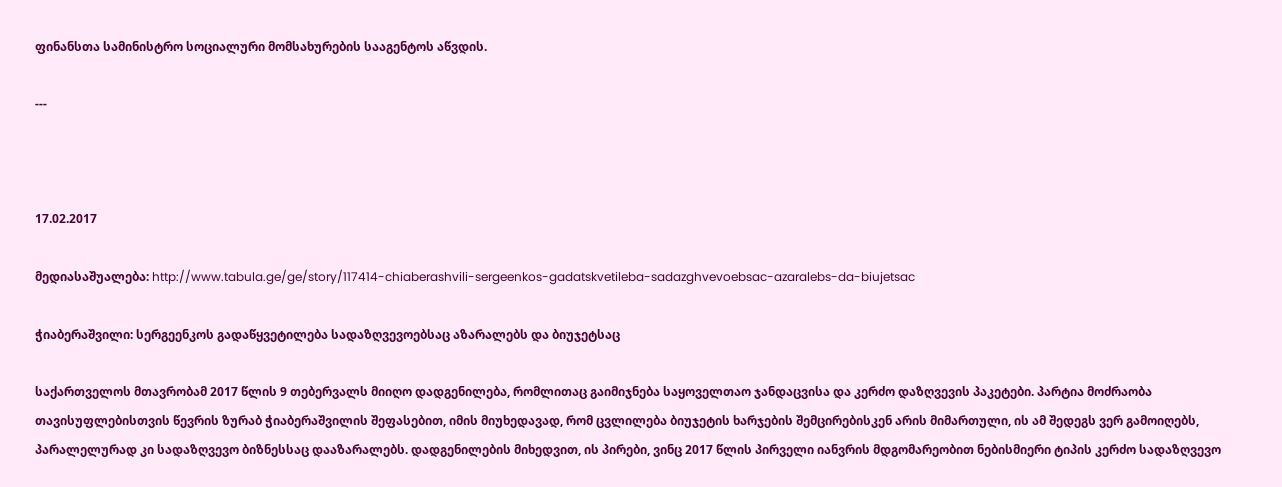ფინანსთა სამინისტრო სოციალური მომსახურების სააგენტოს აწვდის.

---



17.02.2017

მედიასაშუალება: http://www.tabula.ge/ge/story/117414-chiaberashvili-sergeenkos-gadatskvetileba-sadazghvevoebsac-azaralebs-da-biujetsac

ჭიაბერაშვილი: სერგეენკოს გადაწყვეტილება სადაზღვევოებსაც აზარალებს და ბიუჯეტსაც

საქართველოს მთავრობამ 2017 წლის 9 თებერვალს მიიღო დადგენილება, რომლითაც გაიმიჯნება საყოველთაო ჯანდაცვისა და კერძო დაზღვევის პაკეტები. პარტია მოძრაობა თავისუფლებისთვის წევრის ზურაბ ჭიაბერაშვილის შეფასებით, იმის მიუხედავად, რომ ცვლილება ბიუჯეტის ხარჯების შემცირებისკენ არის მიმართული, ის ამ შედეგს ვერ გამოიღებს, პარალელურად კი სადაზღვევო ბიზნესსაც დააზარალებს. დადგენილების მიხედვით, ის პირები, ვინც 2017 წლის პირველი იანვრის მდგომარეობით ნებისმიერი ტიპის კერძო სადაზღვევო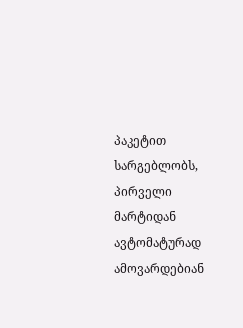პაკეტით სარგებლობს, პირველი მარტიდან ავტომატურად ამოვარდებიან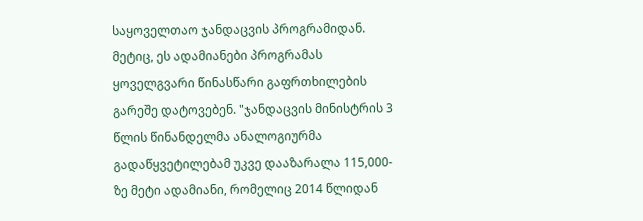საყოველთაო ჯანდაცვის პროგრამიდან. მეტიც, ეს ადამიანები პროგრამას ყოველგვარი წინასწარი გაფრთხილების გარეშე დატოვებენ. "ჯანდაცვის მინისტრის 3 წლის წინანდელმა ანალოგიურმა გადაწყვეტილებამ უკვე დააზარალა 115,000-ზე მეტი ადამიანი, რომელიც 2014 წლიდან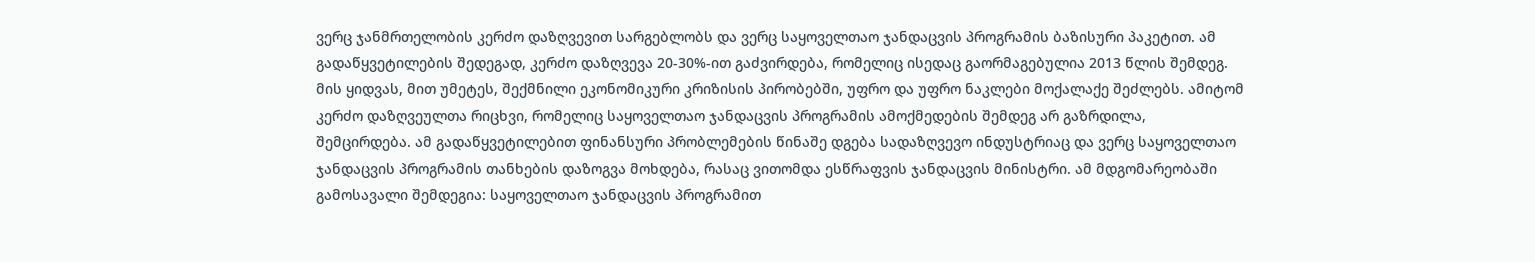ვერც ჯანმრთელობის კერძო დაზღვევით სარგებლობს და ვერც საყოველთაო ჯანდაცვის პროგრამის ბაზისური პაკეტით. ამ გადაწყვეტილების შედეგად, კერძო დაზღვევა 20-30%-ით გაძვირდება, რომელიც ისედაც გაორმაგებულია 2013 წლის შემდეგ. მის ყიდვას, მით უმეტეს, შექმნილი ეკონომიკური კრიზისის პირობებში, უფრო და უფრო ნაკლები მოქალაქე შეძლებს. ამიტომ კერძო დაზღვეულთა რიცხვი, რომელიც საყოველთაო ჯანდაცვის პროგრამის ამოქმედების შემდეგ არ გაზრდილა, შემცირდება. ამ გადაწყვეტილებით ფინანსური პრობლემების წინაშე დგება სადაზღვევო ინდუსტრიაც და ვერც საყოველთაო ჯანდაცვის პროგრამის თანხების დაზოგვა მოხდება, რასაც ვითომდა ესწრაფვის ჯანდაცვის მინისტრი. ამ მდგომარეობაში გამოსავალი შემდეგია: საყოველთაო ჯანდაცვის პროგრამით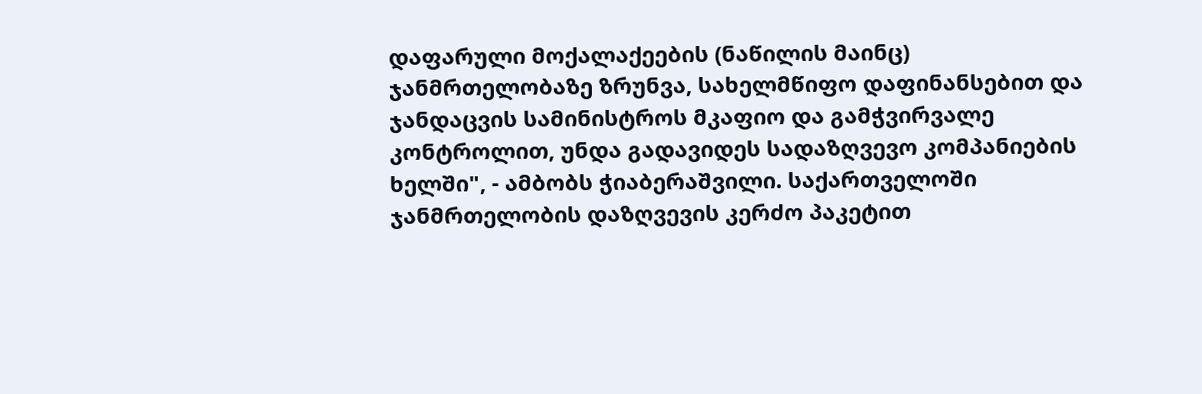დაფარული მოქალაქეების (ნაწილის მაინც) ჯანმრთელობაზე ზრუნვა, სახელმწიფო დაფინანსებით და ჯანდაცვის სამინისტროს მკაფიო და გამჭვირვალე კონტროლით, უნდა გადავიდეს სადაზღვევო კომპანიების ხელში", - ამბობს ჭიაბერაშვილი. საქართველოში ჯანმრთელობის დაზღვევის კერძო პაკეტით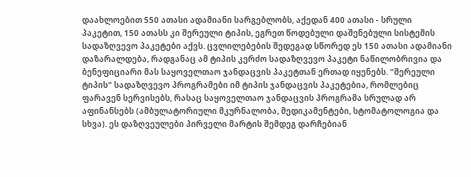დაახლოებით 550 ათასი ადამიანი სარგებლობს, აქედან 400 ათასი - სრული პაკეტით, 150 ათასს კი შერეული ტიპის, ეგრეთ წოდებული დაშენებული სისტემის სადაზღვევო პაკეტები აქვს. ცვლილებების შედეგად სწორედ ეს 150 ათასი ადამიანი დაზარალდება, რადგანაც ამ ტიპის კერძო სადაზღვევო პაკეტი ნაწილობრივია და ბენეფიციარი მას საყოველთაო ჯანდაცვის პაკეტთან ერთად იყენებს. "შერეული ტიპის" სადაზღვევო პროგრამები იმ ტიპის ჯანდაცვის პაკეტებია, რომლებიც ფარავენ სერვისებს, რასაც საყოველთაო ჯანდაცვის პროგრამა სრულად არ აფინანსებს (ამბულატორიული მკურნალობა, მედიკამენტები, სტომატოლოგია და სხვა). ეს დაზღვეულები პირველი მარტის შემდეგ დარჩებიან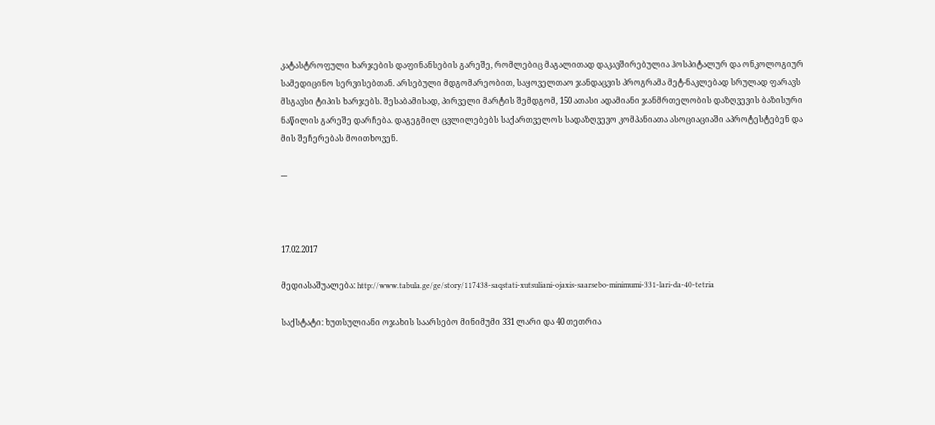კატასტროფული ხარჯების დაფინანსების გარეშე, რომლებიც მაგალითად დაკავშირებულია ჰოსპიტალურ და ონკოლოგიურ სამედიცინო სერვისებთან. არსებული მდგომარეობით, საყოველთაო ჯანდაცვის პროგრამა მეტ-ნაკლებად სრულად ფარავს მსგავსი ტიპის ხარჯებს. შესაბამისად, პირველი მარტის შემდგომ, 150 ათასი ადამიანი ჯანმრთელობის დაზღვევის ბაზისური ნაწილის გარეშე დარჩება. დაგეგმილ ცვლილებებს საქართველოს სადაზღვევო კომპანიათა ასოციაციაში აპროტესტებენ და მის შეჩერებას მოითხოვენ.

---



17.02.2017

მედიასაშუალება: http://www.tabula.ge/ge/story/117438-saqstati-xutsuliani-ojaxis-saarsebo-minimumi-331-lari-da-40-tetria

საქსტატი: ხუთსულიანი ოჯახის საარსებო მინიმუმი 331 ლარი და 40 თეთრია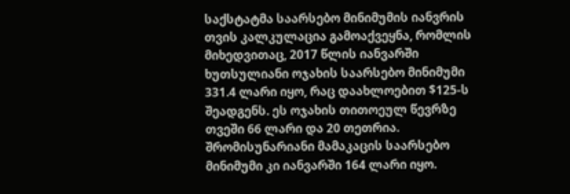საქსტატმა საარსებო მინიმუმის იანვრის თვის კალკულაცია გამოაქვეყნა, რომლის მიხედვითაც, 2017 წლის იანვარში ხუთსულიანი ოჯახის საარსებო მინიმუმი 331.4 ლარი იყო, რაც დაახლოებით $125-ს შეადგენს. ეს ოჯახის თითოეულ წევრზე თვეში 66 ლარი და 20 თეთრია. შრომისუნარიანი მამაკაცის საარსებო მინიმუმი კი იანვარში 164 ლარი იყო.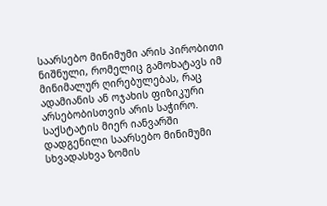საარსებო მინიმუმი არის პირობითი ნიშნული, რომელიც გამოხატავს იმ მინიმალურ ღირებულებას, რაც ადამიანის ან ოჯახის ფიზიკური არსებობისთვის არის საჭირო. საქსტატის მიერ იანვარში დადგენილი საარსებო მინიმუმი სხვადასხვა ზომის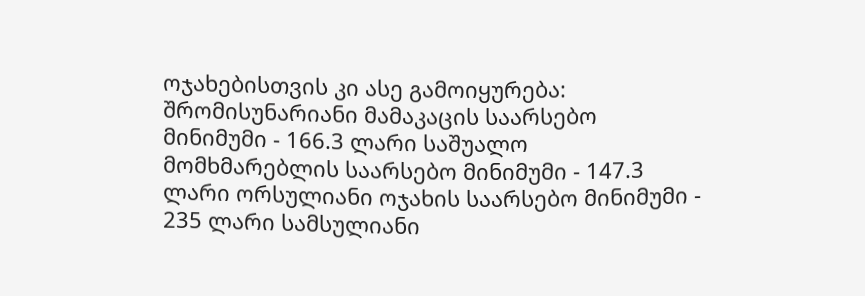ოჯახებისთვის კი ასე გამოიყურება: შრომისუნარიანი მამაკაცის საარსებო მინიმუმი - 166.3 ლარი საშუალო მომხმარებლის საარსებო მინიმუმი - 147.3 ლარი ორსულიანი ოჯახის საარსებო მინიმუმი - 235 ლარი სამსულიანი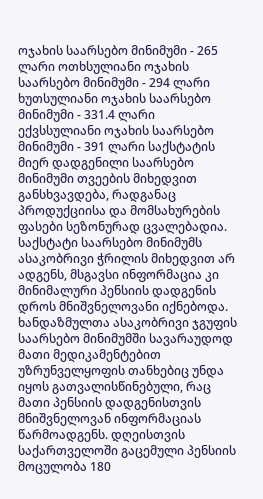ოჯახის საარსებო მინიმუმი - 265 ლარი ოთხსულიანი ოჯახის საარსებო მინიმუმი - 294 ლარი ხუთსულიანი ოჯახის საარსებო მინიმუმი - 331.4 ლარი ექვსსულიანი ოჯახის საარსებო მინიმუმი - 391 ლარი საქსტატის მიერ დადგენილი საარსებო მინიმუმი თვეების მიხედვით განსხვავდება, რადგანაც პროდუქციისა და მომსახურების ფასები სეზონურად ცვალებადია. საქსტატი საარსებო მინიმუმს ასაკობრივი ჭრილის მიხედვით არ ადგენს, მსგავსი ინფორმაცია კი მინიმალური პენსიის დადგენის დროს მნიშვნელოვანი იქნებოდა. ხანდაზმულთა ასაკობრივი ჯგუფის საარსებო მინიმუმში სავარაუდოდ მათი მედიკამენტებით უზრუნველყოფის თანხებიც უნდა იყოს გათვალისწინებული, რაც მათი პენსიის დადგენისთვის მნიშვნელოვან ინფორმაციას წარმოადგენს. დღეისთვის საქართველოში გაცემული პენსიის მოცულობა 180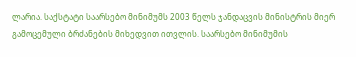ლარია. საქსტატი საარსებო მინიმუმს 2003 წელს ჯანდაცვის მინისტრის მიერ გამოცემული ბრძანების მიხედვით ითვლის. საარსებო მინიმუმის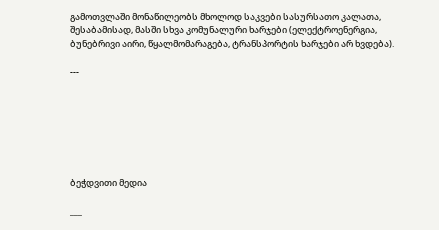გამოთვლაში მონაწილეობს მხოლოდ საკვები სასურსათო კალათა, შესაბამისად, მასში სხვა კომუნალური ხარჯები (ელექტროენერგია, ბუნებრივი აირი, წყალმომარაგება, ტრანსპორტის ხარჯები არ ხვდება).

---







ბეჭდვითი მედია

___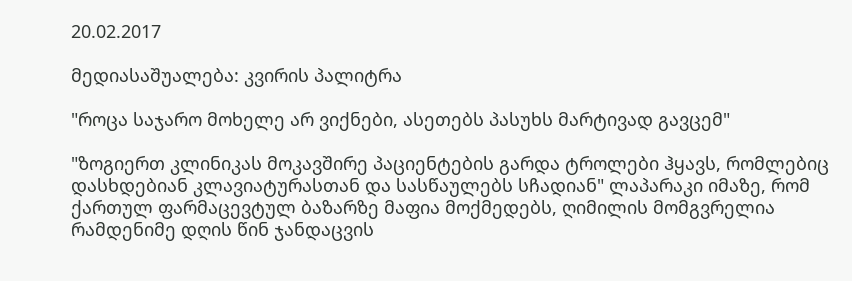20.02.2017

მედიასაშუალება: კვირის პალიტრა

"როცა საჯარო მოხელე არ ვიქნები, ასეთებს პასუხს მარტივად გავცემ"

"ზოგიერთ კლინიკას მოკავშირე პაციენტების გარდა ტროლები ჰყავს, რომლებიც დასხდებიან კლავიატურასთან და სასწაულებს სჩადიან" ლაპარაკი იმაზე, რომ ქართულ ფარმაცევტულ ბაზარზე მაფია მოქმედებს, ღიმილის მომგვრელია რამდენიმე დღის წინ ჯანდაცვის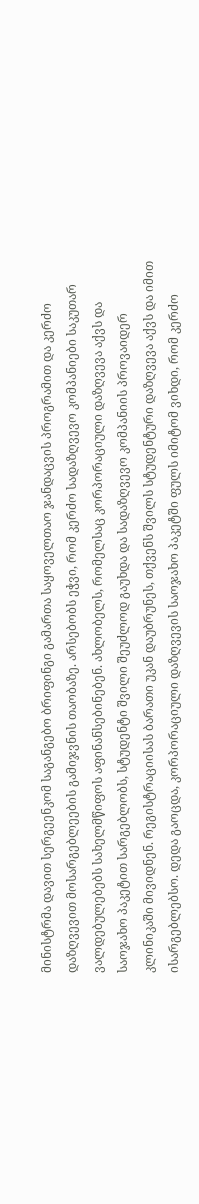მინისტრმა დავით სერგეენკომ საგანგებო ბრიფინგი გამართა საყოველთაო ჯანდაცვის პროგრამით და კერძო დაზღვევით მოსარგებლეების გამიჯვნის თაობაზე. არსებობს ეჭვი, რომ კერძო სადაზღვევო კომპანიები საკუთარ ვალდებულებებს სახელმწიფოს აფინანსებინებენ. ახლობელს, რომელსაც კორპორაციული დაზღვევა აქვს და საოჯახო პაკეტით სარგებლობს, სტუდენტი შვილი შეუძლოდ გაუხდა და სადაზღვევო კომპანიის პროვაიდერ კლინიკაში მივიდნენ. რეგისტრაციისას ბარათი უკან დაუბრუნეს, თქვენს შვილს სტუდენტური დაზღვევა აქვს და იმით ისარგებლებსო. დედა გაოცდა, კორპორაციული დაზღვევის საოჯახო პაკეტში ფულს იმიტომ ვიხდი, რომ კერძო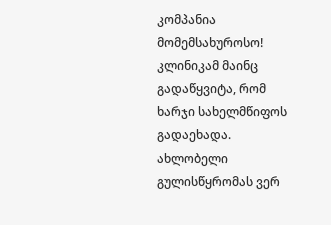კომპანია მომემსახუროსო! კლინიკამ მაინც გადაწყვიტა, რომ ხარჯი სახელმწიფოს გადაეხადა. ახლობელი გულისწყრომას ვერ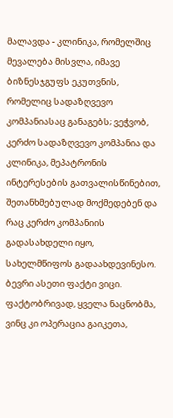მალავდა - კლინიკა, რომელშიც მევალება მისვლა, იმავე ბიზნესჯგუფს ეკუთვნის, რომელიც სადაზღვევო კომპანიასაც განაგებს; ვეჭვობ, კერძო სადაზღვევო კომპანია და კლინიკა, მეპატრონის ინტერესების გათვალისწინებით, შეთანხმებულად მოქმედებენ და რაც კერძო კომპანიის გადასახდელი იყო, სახელმწიფოს გადაახდევინესო. ბევრი ასეთი ფაქტი ვიცი. ფაქტობრივად, ყველა ნაცნობმა, ვინც კი ოპერაცია გაიკეთა,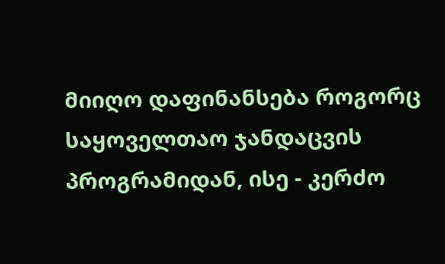მიიღო დაფინანსება როგორც საყოველთაო ჯანდაცვის პროგრამიდან, ისე - კერძო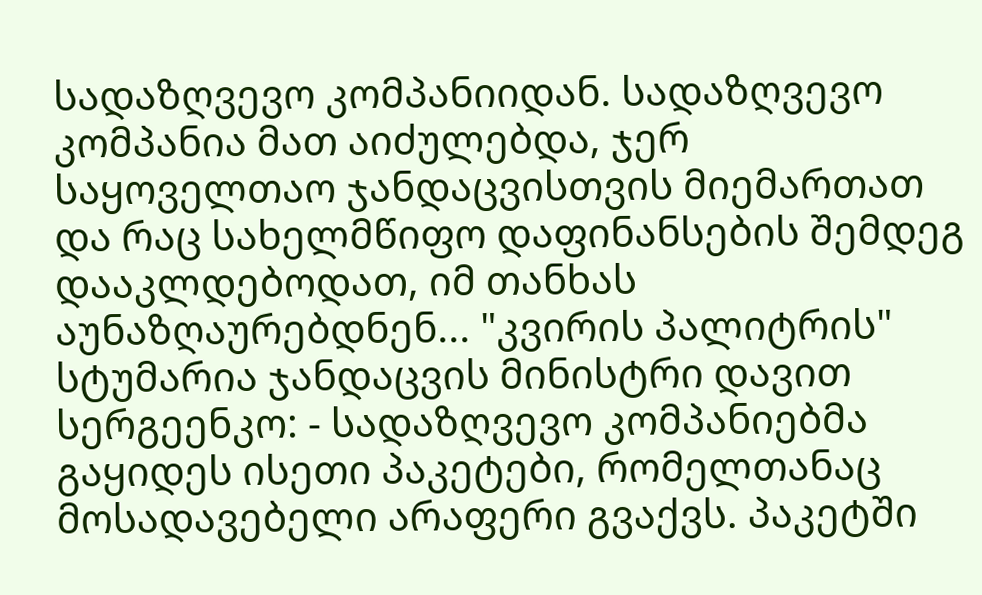სადაზღვევო კომპანიიდან. სადაზღვევო კომპანია მათ აიძულებდა, ჯერ საყოველთაო ჯანდაცვისთვის მიემართათ და რაც სახელმწიფო დაფინანსების შემდეგ დააკლდებოდათ, იმ თანხას აუნაზღაურებდნენ... "კვირის პალიტრის" სტუმარია ჯანდაცვის მინისტრი დავით სერგეენკო: - სადაზღვევო კომპანიებმა გაყიდეს ისეთი პაკეტები, რომელთანაც მოსადავებელი არაფერი გვაქვს. პაკეტში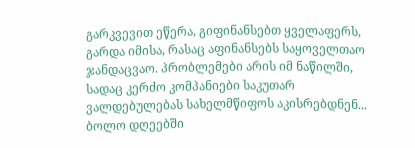გარკვევით ეწერა, გიფინანსებთ ყველაფერს, გარდა იმისა, რასაც აფინანსებს საყოველთაო ჯანდაცვაო. პრობლემები არის იმ ნაწილში, სადაც კერძო კომპანიები საკუთარ ვალდებულებას სახელმწიფოს აკისრებდნენ... ბოლო დღეებში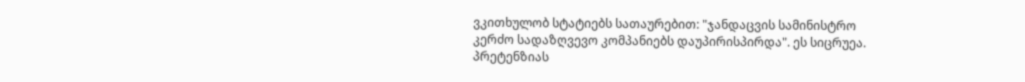ვკითხულობ სტატიებს სათაურებით: "ჯანდაცვის სამინისტრო კერძო სადაზღვევო კომპანიებს დაუპირისპირდა". ეს სიცრუეა. პრეტენზიას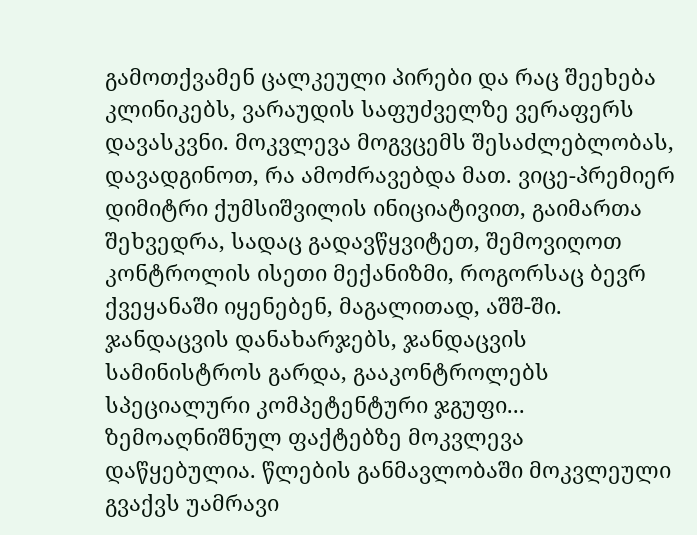გამოთქვამენ ცალკეული პირები და რაც შეეხება კლინიკებს, ვარაუდის საფუძველზე ვერაფერს დავასკვნი. მოკვლევა მოგვცემს შესაძლებლობას, დავადგინოთ, რა ამოძრავებდა მათ. ვიცე-პრემიერ დიმიტრი ქუმსიშვილის ინიციატივით, გაიმართა შეხვედრა, სადაც გადავწყვიტეთ, შემოვიღოთ კონტროლის ისეთი მექანიზმი, როგორსაც ბევრ ქვეყანაში იყენებენ, მაგალითად, აშშ-ში. ჯანდაცვის დანახარჯებს, ჯანდაცვის სამინისტროს გარდა, გააკონტროლებს სპეციალური კომპეტენტური ჯგუფი... ზემოაღნიშნულ ფაქტებზე მოკვლევა დაწყებულია. წლების განმავლობაში მოკვლეული გვაქვს უამრავი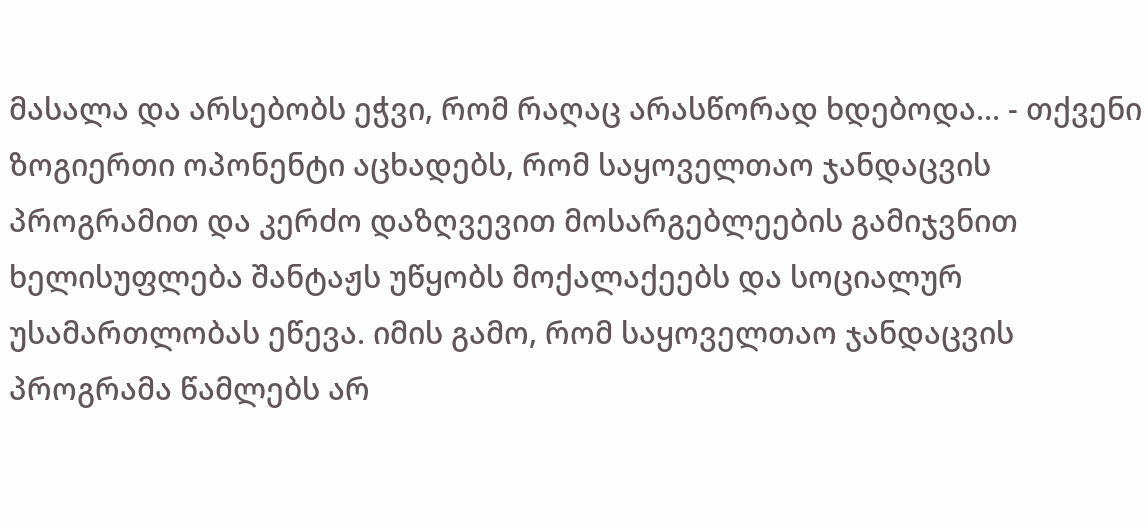მასალა და არსებობს ეჭვი, რომ რაღაც არასწორად ხდებოდა... - თქვენი ზოგიერთი ოპონენტი აცხადებს, რომ საყოველთაო ჯანდაცვის პროგრამით და კერძო დაზღვევით მოსარგებლეების გამიჯვნით ხელისუფლება შანტაჟს უწყობს მოქალაქეებს და სოციალურ უსამართლობას ეწევა. იმის გამო, რომ საყოველთაო ჯანდაცვის პროგრამა წამლებს არ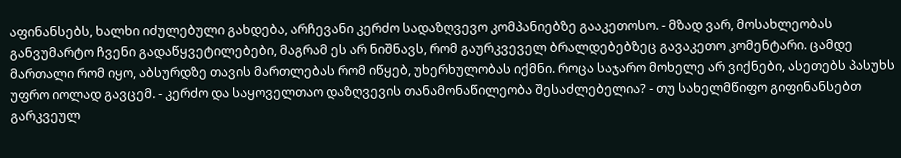აფინანსებს, ხალხი იძულებული გახდება, არჩევანი კერძო სადაზღვევო კომპანიებზე გააკეთოსო. - მზად ვარ, მოსახლეობას განვუმარტო ჩვენი გადაწყვეტილებები, მაგრამ ეს არ ნიშნავს, რომ გაურკვეველ ბრალდებებზეც გავაკეთო კომენტარი. ცამდე მართალი რომ იყო, აბსურდზე თავის მართლებას რომ იწყებ, უხერხულობას იქმნი. როცა საჯარო მოხელე არ ვიქნები, ასეთებს პასუხს უფრო იოლად გავცემ. - კერძო და საყოველთაო დაზღვევის თანამონაწილეობა შესაძლებელია? - თუ სახელმწიფო გიფინანსებთ გარკვეულ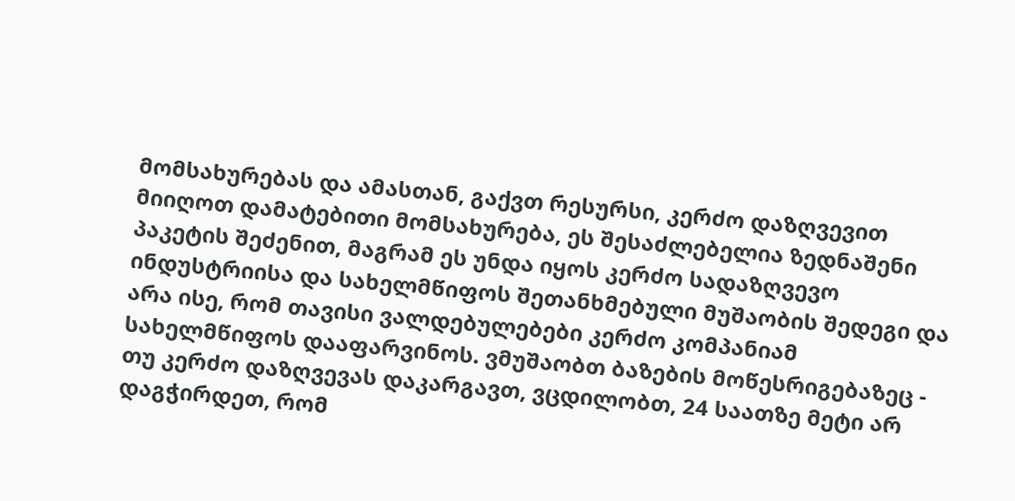მომსახურებას და ამასთან, გაქვთ რესურსი, კერძო დაზღვევით მიიღოთ დამატებითი მომსახურება, ეს შესაძლებელია ზედნაშენი პაკეტის შეძენით, მაგრამ ეს უნდა იყოს კერძო სადაზღვევო ინდუსტრიისა და სახელმწიფოს შეთანხმებული მუშაობის შედეგი და არა ისე, რომ თავისი ვალდებულებები კერძო კომპანიამ სახელმწიფოს დააფარვინოს. ვმუშაობთ ბაზების მოწესრიგებაზეც - თუ კერძო დაზღვევას დაკარგავთ, ვცდილობთ, 24 საათზე მეტი არ დაგჭირდეთ, რომ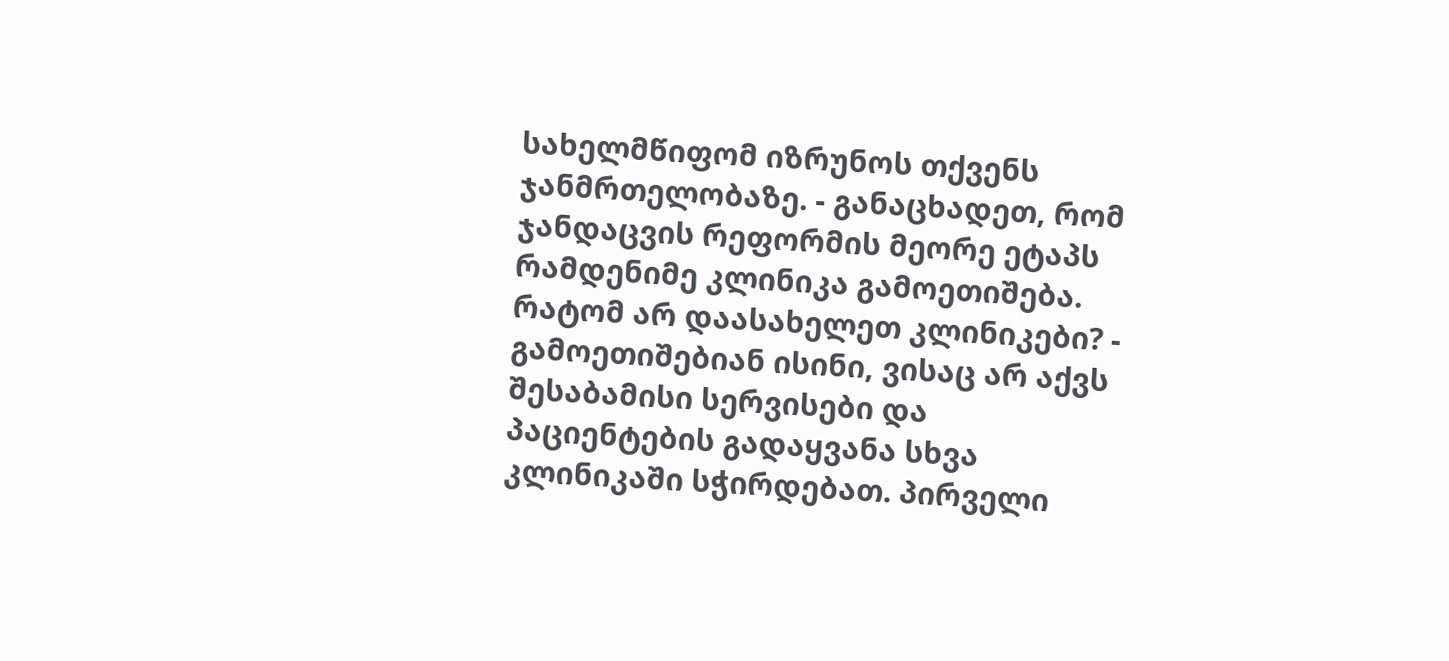სახელმწიფომ იზრუნოს თქვენს ჯანმრთელობაზე. - განაცხადეთ, რომ ჯანდაცვის რეფორმის მეორე ეტაპს რამდენიმე კლინიკა გამოეთიშება. რატომ არ დაასახელეთ კლინიკები? - გამოეთიშებიან ისინი, ვისაც არ აქვს შესაბამისი სერვისები და პაციენტების გადაყვანა სხვა კლინიკაში სჭირდებათ. პირველი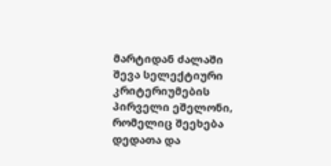მარტიდან ძალაში შევა სელექტიური კრიტერიუმების პირველი ეშელონი, რომელიც შეეხება დედათა და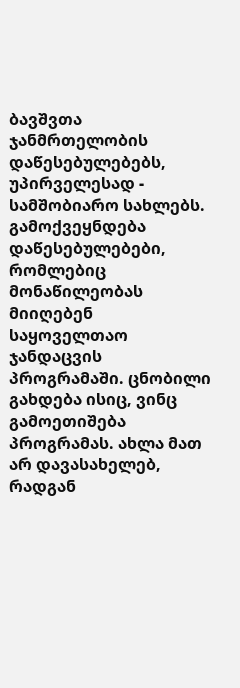ბავშვთა ჯანმრთელობის დაწესებულებებს, უპირველესად - სამშობიარო სახლებს. გამოქვეყნდება დაწესებულებები, რომლებიც მონაწილეობას მიიღებენ საყოველთაო ჯანდაცვის პროგრამაში. ცნობილი გახდება ისიც, ვინც გამოეთიშება პროგრამას. ახლა მათ არ დავასახელებ, რადგან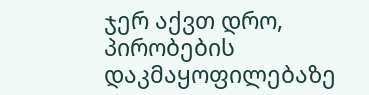ჯერ აქვთ დრო, პირობების დაკმაყოფილებაზე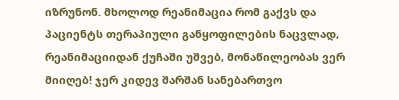იზრუნონ. მხოლოდ რეანიმაცია რომ გაქვს და პაციენტს თერაპიული განყოფილების ნაცვლად, რეანიმაციიდან ქუჩაში უშვებ, მონაწილეობას ვერ მიიღებ! ჯერ კიდევ შარშან სანებართვო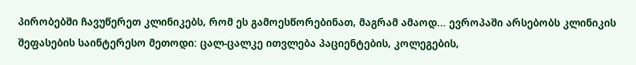პირობებში ჩავუწერეთ კლინიკებს, რომ ეს გამოესწორებინათ, მაგრამ ამაოდ... ევროპაში არსებობს კლინიკის შეფასების საინტერესო მეთოდი: ცალ-ცალკე ითვლება პაციენტების, კოლეგების,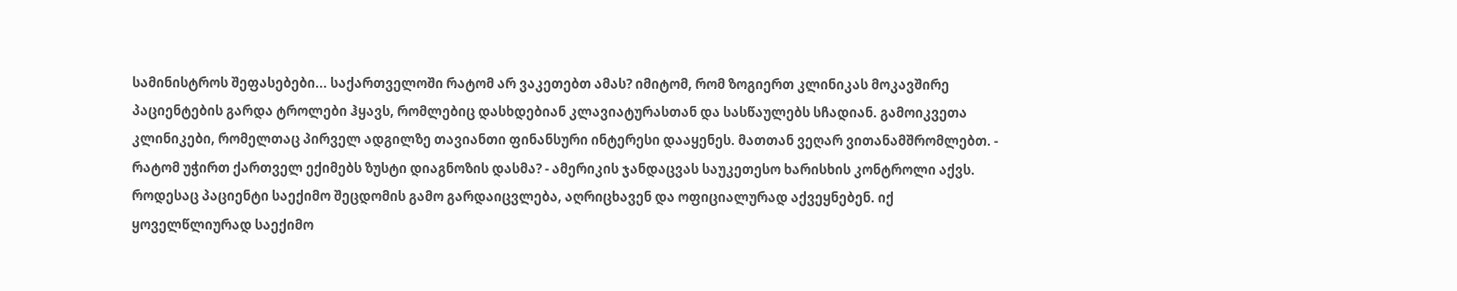სამინისტროს შეფასებები... საქართველოში რატომ არ ვაკეთებთ ამას? იმიტომ, რომ ზოგიერთ კლინიკას მოკავშირე პაციენტების გარდა ტროლები ჰყავს, რომლებიც დასხდებიან კლავიატურასთან და სასწაულებს სჩადიან. გამოიკვეთა კლინიკები, რომელთაც პირველ ადგილზე თავიანთი ფინანსური ინტერესი დააყენეს. მათთან ვეღარ ვითანამშრომლებთ. - რატომ უჭირთ ქართველ ექიმებს ზუსტი დიაგნოზის დასმა? - ამერიკის ჯანდაცვას საუკეთესო ხარისხის კონტროლი აქვს. როდესაც პაციენტი საექიმო შეცდომის გამო გარდაიცვლება, აღრიცხავენ და ოფიციალურად აქვეყნებენ. იქ ყოველწლიურად საექიმო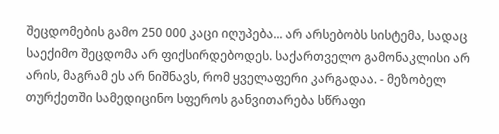შეცდომების გამო 250 000 კაცი იღუპება... არ არსებობს სისტემა, სადაც საექიმო შეცდომა არ ფიქსირდებოდეს. საქართველო გამონაკლისი არ არის, მაგრამ ეს არ ნიშნავს, რომ ყველაფერი კარგადაა. - მეზობელ თურქეთში სამედიცინო სფეროს განვითარება სწრაფი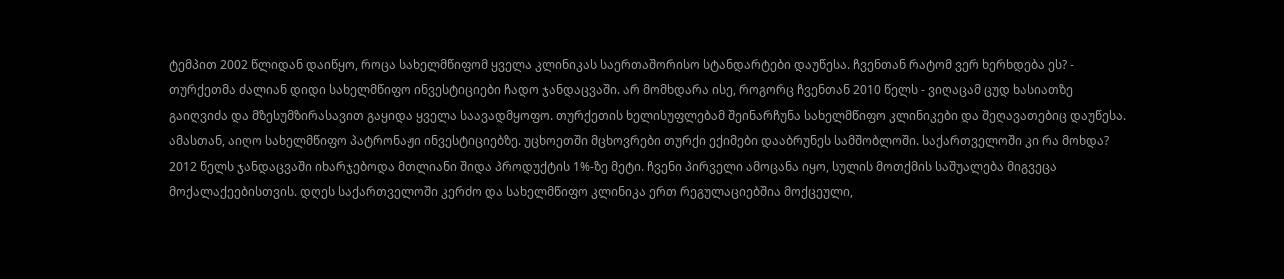ტემპით 2002 წლიდან დაიწყო, როცა სახელმწიფომ ყველა კლინიკას საერთაშორისო სტანდარტები დაუწესა. ჩვენთან რატომ ვერ ხერხდება ეს? - თურქეთმა ძალიან დიდი სახელმწიფო ინვესტიციები ჩადო ჯანდაცვაში. არ მომხდარა ისე, როგორც ჩვენთან 2010 წელს - ვიღაცამ ცუდ ხასიათზე გაიღვიძა და მზესუმზირასავით გაყიდა ყველა საავადმყოფო. თურქეთის ხელისუფლებამ შეინარჩუნა სახელმწიფო კლინიკები და შეღავათებიც დაუწესა. ამასთან, აიღო სახელმწიფო პატრონაჟი ინვესტიციებზე. უცხოეთში მცხოვრები თურქი ექიმები დააბრუნეს სამშობლოში. საქართველოში კი რა მოხდა? 2012 წელს ჯანდაცვაში იხარჯებოდა მთლიანი შიდა პროდუქტის 1%-ზე მეტი. ჩვენი პირველი ამოცანა იყო, სულის მოთქმის საშუალება მიგვეცა მოქალაქეებისთვის. დღეს საქართველოში კერძო და სახელმწიფო კლინიკა ერთ რეგულაციებშია მოქცეული,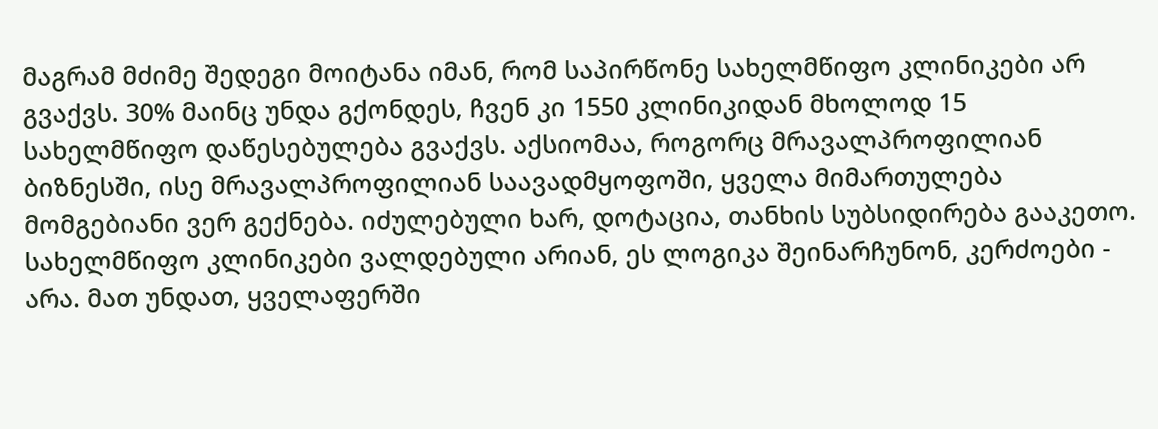მაგრამ მძიმე შედეგი მოიტანა იმან, რომ საპირწონე სახელმწიფო კლინიკები არ გვაქვს. 30% მაინც უნდა გქონდეს, ჩვენ კი 1550 კლინიკიდან მხოლოდ 15 სახელმწიფო დაწესებულება გვაქვს. აქსიომაა, როგორც მრავალპროფილიან ბიზნესში, ისე მრავალპროფილიან საავადმყოფოში, ყველა მიმართულება მომგებიანი ვერ გექნება. იძულებული ხარ, დოტაცია, თანხის სუბსიდირება გააკეთო. სახელმწიფო კლინიკები ვალდებული არიან, ეს ლოგიკა შეინარჩუნონ, კერძოები - არა. მათ უნდათ, ყველაფერში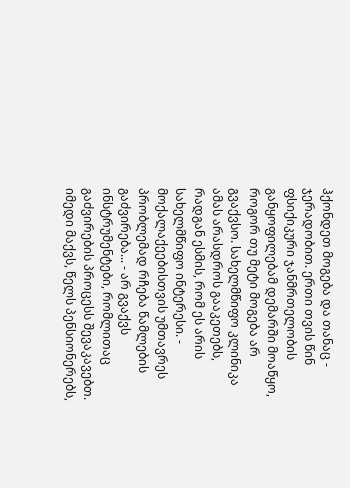ჰქონდეთ მოგება და თანაც - ჯერადობით. ერთი თვის წინ ფსიქიკური ჯანმრთელობის განყოფილებამ დემარში მოაწყო, როგორ თუ მეტი მოგება არ გვაქვსო. სახელმწიფო კლინიკა ამას არასდროს გააკეთებს, რადგან ესმის, რომ ეს არის სახელმწიფო ინტერესი. - მოქალაქეებისთვის უმთავრეს პრობლემად რჩება წამლების გაძვირება... - არ გვაქვს ინსტრუმენტები, რომლითაც გაძვირების პროცესს შევაკავებთ. იმედი მაქვს, წელს პენსიონერებს,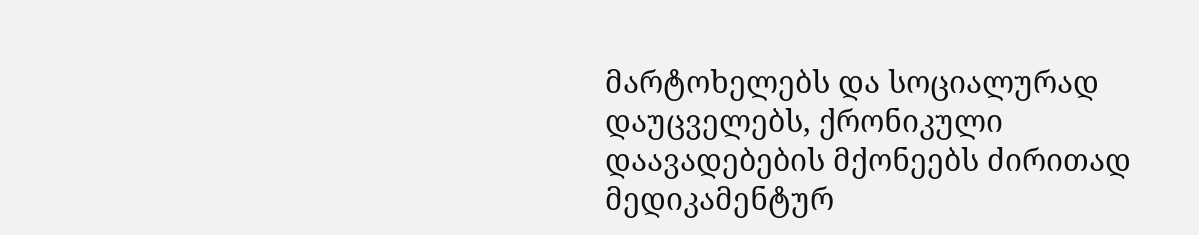მარტოხელებს და სოციალურად დაუცველებს, ქრონიკული დაავადებების მქონეებს ძირითად მედიკამენტურ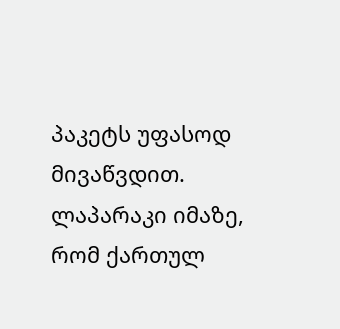პაკეტს უფასოდ მივაწვდით. ლაპარაკი იმაზე, რომ ქართულ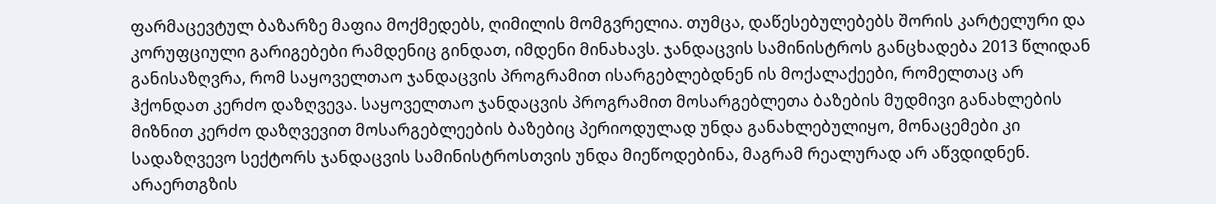ფარმაცევტულ ბაზარზე მაფია მოქმედებს, ღიმილის მომგვრელია. თუმცა, დაწესებულებებს შორის კარტელური და კორუფციული გარიგებები რამდენიც გინდათ, იმდენი მინახავს. ჯანდაცვის სამინისტროს განცხადება 2013 წლიდან განისაზღვრა, რომ საყოველთაო ჯანდაცვის პროგრამით ისარგებლებდნენ ის მოქალაქეები, რომელთაც არ ჰქონდათ კერძო დაზღვევა. საყოველთაო ჯანდაცვის პროგრამით მოსარგებლეთა ბაზების მუდმივი განახლების მიზნით კერძო დაზღვევით მოსარგებლეების ბაზებიც პერიოდულად უნდა განახლებულიყო, მონაცემები კი სადაზღვევო სექტორს ჯანდაცვის სამინისტროსთვის უნდა მიეწოდებინა, მაგრამ რეალურად არ აწვდიდნენ. არაერთგზის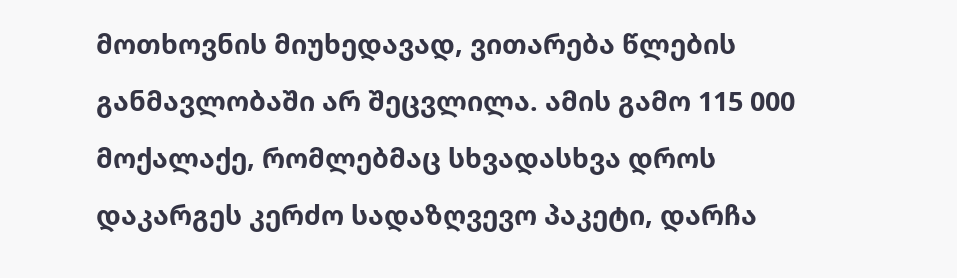მოთხოვნის მიუხედავად, ვითარება წლების განმავლობაში არ შეცვლილა. ამის გამო 115 000 მოქალაქე, რომლებმაც სხვადასხვა დროს დაკარგეს კერძო სადაზღვევო პაკეტი, დარჩა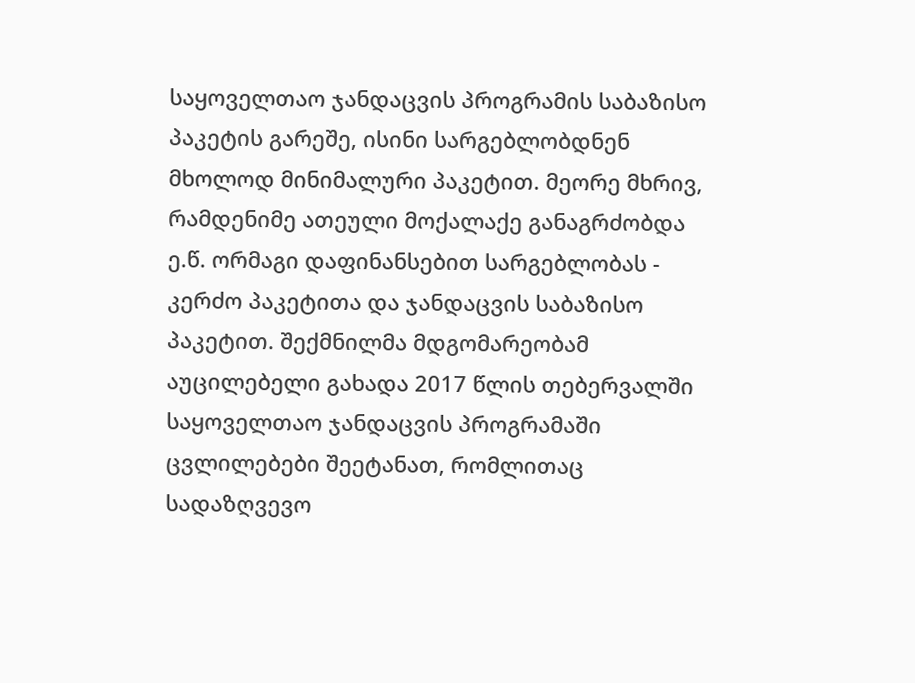საყოველთაო ჯანდაცვის პროგრამის საბაზისო პაკეტის გარეშე, ისინი სარგებლობდნენ მხოლოდ მინიმალური პაკეტით. მეორე მხრივ, რამდენიმე ათეული მოქალაქე განაგრძობდა ე.წ. ორმაგი დაფინანსებით სარგებლობას - კერძო პაკეტითა და ჯანდაცვის საბაზისო პაკეტით. შექმნილმა მდგომარეობამ აუცილებელი გახადა 2017 წლის თებერვალში საყოველთაო ჯანდაცვის პროგრამაში ცვლილებები შეეტანათ, რომლითაც სადაზღვევო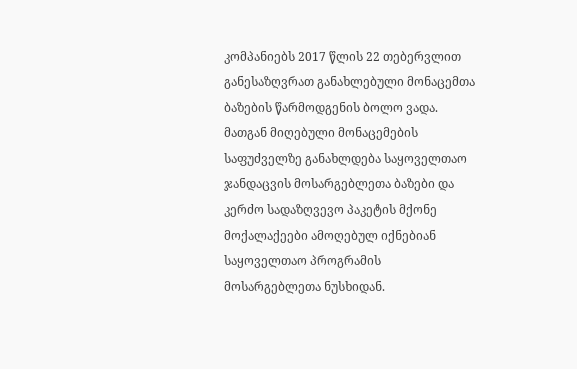კომპანიებს 2017 წლის 22 თებერვლით განესაზღვრათ განახლებული მონაცემთა ბაზების წარმოდგენის ბოლო ვადა. მათგან მიღებული მონაცემების საფუძველზე განახლდება საყოველთაო ჯანდაცვის მოსარგებლეთა ბაზები და კერძო სადაზღვევო პაკეტის მქონე მოქალაქეები ამოღებულ იქნებიან საყოველთაო პროგრამის მოსარგებლეთა ნუსხიდან.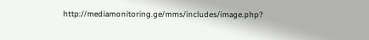http://mediamonitoring.ge/mms/includes/image.php?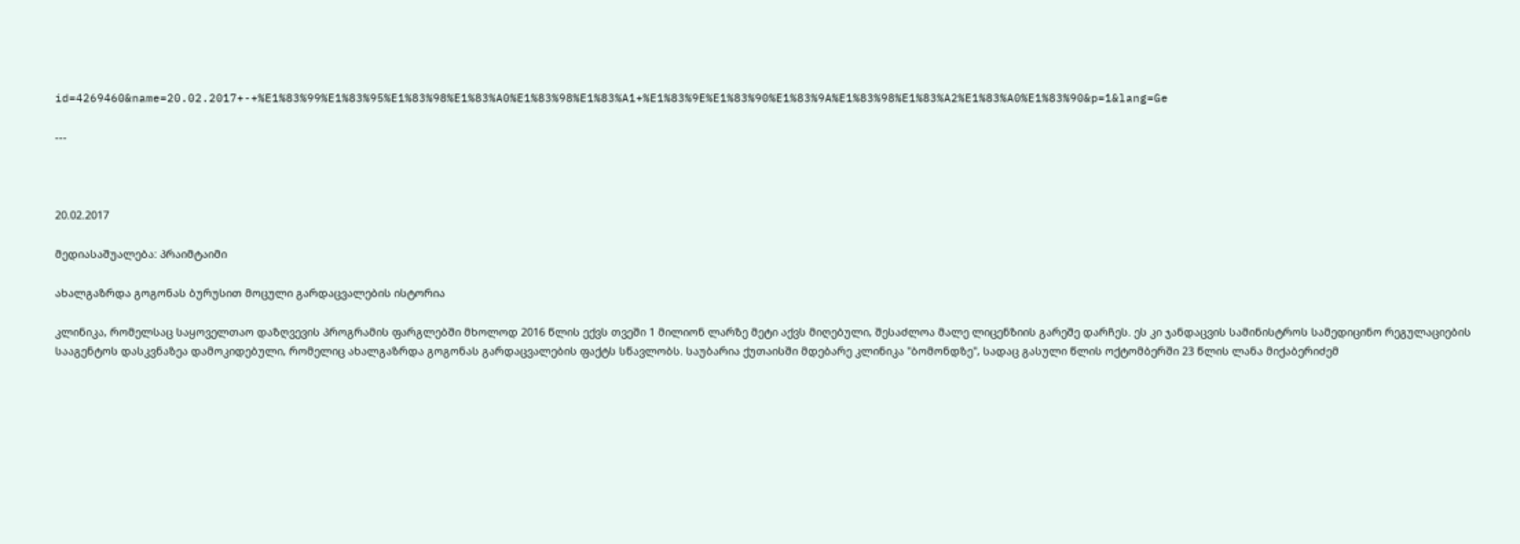id=4269460&name=20.02.2017+-+%E1%83%99%E1%83%95%E1%83%98%E1%83%A0%E1%83%98%E1%83%A1+%E1%83%9E%E1%83%90%E1%83%9A%E1%83%98%E1%83%A2%E1%83%A0%E1%83%90&p=1&lang=Ge

---



20.02.2017

მედიასაშუალება: პრაიმტაიმი

ახალგაზრდა გოგონას ბურუსით მოცული გარდაცვალების ისტორია

კლინიკა, რომელსაც საყოველთაო დაზღვევის პროგრამის ფარგლებში მხოლოდ 2016 წლის ექვს თვეში 1 მილიონ ლარზე მეტი აქვს მიღებული, შესაძლოა მალე ლიცენზიის გარეშე დარჩეს. ეს კი ჯანდაცვის სამინისტროს სამედიცინო რეგულაციების სააგენტოს დასკვნაზეა დამოკიდებული, რომელიც ახალგაზრდა გოგონას გარდაცვალების ფაქტს სწავლობს. საუბარია ქუთაისში მდებარე კლინიკა "ბომონდზე", სადაც გასული წლის ოქტომბერში 23 წლის ლანა მიქაბერიძემ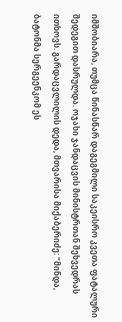იმშობიარა, თუმცა წინასწარ დაგეგმილი საკეისრო კვეთა ფატალური შედეგით დასრულდა. ოჯახი ჯანდაცვის მინისტრთან შეხვედრას ითხოვს. გარდაცვლილის დედა, მთვარისა მიქაბერიძე: "მინდა, ბატონმა სერგეენკომ ეს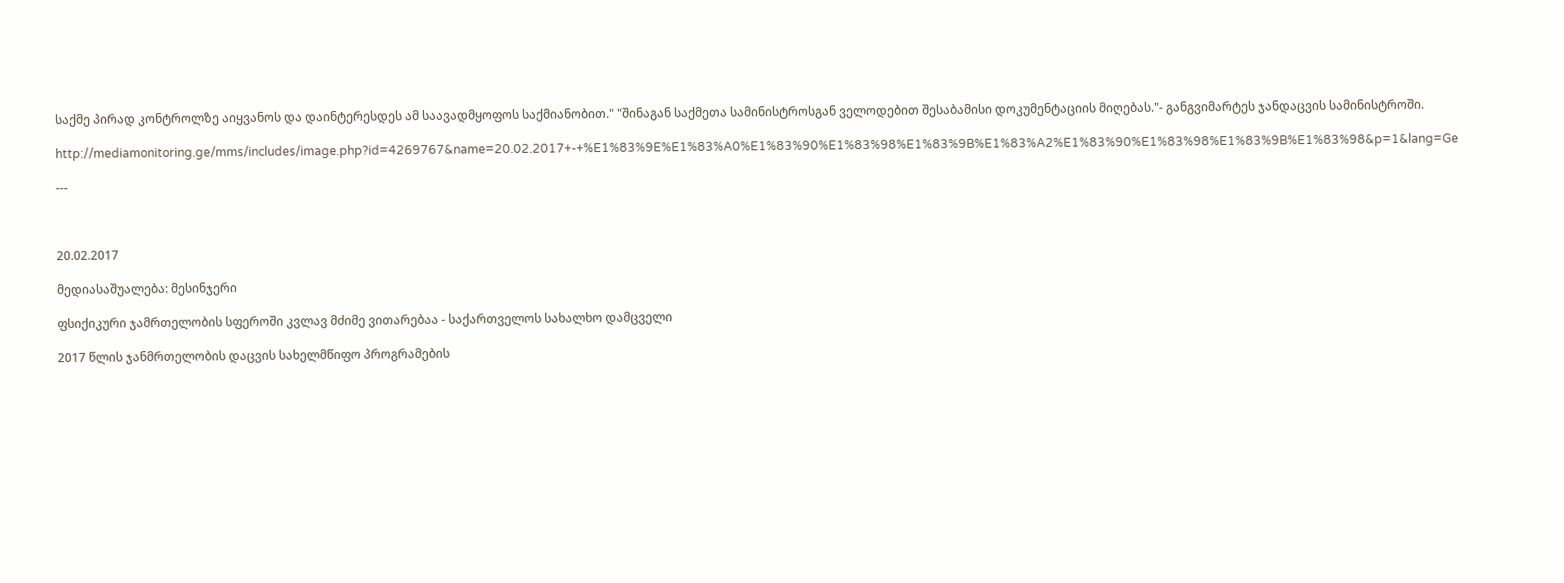საქმე პირად კონტროლზე აიყვანოს და დაინტერესდეს ამ საავადმყოფოს საქმიანობით." "შინაგან საქმეთა სამინისტროსგან ველოდებით შესაბამისი დოკუმენტაციის მიღებას."- განგვიმარტეს ჯანდაცვის სამინისტროში.

http://mediamonitoring.ge/mms/includes/image.php?id=4269767&name=20.02.2017+-+%E1%83%9E%E1%83%A0%E1%83%90%E1%83%98%E1%83%9B%E1%83%A2%E1%83%90%E1%83%98%E1%83%9B%E1%83%98&p=1&lang=Ge

---



20.02.2017

მედიასაშუალება: მესინჯერი

ფსიქიკური ჯამრთელობის სფეროში კვლავ მძიმე ვითარებაა - საქართველოს სახალხო დამცველი

2017 წლის ჯანმრთელობის დაცვის სახელმწიფო პროგრამების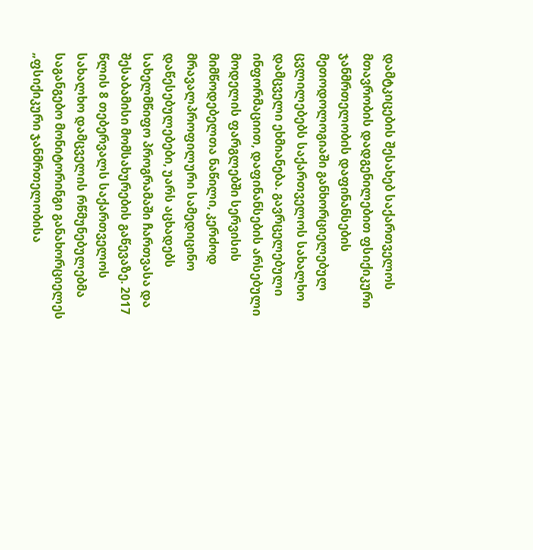დამტკიცების შესახებ საქართველოს მთავრობის დადგენილებით ფსიქიკური ჯანმრთელობის დაფინანსების მეთოდოლოგიაში განხორციელებულ ცვლილებებს საქართველოს სახალხო დამცველი ეხმიანება. გავრცელებული ინფორმაციით, დაფინანსების არსებული მოდელის ფარგლებში სერვისის მიმწოდებელთა ნაწილი, კერძოდ მრავალპროფილური სამედიცინო დაწესებულებები, უარს აცხადებს სახელმწიფო პროგრამაში ჩართვასა და შესაბამისი მომსახურების გაწევაზე. 2017 წლის 8 თებერვალს საქართველოს სახალხო დამცველის რწმუნებულებმა საგანგებო მონიტორინგი განახორციელეს „ფსიქიკური ჯანმრთელობისა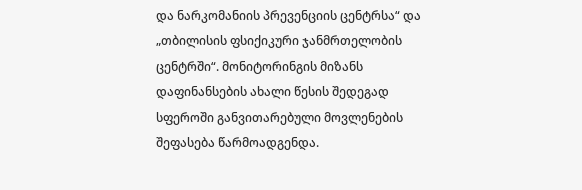და ნარკომანიის პრევენციის ცენტრსა“ და „თბილისის ფსიქიკური ჯანმრთელობის ცენტრში“. მონიტორინგის მიზანს დაფინანსების ახალი წესის შედეგად სფეროში განვითარებული მოვლენების შეფასება წარმოადგენდა.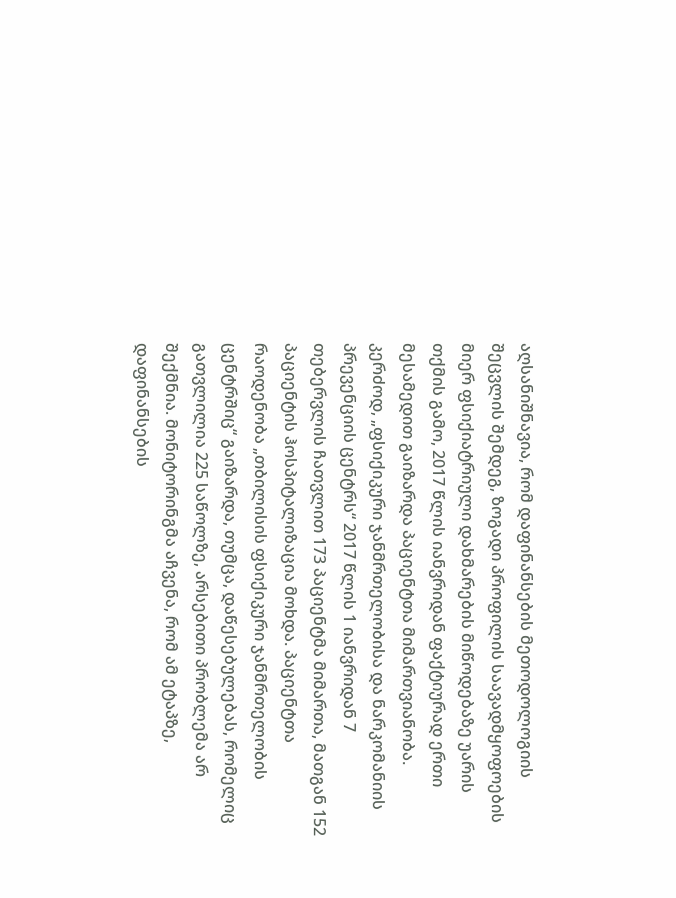აღსანიშნავია, რომ დაფინანსების მეთოდოლოგიის შეცვლის შემდეგ, ზოგადი პროფილის საავადმყოფოების მიერ ფსიქიატრიული დახმარების მიწოდებაზე უარის თქმის გამო, 2017 წლის იანვრიდან ფაქტიურად ერთი მესამედით გაიზარდა პაციენტთა მიმართვიანობა. კერძოდ, „ფსიქიკური ჯანმრთელობისა და ნარკომანიის პრევენციის ცენტრს“ 2017 წლის 1 იანვრიდან 7 თებერვლის ჩათვლით 173 პაციენტმა მიმართა, მათგან 152 პაციენტის ჰოსპიტალიზაცია მოხდა. პაციენტთა რაოდენობა „თბილისის ფსიქიკური ჯანმრთელობის ცენტრშიც“ გაიზარდა, თუმცა, დაწესებულებას, რომელიც გათვლილია 225 საწოლზე, არსებითი პრობლემა არ შექმნია. მონიტორინგმა აჩვენა, რომ ამ ეტაპზე, დაფინანსების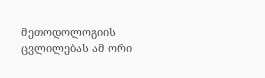მეთოდოლოგიის ცვლილებას ამ ორი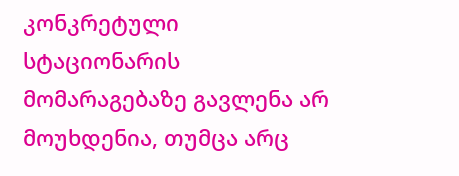კონკრეტული სტაციონარის მომარაგებაზე გავლენა არ მოუხდენია, თუმცა არც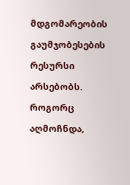მდგომარეობის გაუმჯობესების რესურსი არსებობს. როგორც აღმოჩნდა,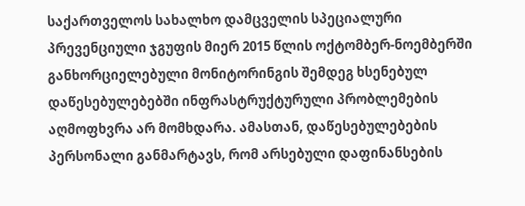საქართველოს სახალხო დამცველის სპეციალური პრევენციული ჯგუფის მიერ 2015 წლის ოქტომბერ-ნოემბერში განხორციელებული მონიტორინგის შემდეგ ხსენებულ დაწესებულებებში ინფრასტრუქტურული პრობლემების აღმოფხვრა არ მომხდარა. ამასთან, დაწესებულებების პერსონალი განმარტავს, რომ არსებული დაფინანსების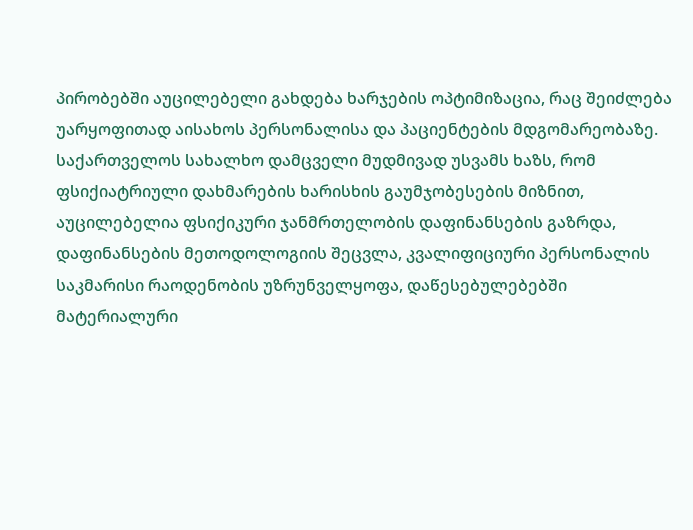პირობებში აუცილებელი გახდება ხარჯების ოპტიმიზაცია, რაც შეიძლება უარყოფითად აისახოს პერსონალისა და პაციენტების მდგომარეობაზე. საქართველოს სახალხო დამცველი მუდმივად უსვამს ხაზს, რომ ფსიქიატრიული დახმარების ხარისხის გაუმჯობესების მიზნით, აუცილებელია ფსიქიკური ჯანმრთელობის დაფინანსების გაზრდა, დაფინანსების მეთოდოლოგიის შეცვლა, კვალიფიციური პერსონალის საკმარისი რაოდენობის უზრუნველყოფა, დაწესებულებებში მატერიალური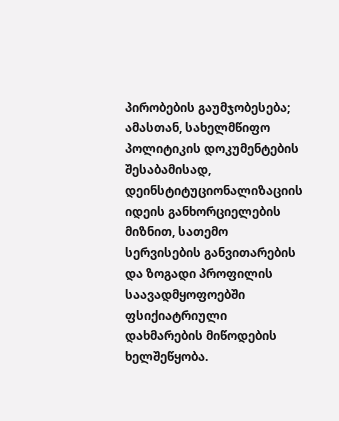პირობების გაუმჯობესება; ამასთან, სახელმწიფო პოლიტიკის დოკუმენტების შესაბამისად, დეინსტიტუციონალიზაციის იდეის განხორციელების მიზნით, სათემო სერვისების განვითარების და ზოგადი პროფილის საავადმყოფოებში ფსიქიატრიული დახმარების მიწოდების ხელშეწყობა.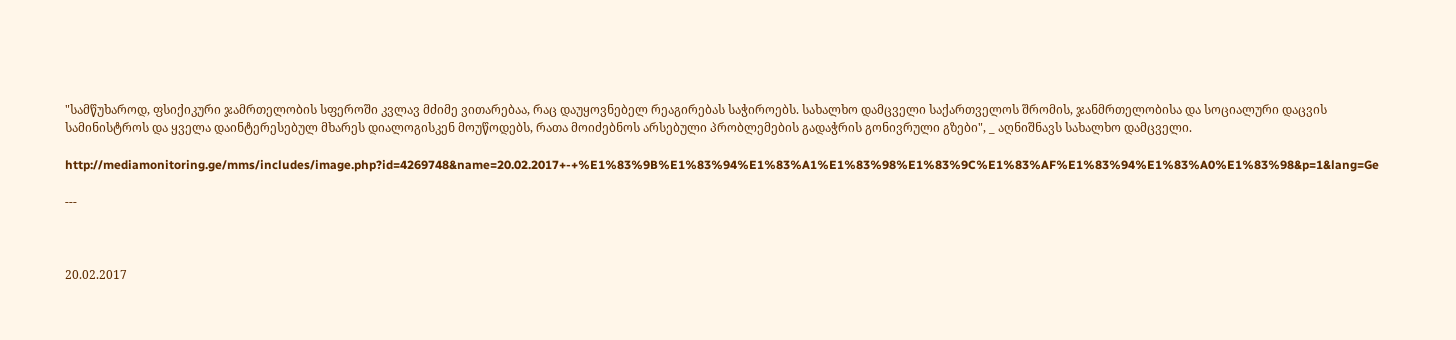"სამწუხაროდ, ფსიქიკური ჯამრთელობის სფეროში კვლავ მძიმე ვითარებაა, რაც დაუყოვნებელ რეაგირებას საჭიროებს. სახალხო დამცველი საქართველოს შრომის, ჯანმრთელობისა და სოციალური დაცვის სამინისტროს და ყველა დაინტერესებულ მხარეს დიალოგისკენ მოუწოდებს, რათა მოიძებნოს არსებული პრობლემების გადაჭრის გონივრული გზები", _ აღნიშნავს სახალხო დამცველი.

http://mediamonitoring.ge/mms/includes/image.php?id=4269748&name=20.02.2017+-+%E1%83%9B%E1%83%94%E1%83%A1%E1%83%98%E1%83%9C%E1%83%AF%E1%83%94%E1%83%A0%E1%83%98&p=1&lang=Ge

---



20.02.2017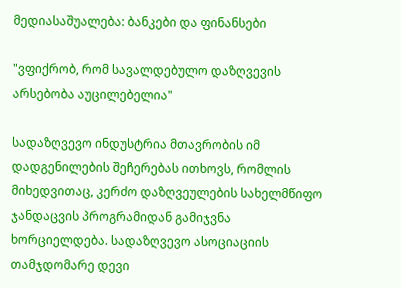მედიასაშუალება: ბანკები და ფინანსები

"ვფიქრობ, რომ სავალდებულო დაზღვევის არსებობა აუცილებელია"

სადაზღვევო ინდუსტრია მთავრობის იმ დადგენილების შეჩერებას ითხოვს, რომლის მიხედვითაც, კერძო დაზღვეულების სახელმწიფო ჯანდაცვის პროგრამიდან გამიჯვნა ხორციელდება. სადაზღვევო ასოციაციის თამჯდომარე დევი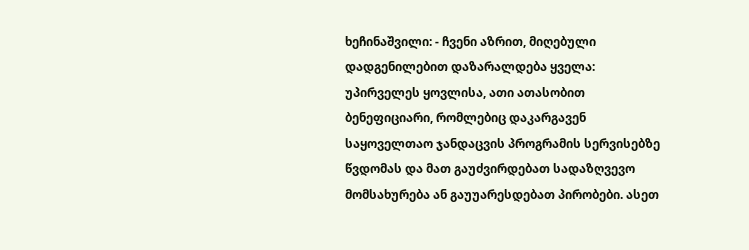ხეჩინაშვილი: - ჩვენი აზრით, მიღებული დადგენილებით დაზარალდება ყველა: უპირველეს ყოვლისა, ათი ათასობით ბენეფიციარი, რომლებიც დაკარგავენ საყოველთაო ჯანდაცვის პროგრამის სერვისებზე წვდომას და მათ გაუძვირდებათ სადაზღვევო მომსახურება ან გაუუარესდებათ პირობები. ასეთ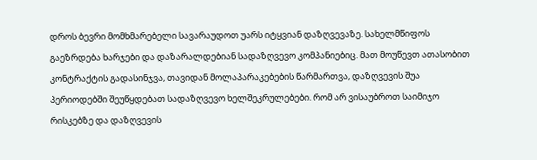დროს ბევრი მომხმარებელი სავარაუდოთ უარს იტყვიან დაზღვევაზე. სახელმწიფოს გაეზრდება ხარჯები და დაზარალდებიან სადაზღვევო კომპანიებიც. მათ მოუწევთ ათასობით კონტრაქტის გადასინჯვა, თავიდან მოლაპარაკებების წარმართვა, დაზღვევის შუა პერიოდებში შეუწყდებათ სადაზღვევო ხელშეკრულებები. რომ არ ვისაუბროთ საიმიჯო რისკებზე და დაზღვევის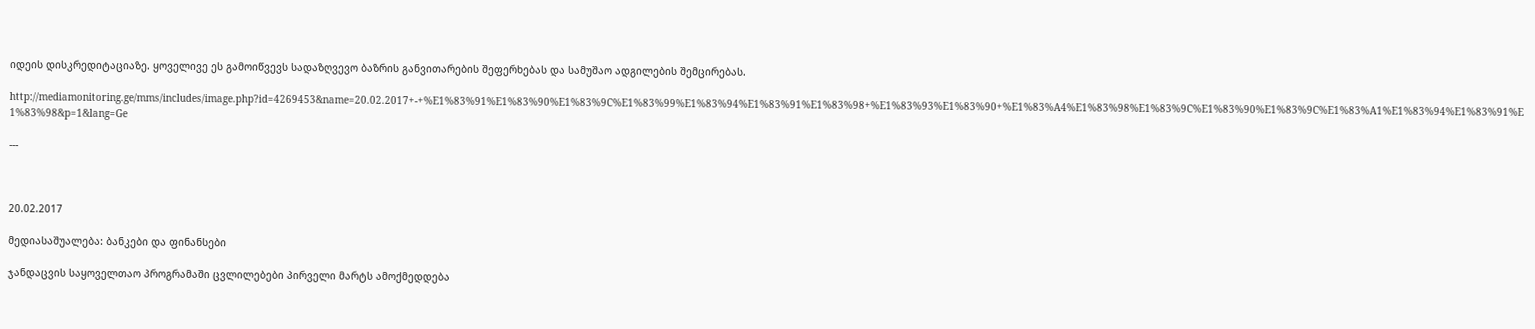იდეის დისკრედიტაციაზე. ყოველივე ეს გამოიწვევს სადაზღვევო ბაზრის განვითარების შეფერხებას და სამუშაო ადგილების შემცირებას.

http://mediamonitoring.ge/mms/includes/image.php?id=4269453&name=20.02.2017+-+%E1%83%91%E1%83%90%E1%83%9C%E1%83%99%E1%83%94%E1%83%91%E1%83%98+%E1%83%93%E1%83%90+%E1%83%A4%E1%83%98%E1%83%9C%E1%83%90%E1%83%9C%E1%83%A1%E1%83%94%E1%83%91%E1%83%98&p=1&lang=Ge

---



20.02.2017

მედიასაშუალება: ბანკები და ფინანსები

ჯანდაცვის საყოველთაო პროგრამაში ცვლილებები პირველი მარტს ამოქმედდება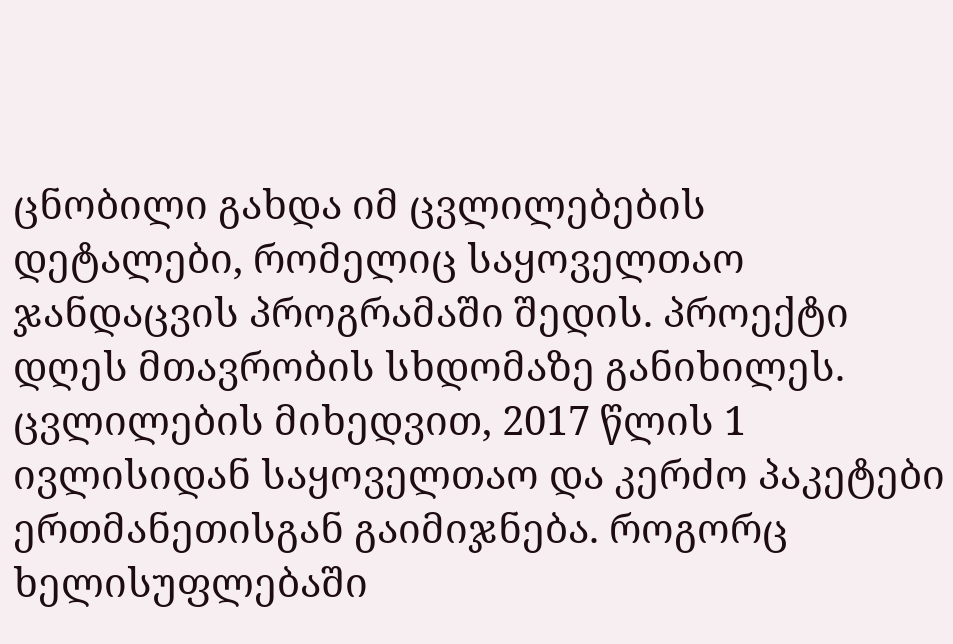ცნობილი გახდა იმ ცვლილებების დეტალები, რომელიც საყოველთაო ჯანდაცვის პროგრამაში შედის. პროექტი დღეს მთავრობის სხდომაზე განიხილეს. ცვლილების მიხედვით, 2017 წლის 1 ივლისიდან საყოველთაო და კერძო პაკეტები ერთმანეთისგან გაიმიჯნება. როგორც ხელისუფლებაში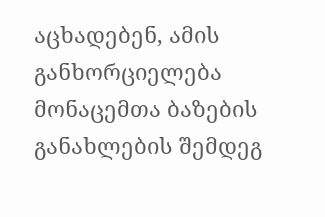აცხადებენ, ამის განხორციელება მონაცემთა ბაზების განახლების შემდეგ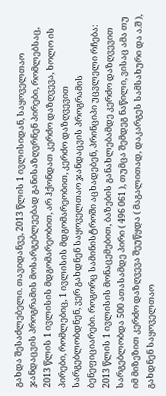გახდა შესაძლებელი. თავიდანვე, 2013 წლის 1 ივლისიდან, საყოველთაო ჯანდაცვის პროგრამის მოსარგებლეებად განისაზღვრნენ პირები, რომლებსაც, 2013 წლის 1 ივლისის მდგომარეობით, არ ჰქონდათ კერძო დაზღვევა, ხოლო ის პირები, რომლებიც, 1 ივლისის მდგომარეობით, კერძო დაზღვევით სარგებლობდნენ, ვერ გახდნენ საყოველთაო ჯანდაცვის პროგრამის ბენეფიციარები. როგორც სამინისტროში აცხადებენ, პრინციპი უცვლელი რჩება: 2013 წლის 1 ივლისის მონაცემებით, ბაზების განახლებამდე კერძო დაზღვევით სარგებლობდა 500 ათასამდე პირი ( 496 061 ), თუმცა შემდეგ ნაწილი, ვისაც ამა თუ იმ მიზეზით კერძო დაზღვევა შეუწყდა ( მაგალითად, დაკარგეს სამსახური და ა.შ ), გახდნენ საყოველთაო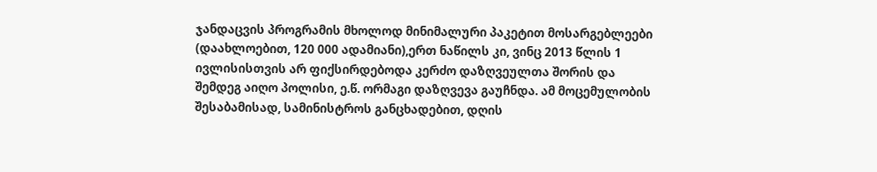ჯანდაცვის პროგრამის მხოლოდ მინიმალური პაკეტით მოსარგებლეები (დაახლოებით, 120 000 ადამიანი),ერთ ნაწილს კი, ვინც 2013 წლის 1 ივლისისთვის არ ფიქსირდებოდა კერძო დაზღვეულთა შორის და შემდეგ აიღო პოლისი, ე.წ. ორმაგი დაზღვევა გაუჩნდა. ამ მოცემულობის შესაბამისად, სამინისტროს განცხადებით, დღის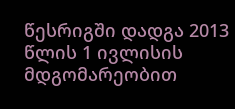წესრიგში დადგა 2013 წლის 1 ივლისის მდგომარეობით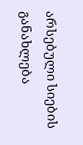არსებული სიების განახლება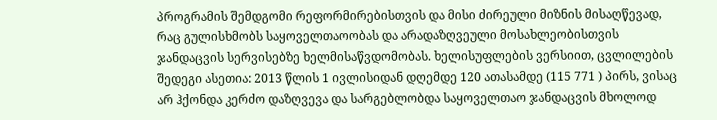პროგრამის შემდგომი რეფორმირებისთვის და მისი ძირეული მიზნის მისაღწევად, რაც გულისხმობს საყოველთაოობას და არადაზღვეული მოსახლეობისთვის ჯანდაცვის სერვისებზე ხელმისაწვდომობას. ხელისუფლების ვერსიით, ცვლილების შედეგი ასეთია: 2013 წლის 1 ივლისიდან დღემდე 120 ათასამდე (115 771 ) პირს, ვისაც არ ჰქონდა კერძო დაზღვევა და სარგებლობდა საყოველთაო ჯანდაცვის მხოლოდ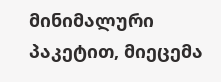მინიმალური პაკეტით, მიეცემა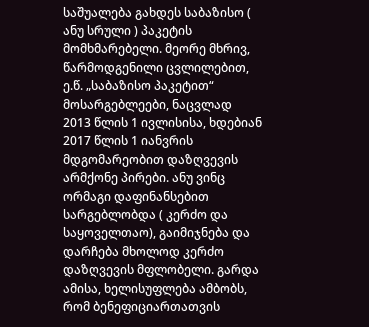საშუალება გახდეს საბაზისო ( ანუ სრული ) პაკეტის მომხმარებელი. მეორე მხრივ, წარმოდგენილი ცვლილებით, ე.წ. „საბაზისო პაკეტით“ მოსარგებლეები, ნაცვლად 2013 წლის 1 ივლისისა, ხდებიან 2017 წლის 1 იანვრის მდგომარეობით დაზღვევის არმქონე პირები. ანუ ვინც ორმაგი დაფინანსებით სარგებლობდა ( კერძო და საყოველთაო), გაიმიჯნება და დარჩება მხოლოდ კერძო დაზღვევის მფლობელი. გარდა ამისა, ხელისუფლება ამბობს, რომ ბენეფიციართათვის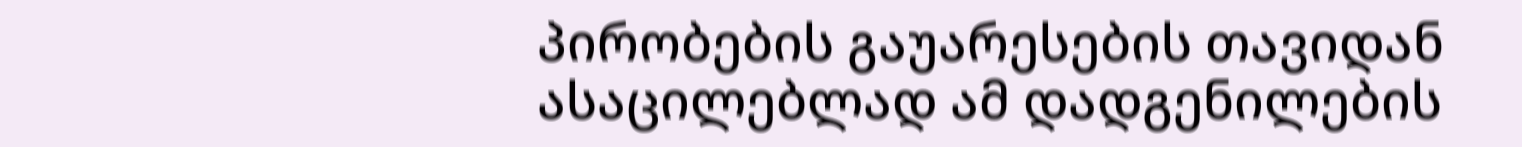პირობების გაუარესების თავიდან ასაცილებლად ამ დადგენილების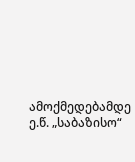ამოქმედებამდე ე.წ. „საბაზისო“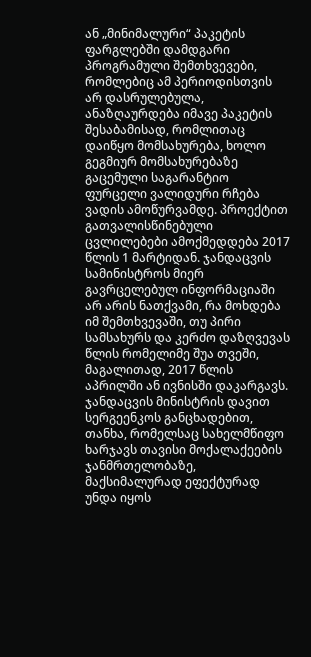ან „მინიმალური“ პაკეტის ფარგლებში დამდგარი პროგრამული შემთხვევები, რომლებიც ამ პერიოდისთვის არ დასრულებულა, ანაზღაურდება იმავე პაკეტის შესაბამისად, რომლითაც დაიწყო მომსახურება, ხოლო გეგმიურ მომსახურებაზე გაცემული საგარანტიო ფურცელი ვალიდური რჩება ვადის ამოწურვამდე. პროექტით გათვალისწინებული ცვლილებები ამოქმედდება 2017 წლის 1 მარტიდან. ჯანდაცვის სამინისტროს მიერ გავრცელებულ ინფორმაციაში არ არის ნათქვამი, რა მოხდება იმ შემთხვევაში, თუ პირი სამსახურს და კერძო დაზღვევას წლის რომელიმე შუა თვეში, მაგალითად, 2017 წლის აპრილში ან ივნისში დაკარგავს. ჯანდაცვის მინისტრის დავით სერგეენკოს განცხადებით, თანხა, რომელსაც სახელმწიფო ხარჯავს თავისი მოქალაქეების ჯანმრთელობაზე, მაქსიმალურად ეფექტურად უნდა იყოს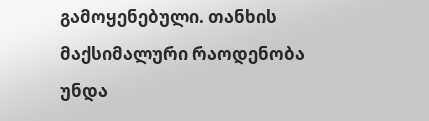გამოყენებული. თანხის მაქსიმალური რაოდენობა უნდა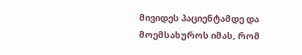მივიდეს პაციენტამდე და მოემსახუროს იმას, რომ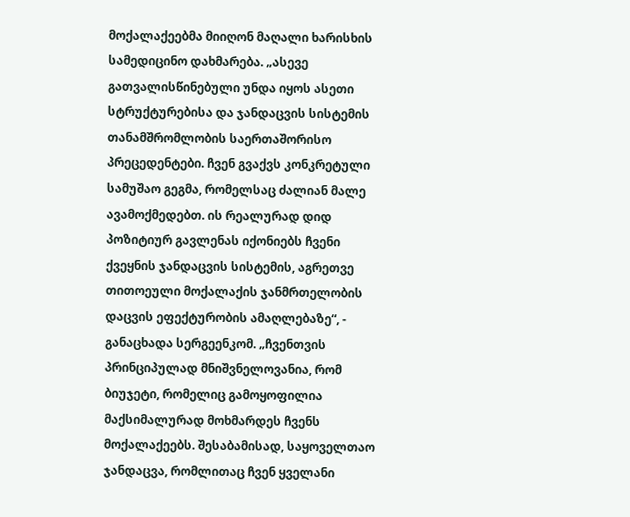მოქალაქეებმა მიიღონ მაღალი ხარისხის სამედიცინო დახმარება. „ასევე გათვალისწინებული უნდა იყოს ასეთი სტრუქტურებისა და ჯანდაცვის სისტემის თანამშრომლობის საერთაშორისო პრეცედენტები. ჩვენ გვაქვს კონკრეტული სამუშაო გეგმა, რომელსაც ძალიან მალე ავამოქმედებთ. ის რეალურად დიდ პოზიტიურ გავლენას იქონიებს ჩვენი ქვეყნის ჯანდაცვის სისტემის, აგრეთვე თითოეული მოქალაქის ჯანმრთელობის დაცვის ეფექტურობის ამაღლებაზე“, - განაცხადა სერგეენკომ. „ჩვენთვის პრინციპულად მნიშვნელოვანია, რომ ბიუჯეტი, რომელიც გამოყოფილია მაქსიმალურად მოხმარდეს ჩვენს მოქალაქეებს. შესაბამისად, საყოველთაო ჯანდაცვა, რომლითაც ჩვენ ყველანი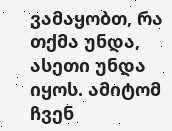ვამაყობთ, რა თქმა უნდა, ასეთი უნდა იყოს. ამიტომ ჩვენ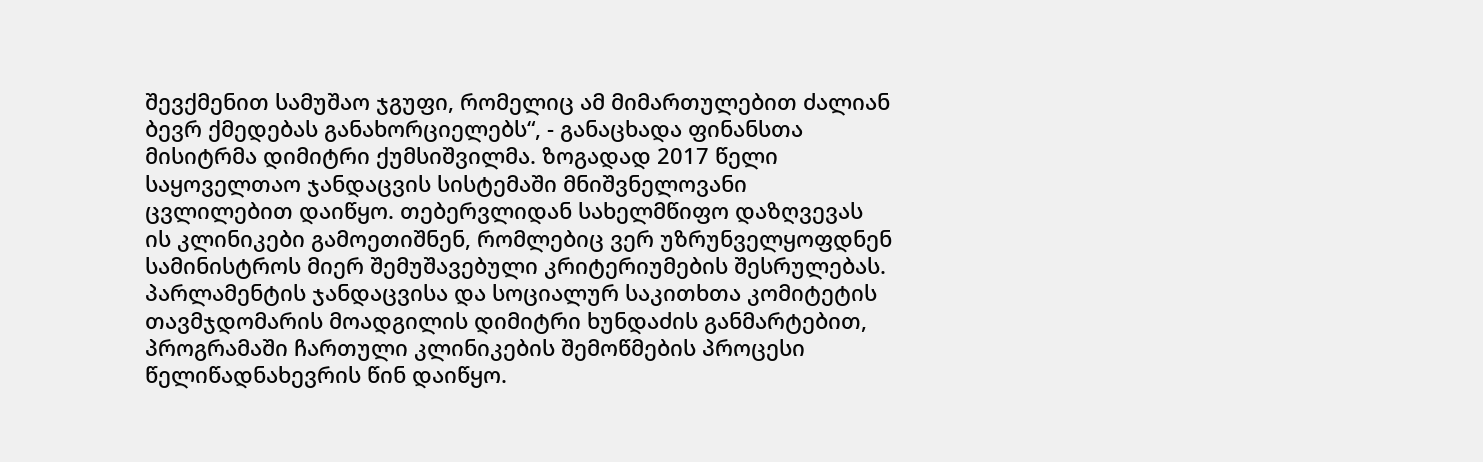შევქმენით სამუშაო ჯგუფი, რომელიც ამ მიმართულებით ძალიან ბევრ ქმედებას განახორციელებს“, - განაცხადა ფინანსთა მისიტრმა დიმიტრი ქუმსიშვილმა. ზოგადად 2017 წელი საყოველთაო ჯანდაცვის სისტემაში მნიშვნელოვანი ცვლილებით დაიწყო. თებერვლიდან სახელმწიფო დაზღვევას ის კლინიკები გამოეთიშნენ, რომლებიც ვერ უზრუნველყოფდნენ სამინისტროს მიერ შემუშავებული კრიტერიუმების შესრულებას. პარლამენტის ჯანდაცვისა და სოციალურ საკითხთა კომიტეტის თავმჯდომარის მოადგილის დიმიტრი ხუნდაძის განმარტებით, პროგრამაში ჩართული კლინიკების შემოწმების პროცესი წელიწადნახევრის წინ დაიწყო.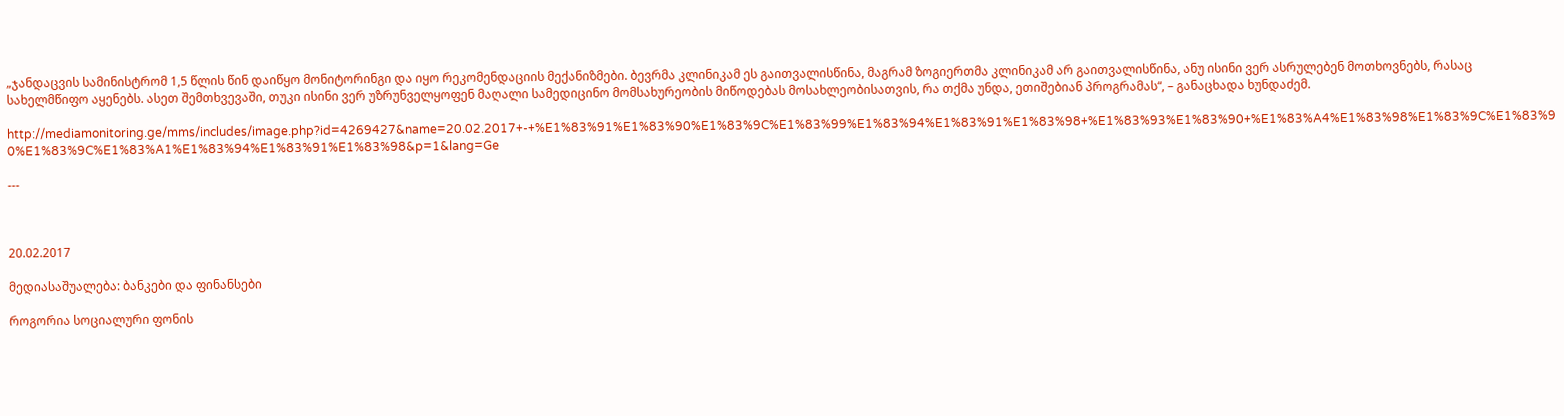„ჯანდაცვის სამინისტრომ 1,5 წლის წინ დაიწყო მონიტორინგი და იყო რეკომენდაციის მექანიზმები. ბევრმა კლინიკამ ეს გაითვალისწინა, მაგრამ ზოგიერთმა კლინიკამ არ გაითვალისწინა, ანუ ისინი ვერ ასრულებენ მოთხოვნებს, რასაც სახელმწიფო აყენებს. ასეთ შემთხვევაში, თუკი ისინი ვერ უზრუნველყოფენ მაღალი სამედიცინო მომსახურეობის მიწოდებას მოსახლეობისათვის, რა თქმა უნდა, ეთიშებიან პროგრამას“, – განაცხადა ხუნდაძემ.

http://mediamonitoring.ge/mms/includes/image.php?id=4269427&name=20.02.2017+-+%E1%83%91%E1%83%90%E1%83%9C%E1%83%99%E1%83%94%E1%83%91%E1%83%98+%E1%83%93%E1%83%90+%E1%83%A4%E1%83%98%E1%83%9C%E1%83%90%E1%83%9C%E1%83%A1%E1%83%94%E1%83%91%E1%83%98&p=1&lang=Ge

---



20.02.2017

მედიასაშუალება: ბანკები და ფინანსები

როგორია სოციალური ფონის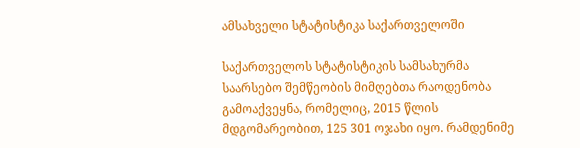ამსახველი სტატისტიკა საქართველოში

საქართველოს სტატისტიკის სამსახურმა საარსებო შემწეობის მიმღებთა რაოდენობა გამოაქვეყნა, რომელიც, 2015 წლის მდგომარეობით, 125 301 ოჯახი იყო. რამდენიმე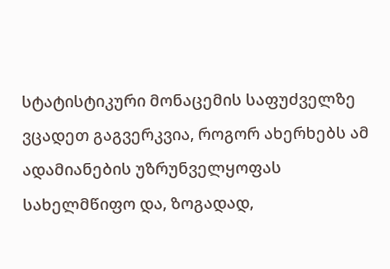სტატისტიკური მონაცემის საფუძველზე ვცადეთ გაგვერკვია, როგორ ახერხებს ამ ადამიანების უზრუნველყოფას სახელმწიფო და, ზოგადად,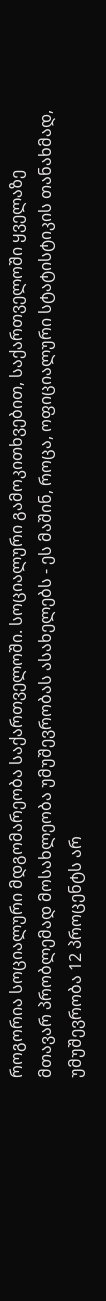როგორია სოციალური მდგომარეობა საქართველოში. სოციალური გამოკითხვებით, საქართველოში ყველაზე მთავარ პრობლემად მოსახლეობა უმუშევრობას ასახელებს - ეს მაშინ, როცა, ოფიციალური სტატისტიკის თანახმად, უმუშევრობა 12 პროცენტს არ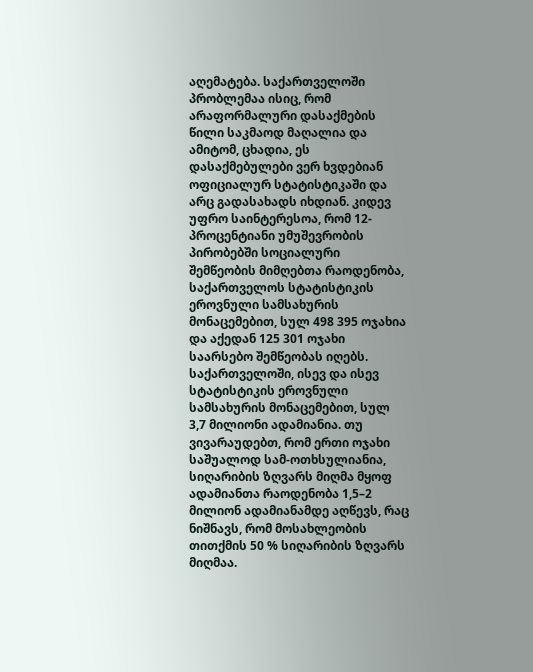აღემატება. საქართველოში პრობლემაა ისიც, რომ არაფორმალური დასაქმების წილი საკმაოდ მაღალია და ამიტომ, ცხადია, ეს დასაქმებულები ვერ ხვდებიან ოფიციალურ სტატისტიკაში და არც გადასახადს იხდიან. კიდევ უფრო საინტერესოა, რომ 12-პროცენტიანი უმუშევრობის პირობებში სოციალური შემწეობის მიმღებთა რაოდენობა, საქართველოს სტატისტიკის ეროვნული სამსახურის მონაცემებით, სულ 498 395 ოჯახია და აქედან 125 301 ოჯახი საარსებო შემწეობას იღებს. საქართველოში, ისევ და ისევ სტატისტიკის ეროვნული სამსახურის მონაცემებით, სულ 3,7 მილიონი ადამიანია. თუ ვივარაუდებთ, რომ ერთი ოჯახი საშუალოდ სამ-ოთხსულიანია, სიღარიბის ზღვარს მიღმა მყოფ ადამიანთა რაოდენობა 1,5–2 მილიონ ადამიანამდე აღწევს, რაც ნიშნავს, რომ მოსახლეობის თითქმის 50 % სიღარიბის ზღვარს მიღმაა.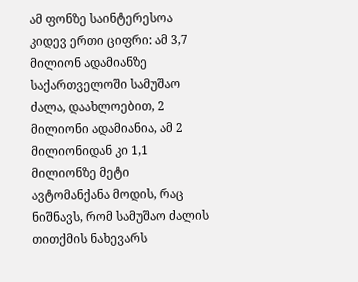ამ ფონზე საინტერესოა კიდევ ერთი ციფრი: ამ 3,7 მილიონ ადამიანზე საქართველოში სამუშაო ძალა, დაახლოებით, 2 მილიონი ადამიანია, ამ 2 მილიონიდან კი 1,1 მილიონზე მეტი ავტომანქანა მოდის, რაც ნიშნავს, რომ სამუშაო ძალის თითქმის ნახევარს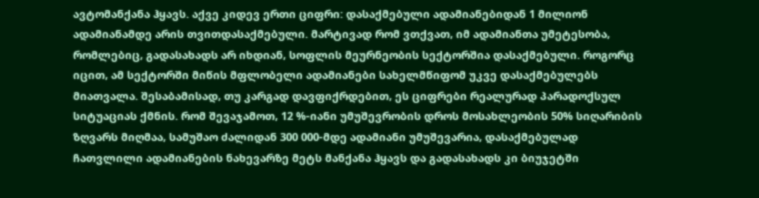ავტომანქანა ჰყავს. აქვე კიდევ ერთი ციფრი: დასაქმებული ადამიანებიდან 1 მილიონ ადამიანამდე არის თვითდასაქმებული. მარტივად რომ ვთქვათ, იმ ადამიანთა უმეტესობა, რომლებიც, გადასახადს არ იხდიან, სოფლის მეურნეობის სექტორშია დასაქმებული. როგორც იცით, ამ სექტორში მიწის მფლობელი ადამიანები სახელმწიფომ უკვე დასაქმებულებს მიათვალა. შესაბამისად, თუ კარგად დავფიქრდებით, ეს ციფრები რეალურად პარადოქსულ სიტუაციას ქმნის. რომ შევაჯამოთ, 12 %-იანი უმუშევრობის დროს მოსახლეობის 50% სიღარიბის ზღვარს მიღმაა, სამუშაო ძალიდან 300 000-მდე ადამიანი უმუშევარია, დასაქმებულად ჩათვლილი ადამიანების ნახევარზე მეტს მანქანა ჰყავს და გადასახადს კი ბიუჯეტში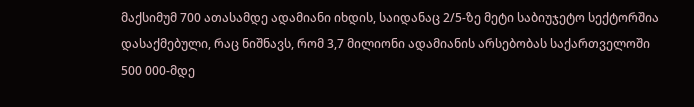მაქსიმუმ 700 ათასამდე ადამიანი იხდის, საიდანაც 2/5-ზე მეტი საბიუჯეტო სექტორშია დასაქმებული, რაც ნიშნავს, რომ 3,7 მილიონი ადამიანის არსებობას საქართველოში 500 000-მდე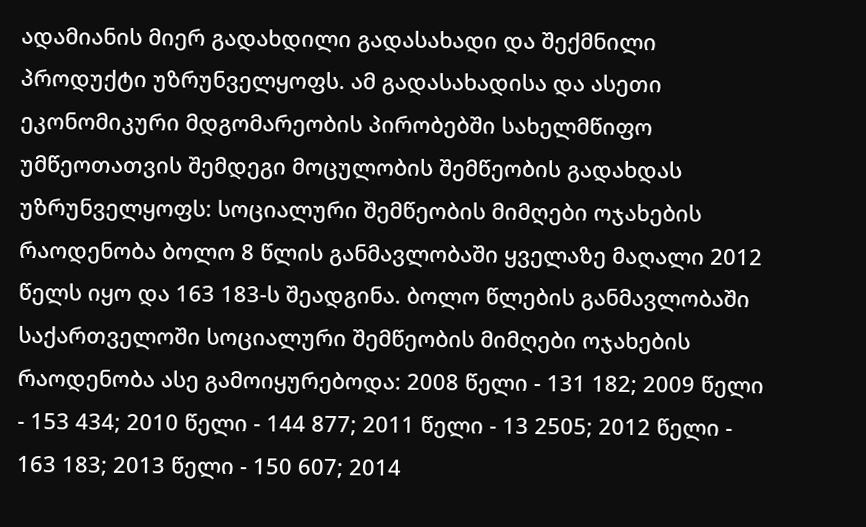ადამიანის მიერ გადახდილი გადასახადი და შექმნილი პროდუქტი უზრუნველყოფს. ამ გადასახადისა და ასეთი ეკონომიკური მდგომარეობის პირობებში სახელმწიფო უმწეოთათვის შემდეგი მოცულობის შემწეობის გადახდას უზრუნველყოფს: სოციალური შემწეობის მიმღები ოჯახების რაოდენობა ბოლო 8 წლის განმავლობაში ყველაზე მაღალი 2012 წელს იყო და 163 183-ს შეადგინა. ბოლო წლების განმავლობაში საქართველოში სოციალური შემწეობის მიმღები ოჯახების რაოდენობა ასე გამოიყურებოდა: 2008 წელი - 131 182; 2009 წელი - 153 434; 2010 წელი - 144 877; 2011 წელი - 13 2505; 2012 წელი - 163 183; 2013 წელი - 150 607; 2014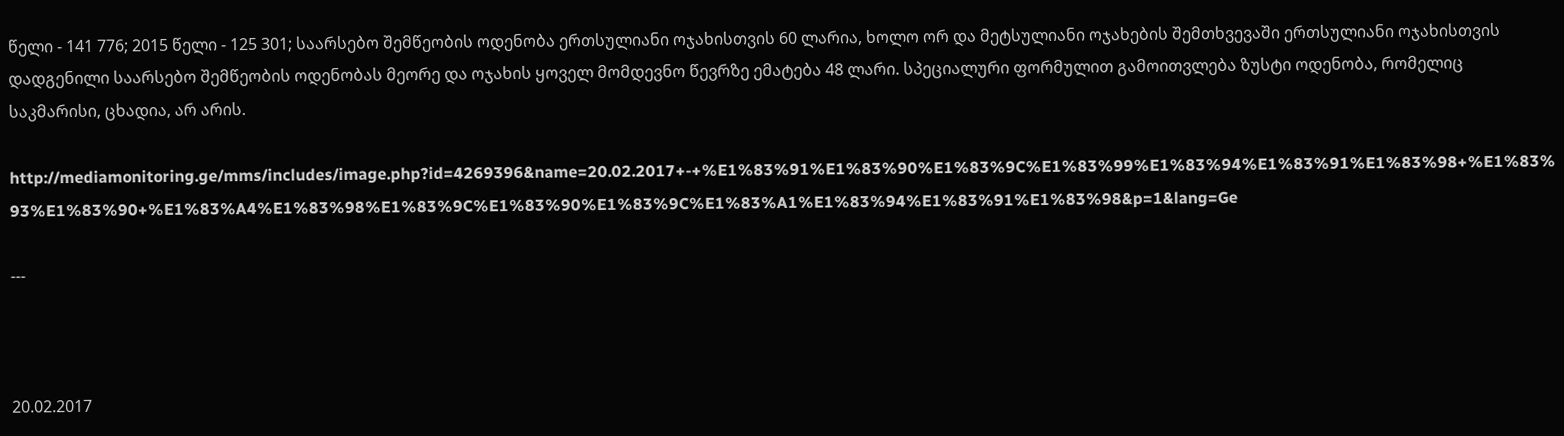წელი - 141 776; 2015 წელი - 125 301; საარსებო შემწეობის ოდენობა ერთსულიანი ოჯახისთვის 60 ლარია, ხოლო ორ და მეტსულიანი ოჯახების შემთხვევაში ერთსულიანი ოჯახისთვის დადგენილი საარსებო შემწეობის ოდენობას მეორე და ოჯახის ყოველ მომდევნო წევრზე ემატება 48 ლარი. სპეციალური ფორმულით გამოითვლება ზუსტი ოდენობა, რომელიც საკმარისი, ცხადია, არ არის.

http://mediamonitoring.ge/mms/includes/image.php?id=4269396&name=20.02.2017+-+%E1%83%91%E1%83%90%E1%83%9C%E1%83%99%E1%83%94%E1%83%91%E1%83%98+%E1%83%93%E1%83%90+%E1%83%A4%E1%83%98%E1%83%9C%E1%83%90%E1%83%9C%E1%83%A1%E1%83%94%E1%83%91%E1%83%98&p=1&lang=Ge

---



20.02.2017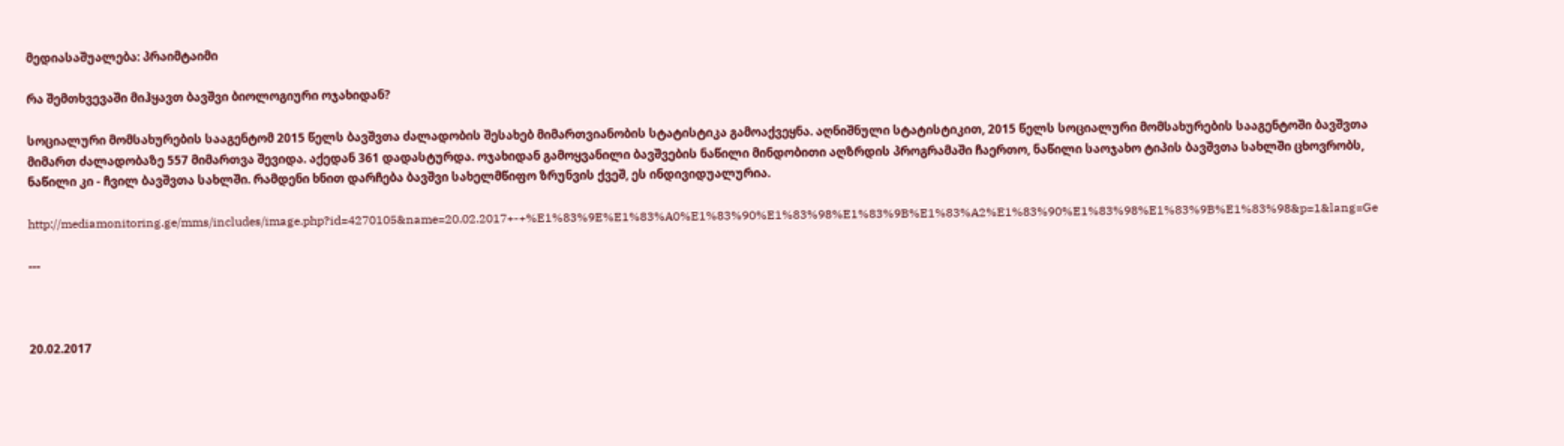მედიასაშუალება: პრაიმტაიმი

რა შემთხვევაში მიჰყავთ ბავშვი ბიოლოგიური ოჯახიდან?

სოციალური მომსახურების სააგენტომ 2015 წელს ბავშვთა ძალადობის შესახებ მიმართვიანობის სტატისტიკა გამოაქვეყნა. აღნიშნული სტატისტიკით, 2015 წელს სოციალური მომსახურების სააგენტოში ბავშვთა მიმართ ძალადობაზე 557 მიმართვა შევიდა. აქედან 361 დადასტურდა. ოჯახიდან გამოყვანილი ბავშვების ნაწილი მინდობითი აღზრდის პროგრამაში ჩაერთო, ნაწილი საოჯახო ტიპის ბავშვთა სახლში ცხოვრობს, ნაწილი კი - ჩვილ ბავშვთა სახლში. რამდენი ხნით დარჩება ბავშვი სახელმწიფო ზრუნვის ქვეშ, ეს ინდივიდუალურია.

http://mediamonitoring.ge/mms/includes/image.php?id=4270105&name=20.02.2017+-+%E1%83%9E%E1%83%A0%E1%83%90%E1%83%98%E1%83%9B%E1%83%A2%E1%83%90%E1%83%98%E1%83%9B%E1%83%98&p=1&lang=Ge

---



20.02.2017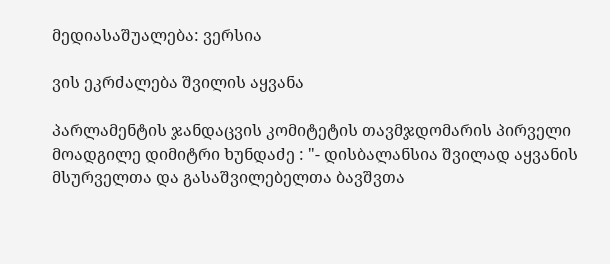მედიასაშუალება: ვერსია

ვის ეკრძალება შვილის აყვანა

პარლამენტის ჯანდაცვის კომიტეტის თავმჯდომარის პირველი მოადგილე დიმიტრი ხუნდაძე : "- დისბალანსია შვილად აყვანის მსურველთა და გასაშვილებელთა ბავშვთა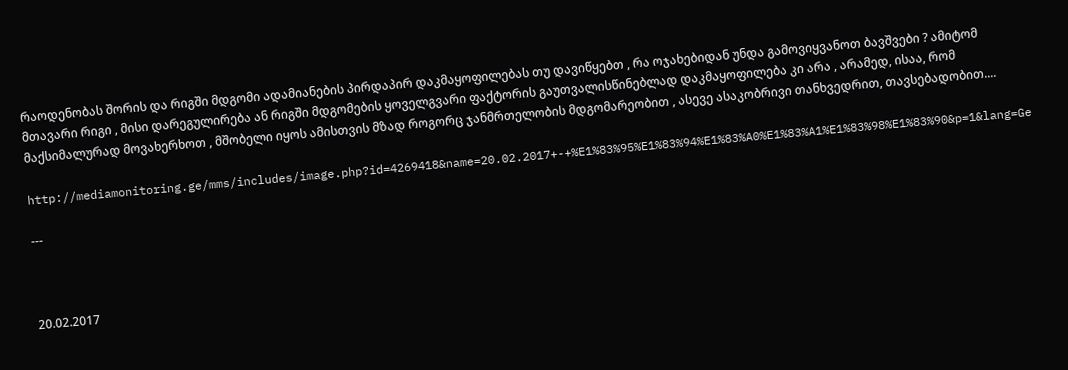რაოდენობას შორის და რიგში მდგომი ადამიანების პირდაპირ დაკმაყოფილებას თუ დავიწყებთ , რა ოჯახებიდან უნდა გამოვიყვანოთ ბავშვები ? ამიტომ მთავარი რიგი , მისი დარეგულირება ან რიგში მდგომების ყოველგვარი ფაქტორის გაუთვალისწინებლად დაკმაყოფილება კი არა , არამედ, ისაა, რომ მაქსიმალურად მოვახერხოთ , მშობელი იყოს ამისთვის მზად როგორც ჯანმრთელობის მდგომარეობით , ასევე ასაკობრივი თანხვედრით, თავსებადობით....

http://mediamonitoring.ge/mms/includes/image.php?id=4269418&name=20.02.2017+-+%E1%83%95%E1%83%94%E1%83%A0%E1%83%A1%E1%83%98%E1%83%90&p=1&lang=Ge

---



20.02.2017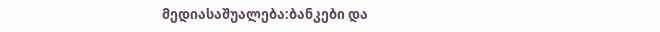მედიასაშუალება:ბანკები და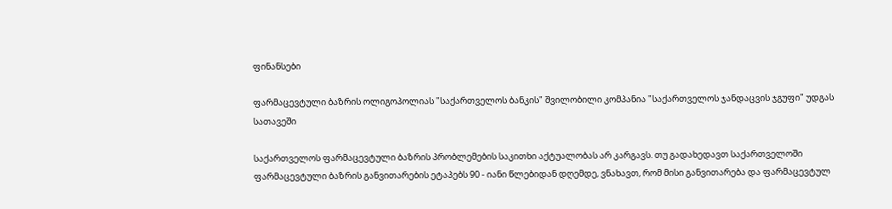ფინანსები

ფარმაცევტული ბაზრის ოლიგოპოლიას "საქართველოს ბანკის" შვილობილი კომპანია "საქართველოს ჯანდაცვის ჯგუფი" უდგას სათავეში

საქართველოს ფარმაცევტული ბაზრის პრობლემების საკითხი აქტუალობას არ კარგავს. თუ გადახედავთ საქართველოში ფარმაცევტული ბაზრის განვითარების ეტაპებს 90 - იანი წლებიდან დღემდე, ვნახავთ, რომ მისი განვითარება და ფარმაცევტულ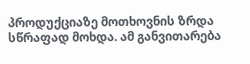პროდუქციაზე მოთხოვნის ზრდა სწრაფად მოხდა. ამ განვითარება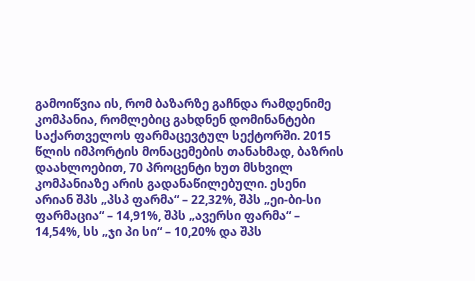გამოიწვია ის, რომ ბაზარზე გაჩნდა რამდენიმე კომპანია, რომლებიც გახდნენ დომინანტები საქართველოს ფარმაცევტულ სექტორში. 2015 წლის იმპორტის მონაცემების თანახმად, ბაზრის დაახლოებით, 70 პროცენტი ხუთ მსხვილ კომპანიაზე არის გადანაწილებული. ესენი არიან შპს „პსპ ფარმა“ – 22,32%, შპს „ეი-ბი-სი ფარმაცია“ – 14,91%, შპს „ავერსი ფარმა“ – 14,54%, სს „ჯი პი სი“ – 10,20% და შპს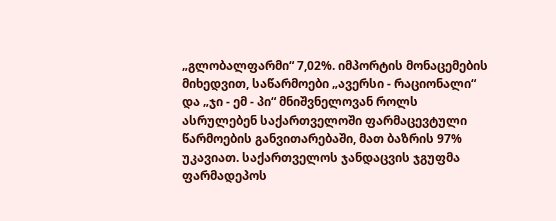„გლობალფარმი“ 7,02%. იმპორტის მონაცემების მიხედვით, საწარმოები „ავერსი - რაციონალი“ და „ჯი - ემ - პი“ მნიშვნელოვან როლს ასრულებენ საქართველოში ფარმაცევტული წარმოების განვითარებაში, მათ ბაზრის 97% უკავიათ. საქართველოს ჯანდაცვის ჯგუფმა ფარმადეპოს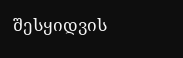შესყიდვის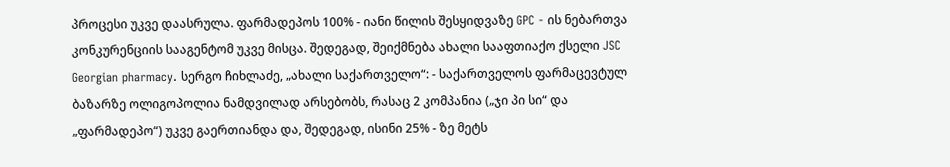პროცესი უკვე დაასრულა. ფარმადეპოს 100% - იანი წილის შესყიდვაზე GPC - ის ნებართვა კონკურენციის სააგენტომ უკვე მისცა. შედეგად, შეიქმნება ახალი სააფთიაქო ქსელი JSC Georgian pharmacy. სერგო ჩიხლაძე, „ახალი საქართველო“: - საქართველოს ფარმაცევტულ ბაზარზე ოლიგოპოლია ნამდვილად არსებობს, რასაც 2 კომპანია („ჯი პი სი“ და „ფარმადეპო“) უკვე გაერთიანდა და, შედეგად, ისინი 25% - ზე მეტს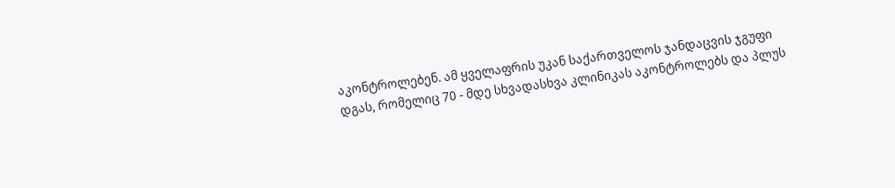აკონტროლებენ. ამ ყველაფრის უკან საქართველოს ჯანდაცვის ჯგუფი დგას, რომელიც 70 - მდე სხვადასხვა კლინიკას აკონტროლებს და პლუს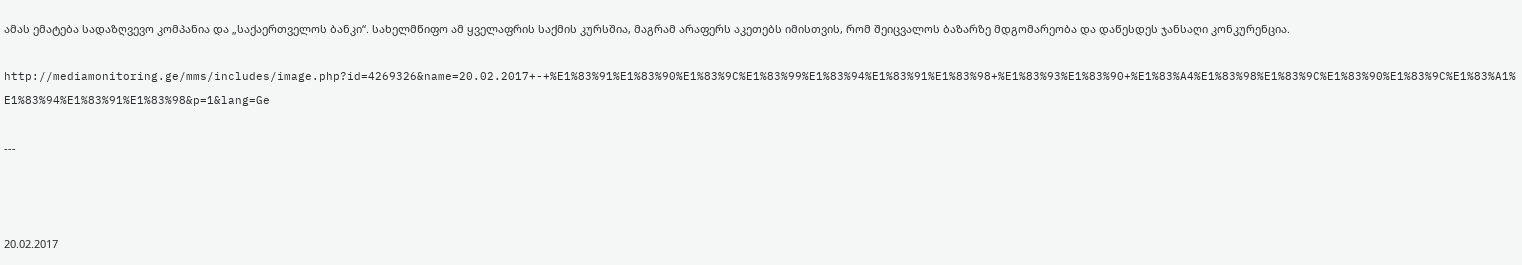ამას ემატება სადაზღვევო კომპანია და „საქაერთველოს ბანკი“. სახელმწიფო ამ ყველაფრის საქმის კურსშია, მაგრამ არაფერს აკეთებს იმისთვის, რომ შეიცვალოს ბაზარზე მდგომარეობა და დაწესდეს ჯანსაღი კონკურენცია.

http://mediamonitoring.ge/mms/includes/image.php?id=4269326&name=20.02.2017+-+%E1%83%91%E1%83%90%E1%83%9C%E1%83%99%E1%83%94%E1%83%91%E1%83%98+%E1%83%93%E1%83%90+%E1%83%A4%E1%83%98%E1%83%9C%E1%83%90%E1%83%9C%E1%83%A1%E1%83%94%E1%83%91%E1%83%98&p=1&lang=Ge

---



20.02.2017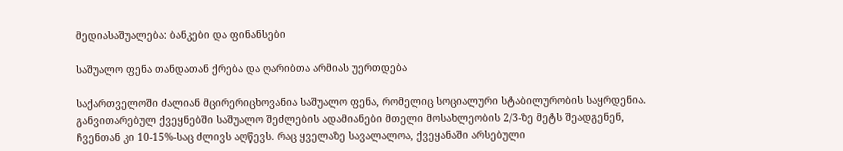მედიასაშუალება: ბანკები და ფინანსები

საშუალო ფენა თანდათან ქრება და ღარიბთა არმიას უერთდება

საქართველოში ძალიან მცირერიცხოვანია საშუალო ფენა, რომელიც სოციალური სტაბილურობის საყრდენია. განვითარებულ ქვეყნებში საშუალო შეძლების ადამიანები მთელი მოსახლეობის 2/3-ზე მეტს შეადგენენ, ჩვენთან კი 10-15%-საც ძლივს აღწევს. რაც ყველაზე სავალალოა, ქვეყანაში არსებული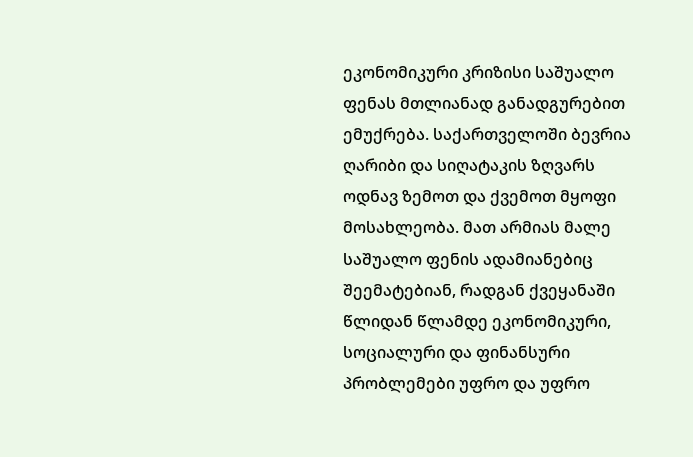ეკონომიკური კრიზისი საშუალო ფენას მთლიანად განადგურებით ემუქრება. საქართველოში ბევრია ღარიბი და სიღატაკის ზღვარს ოდნავ ზემოთ და ქვემოთ მყოფი მოსახლეობა. მათ არმიას მალე საშუალო ფენის ადამიანებიც შეემატებიან, რადგან ქვეყანაში წლიდან წლამდე ეკონომიკური, სოციალური და ფინანსური პრობლემები უფრო და უფრო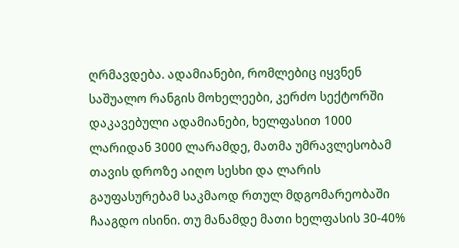ღრმავდება. ადამიანები, რომლებიც იყვნენ საშუალო რანგის მოხელეები, კერძო სექტორში დაკავებული ადამიანები, ხელფასით 1000 ლარიდან 3000 ლარამდე, მათმა უმრავლესობამ თავის დროზე აიღო სესხი და ლარის გაუფასურებამ საკმაოდ რთულ მდგომარეობაში ჩააგდო ისინი. თუ მანამდე მათი ხელფასის 30-40%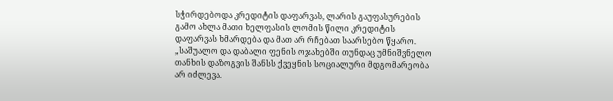სჭირდებოდა კრედიტის დაფარვას, ლარის გაუფასურების გამო ახლა მათი ხელფასის ლომის წილი კრედიტის დაფარვას ხმარდება და მათ არ რჩებათ საარსებო წყარო. „საშუალო და დაბალი ფენის ოჯახებში თუნდაც უმნიშვნელო თანხის დაზოგვის შანსს ქვეყნის სოციალური მდგომარეობა არ იძლევა.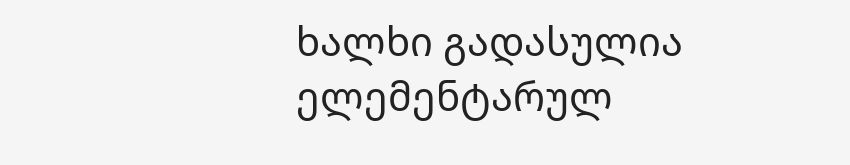ხალხი გადასულია ელემენტარულ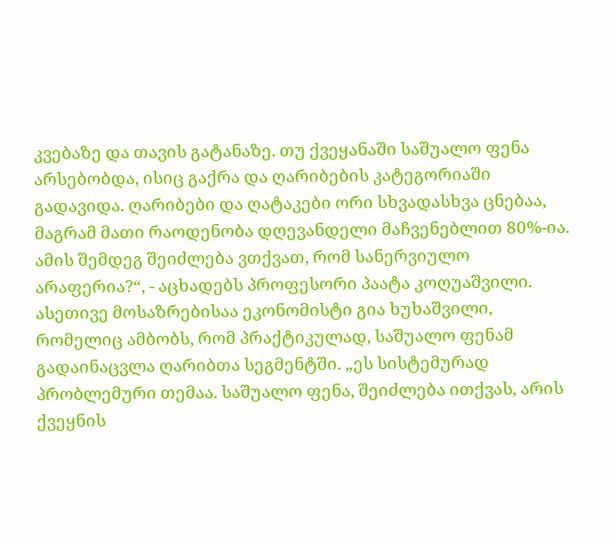კვებაზე და თავის გატანაზე. თუ ქვეყანაში საშუალო ფენა არსებობდა, ისიც გაქრა და ღარიბების კატეგორიაში გადავიდა. ღარიბები და ღატაკები ორი სხვადასხვა ცნებაა, მაგრამ მათი რაოდენობა დღევანდელი მაჩვენებლით 80%-ია. ამის შემდეგ შეიძლება ვთქვათ, რომ სანერვიულო არაფერია?“, - აცხადებს პროფესორი პაატა კოღუაშვილი. ასეთივე მოსაზრებისაა ეკონომისტი გია ხუხაშვილი, რომელიც ამბობს, რომ პრაქტიკულად, საშუალო ფენამ გადაინაცვლა ღარიბთა სეგმენტში. „ეს სისტემურად პრობლემური თემაა. საშუალო ფენა, შეიძლება ითქვას, არის ქვეყნის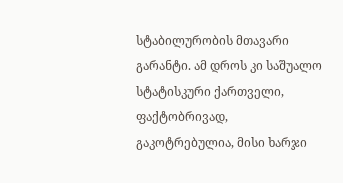სტაბილურობის მთავარი გარანტი. ამ დროს კი საშუალო სტატისკური ქართველი, ფაქტობრივად, გაკოტრებულია, მისი ხარჯი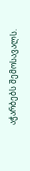აჭარბებს შემოსავალს.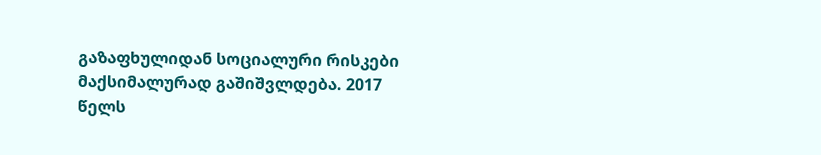გაზაფხულიდან სოციალური რისკები მაქსიმალურად გაშიშვლდება. 2017 წელს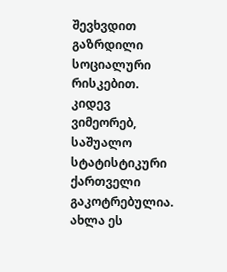შევხვდით გაზრდილი სოციალური რისკებით. კიდევ ვიმეორებ, საშუალო სტატისტიკური ქართველი გაკოტრებულია. ახლა ეს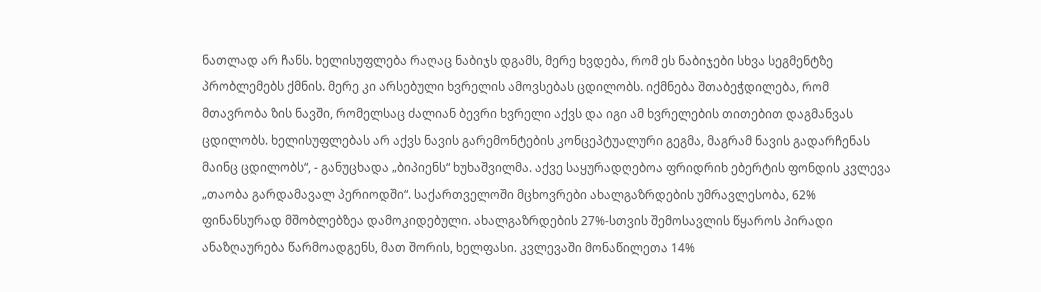ნათლად არ ჩანს. ხელისუფლება რაღაც ნაბიჯს დგამს, მერე ხვდება, რომ ეს ნაბიჯები სხვა სეგმენტზე პრობლემებს ქმნის. მერე კი არსებული ხვრელის ამოვსებას ცდილობს. იქმნება შთაბეჭდილება, რომ მთავრობა ზის ნავში, რომელსაც ძალიან ბევრი ხვრელი აქვს და იგი ამ ხვრელების თითებით დაგმანვას ცდილობს. ხელისუფლებას არ აქვს ნავის გარემონტების კონცეპტუალური გეგმა, მაგრამ ნავის გადარჩენას მაინც ცდილობს“, - განუცხადა „ბიპიენს“ ხუხაშვილმა. აქვე საყურადღებოა ფრიდრიხ ებერტის ფონდის კვლევა „თაობა გარდამავალ პერიოდში“. საქართველოში მცხოვრები ახალგაზრდების უმრავლესობა, 62% ფინანსურად მშობლებზეა დამოკიდებული. ახალგაზრდების 27%-სთვის შემოსავლის წყაროს პირადი ანაზღაურება წარმოადგენს, მათ შორის, ხელფასი. კვლევაში მონაწილეთა 14%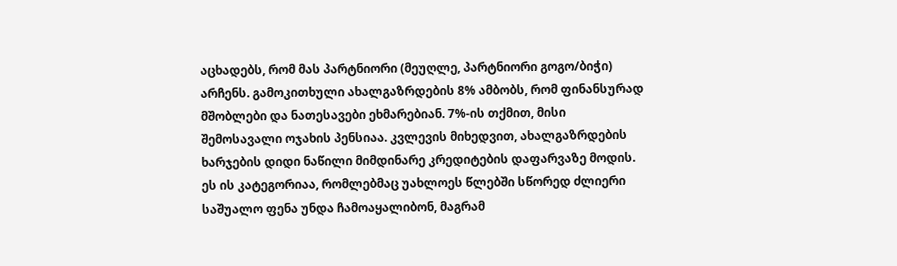აცხადებს, რომ მას პარტნიორი (მეუღლე, პარტნიორი გოგო/ბიჭი) არჩენს. გამოკითხული ახალგაზრდების 8% ამბობს, რომ ფინანსურად მშობლები და ნათესავები ეხმარებიან. 7%-ის თქმით, მისი შემოსავალი ოჯახის პენსიაა. კვლევის მიხედვით, ახალგაზრდების ხარჯების დიდი ნაწილი მიმდინარე კრედიტების დაფარვაზე მოდის. ეს ის კატეგორიაა, რომლებმაც უახლოეს წლებში სწორედ ძლიერი საშუალო ფენა უნდა ჩამოაყალიბონ, მაგრამ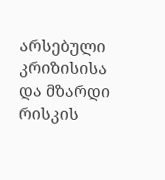არსებული კრიზისისა და მზარდი რისკის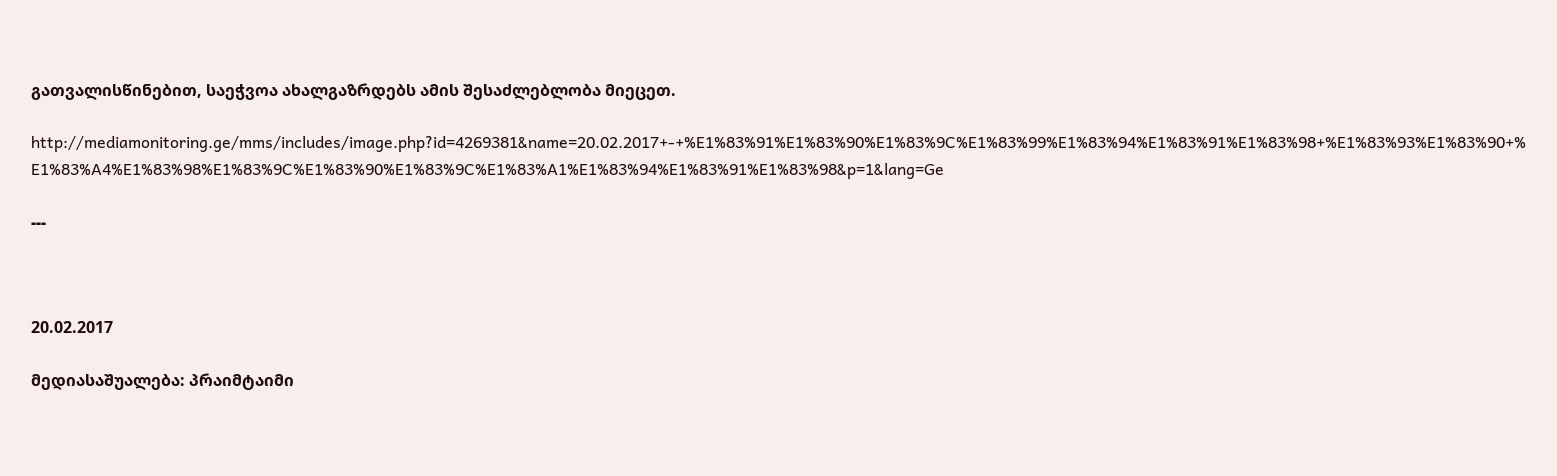გათვალისწინებით, საეჭვოა ახალგაზრდებს ამის შესაძლებლობა მიეცეთ.

http://mediamonitoring.ge/mms/includes/image.php?id=4269381&name=20.02.2017+-+%E1%83%91%E1%83%90%E1%83%9C%E1%83%99%E1%83%94%E1%83%91%E1%83%98+%E1%83%93%E1%83%90+%E1%83%A4%E1%83%98%E1%83%9C%E1%83%90%E1%83%9C%E1%83%A1%E1%83%94%E1%83%91%E1%83%98&p=1&lang=Ge

---



20.02.2017

მედიასაშუალება: პრაიმტაიმი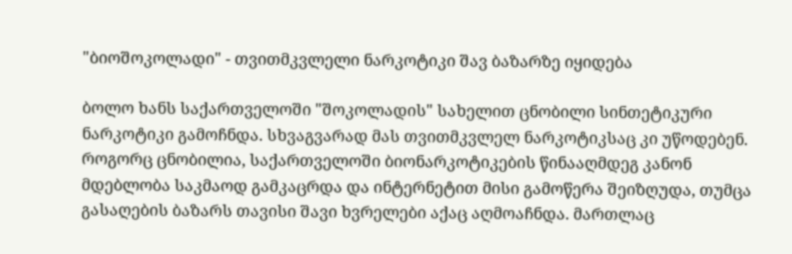"ბიოშოკოლადი" - თვითმკვლელი ნარკოტიკი შავ ბაზარზე იყიდება

ბოლო ხანს საქართველოში "შოკოლადის" სახელით ცნობილი სინთეტიკური ნარკოტიკი გამოჩნდა. სხვაგვარად მას თვითმკვლელ ნარკოტიკსაც კი უწოდებენ. როგორც ცნობილია, საქართველოში ბიონარკოტიკების წინააღმდეგ კანონ მდებლობა საკმაოდ გამკაცრდა და ინტერნეტით მისი გამოწერა შეიზღუდა, თუმცა გასაღების ბაზარს თავისი შავი ხვრელები აქაც აღმოაჩნდა. მართლაც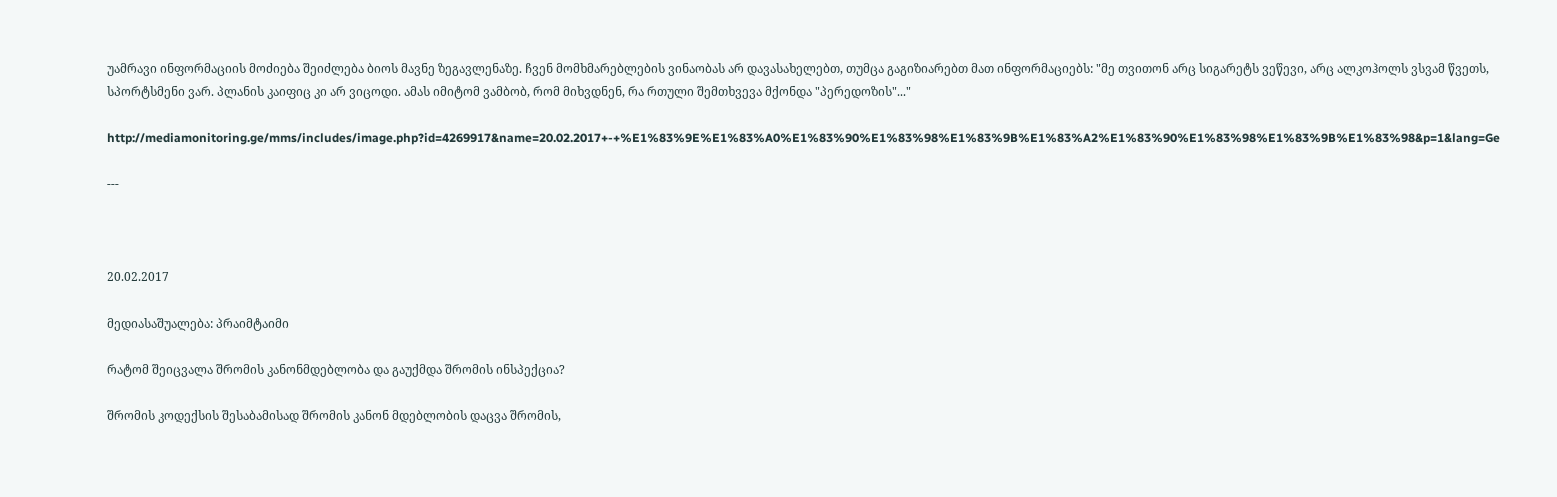უამრავი ინფორმაციის მოძიება შეიძლება ბიოს მავნე ზეგავლენაზე. ჩვენ მომხმარებლების ვინაობას არ დავასახელებთ, თუმცა გაგიზიარებთ მათ ინფორმაციებს: "მე თვითონ არც სიგარეტს ვეწევი, არც ალკოჰოლს ვსვამ წვეთს, სპორტსმენი ვარ. პლანის კაიფიც კი არ ვიცოდი. ამას იმიტომ ვამბობ, რომ მიხვდნენ, რა რთული შემთხვევა მქონდა "პერედოზის"..."

http://mediamonitoring.ge/mms/includes/image.php?id=4269917&name=20.02.2017+-+%E1%83%9E%E1%83%A0%E1%83%90%E1%83%98%E1%83%9B%E1%83%A2%E1%83%90%E1%83%98%E1%83%9B%E1%83%98&p=1&lang=Ge

---



20.02.2017

მედიასაშუალება: პრაიმტაიმი

რატომ შეიცვალა შრომის კანონმდებლობა და გაუქმდა შრომის ინსპექცია?

შრომის კოდექსის შესაბამისად შრომის კანონ მდებლობის დაცვა შრომის,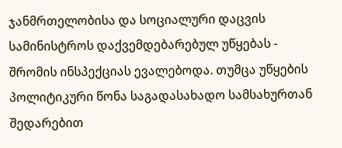ჯანმრთელობისა და სოციალური დაცვის სამინისტროს დაქვემდებარებულ უწყებას - შრომის ინსპექციას ევალებოდა. თუმცა უწყების პოლიტიკური წონა საგადასახადო სამსახურთან შედარებით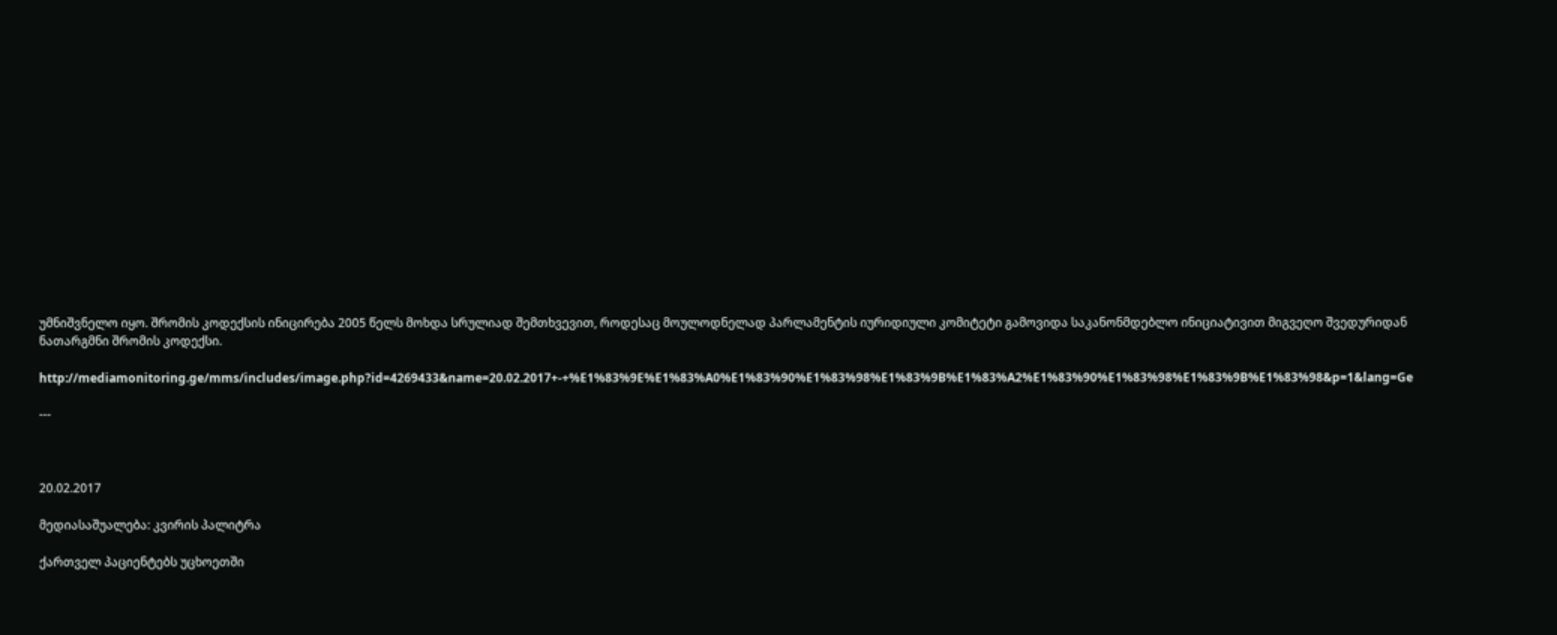უმნიშვნელო იყო. შრომის კოდექსის ინიცირება 2005 წელს მოხდა სრულიად შემთხვევით, როდესაც მოულოდნელად პარლამენტის იურიდიული კომიტეტი გამოვიდა საკანონმდებლო ინიციატივით მიგვეღო შვედურიდან ნათარგმნი შრომის კოდექსი.

http://mediamonitoring.ge/mms/includes/image.php?id=4269433&name=20.02.2017+-+%E1%83%9E%E1%83%A0%E1%83%90%E1%83%98%E1%83%9B%E1%83%A2%E1%83%90%E1%83%98%E1%83%9B%E1%83%98&p=1&lang=Ge

---



20.02.2017

მედიასაშუალება: კვირის პალიტრა

ქართველ პაციენტებს უცხოეთში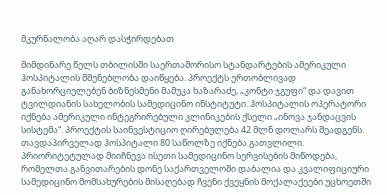მკურნალობა აღარ დასჭირდებათ

მიმდინარე წელს თბილისში საერთაშორისო სტანდარტების ამერიკული ჰოსპიტალის მშენებლობა დაიწყება. პროექტს ერთობლივად განახორციელებენ ბიზნესმენი მამუკა ხაზარაძე, „კონტი ჯგუფი“ და დავით ტვილდიანის სახელობის სამედიცინო ინსტიტუტი. ჰოსპიტალის ოპერატორი იქნება ამერიკული ინტეგრირებული კლინიკების ქსელი „ინოვა ჯანდაცვის სისტემა“. პროექტის საინვესტიციო ღირებულება 42 მლნ დოლარს შეადგენს. თავდაპირველად ჰოსპიტალი 80 საწოლზე იქნება გათვლილი. პრიორიტეტულად მიიჩნევა ისეთი სამედიცინო სერვისების მიწოდება, რომელთა განვითარების დონე საქართველოში დაბალია და კვალიფიციური სამედიცინო მომსახურების მისაღებად ჩვენი ქვეყნის მოქალაქეები უცხოეთში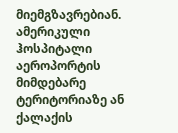მიემგზავრებიან. ამერიკული ჰოსპიტალი აეროპორტის მიმდებარე ტერიტორიაზე ან ქალაქის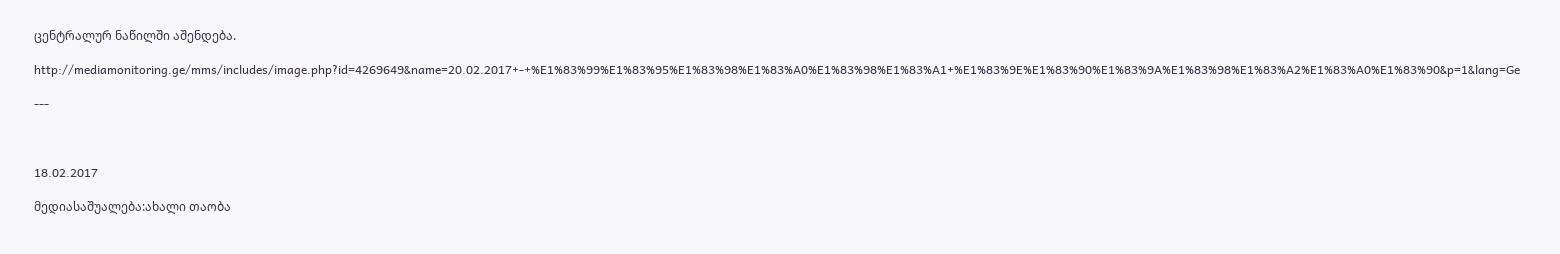ცენტრალურ ნაწილში აშენდება.

http://mediamonitoring.ge/mms/includes/image.php?id=4269649&name=20.02.2017+-+%E1%83%99%E1%83%95%E1%83%98%E1%83%A0%E1%83%98%E1%83%A1+%E1%83%9E%E1%83%90%E1%83%9A%E1%83%98%E1%83%A2%E1%83%A0%E1%83%90&p=1&lang=Ge

---



18.02.2017

მედიასაშუალება:ახალი თაობა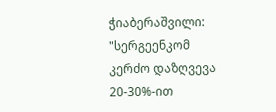ჭიაბერაშვილი: "სერგეენკომ კერძო დაზღვევა 20-30%-ით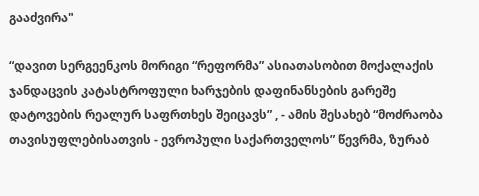გააძვირა"

“დავით სერგეენკოს მორიგი “რეფორმა” ასიათასობით მოქალაქის ჯანდაცვის კატასტროფული ხარჯების დაფინანსების გარეშე დატოვების რეალურ საფრთხეს შეიცავს” , - ამის შესახებ “მოძრაობა თავისუფლებისათვის - ევროპული საქართველოს” წევრმა, ზურაბ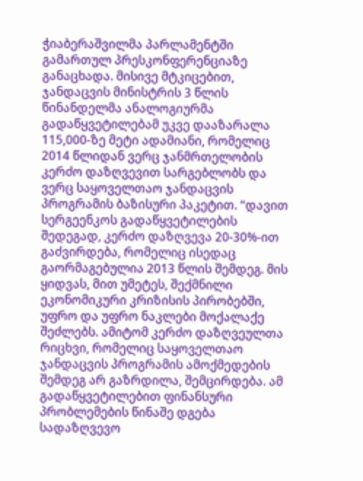ჭიაბერაშვილმა პარლამენტში გამართულ პრესკონფერენციაზე განაცხადა. მისივე მტკიცებით, ჯანდაცვის მინისტრის 3 წლის წინანდელმა ანალოგიურმა გადაწყვეტილებამ უკვე დააზარალა 115,000-ზე მეტი ადამიანი, რომელიც 2014 წლიდან ვერც ჯანმრთელობის კერძო დაზღვევით სარგებლობს და ვერც საყოველთაო ჯანდაცვის პროგრამის ბაზისური პაკეტით. “დავით სერგეენკოს გადაწყვეტილების შედეგად, კერძო დაზღვევა 20-30%-ით გაძვირდება, რომელიც ისედაც გაორმაგებულია 2013 წლის შემდეგ. მის ყიდვას, მით უმეტეს, შექმნილი ეკონომიკური კრიზისის პირობებში, უფრო და უფრო ნაკლები მოქალაქე შეძლებს. ამიტომ კერძო დაზღვეულთა რიცხვი, რომელიც საყოველთაო ჯანდაცვის პროგრამის ამოქმედების შემდეგ არ გაზრდილა, შემცირდება. ამ გადაწყვეტილებით ფინანსური პრობლემების წინაშე დგება სადაზღვევო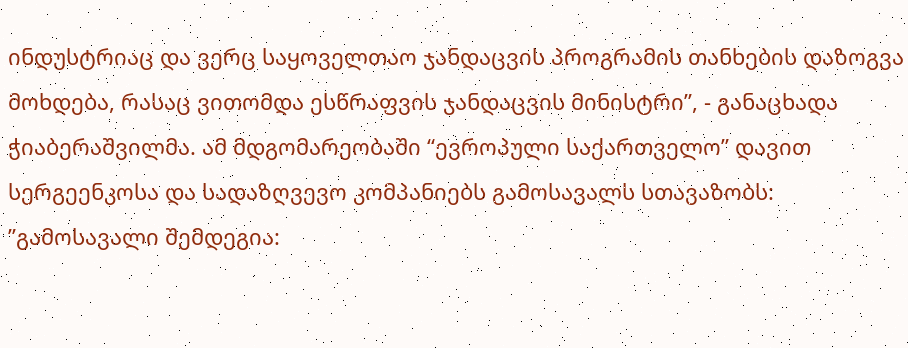ინდუსტრიაც და ვერც საყოველთაო ჯანდაცვის პროგრამის თანხების დაზოგვა მოხდება, რასაც ვითომდა ესწრაფვის ჯანდაცვის მინისტრი”, - განაცხადა ჭიაბერაშვილმა. ამ მდგომარეობაში “ევროპული საქართველო” დავით სერგეენკოსა და სადაზღვევო კომპანიებს გამოსავალს სთავაზობს: ”გამოსავალი შემდეგია: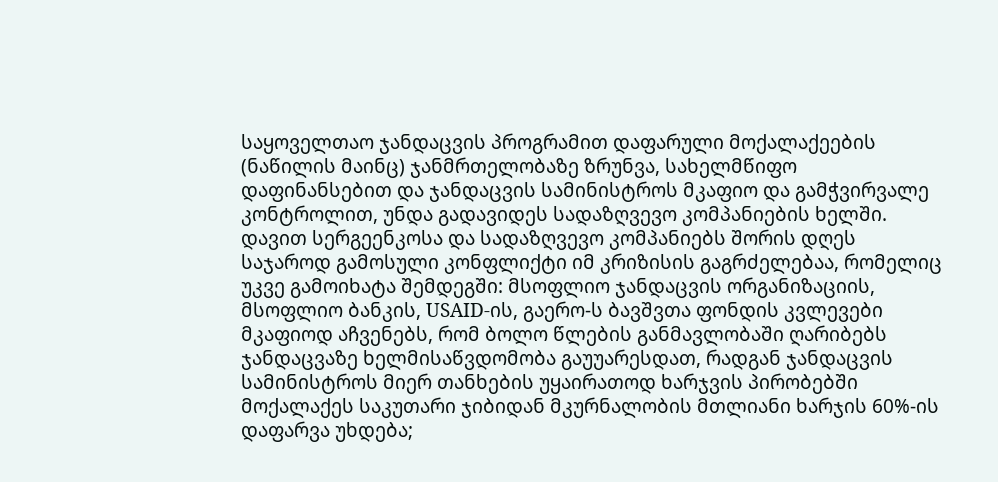საყოველთაო ჯანდაცვის პროგრამით დაფარული მოქალაქეების (ნაწილის მაინც) ჯანმრთელობაზე ზრუნვა, სახელმწიფო დაფინანსებით და ჯანდაცვის სამინისტროს მკაფიო და გამჭვირვალე კონტროლით, უნდა გადავიდეს სადაზღვევო კომპანიების ხელში. დავით სერგეენკოსა და სადაზღვევო კომპანიებს შორის დღეს საჯაროდ გამოსული კონფლიქტი იმ კრიზისის გაგრძელებაა, რომელიც უკვე გამოიხატა შემდეგში: მსოფლიო ჯანდაცვის ორგანიზაციის, მსოფლიო ბანკის, USAID-ის, გაერო-ს ბავშვთა ფონდის კვლევები მკაფიოდ აჩვენებს, რომ ბოლო წლების განმავლობაში ღარიბებს ჯანდაცვაზე ხელმისაწვდომობა გაუუარესდათ, რადგან ჯანდაცვის სამინისტროს მიერ თანხების უყაირათოდ ხარჯვის პირობებში მოქალაქეს საკუთარი ჯიბიდან მკურნალობის მთლიანი ხარჯის 60%-ის დაფარვა უხდება;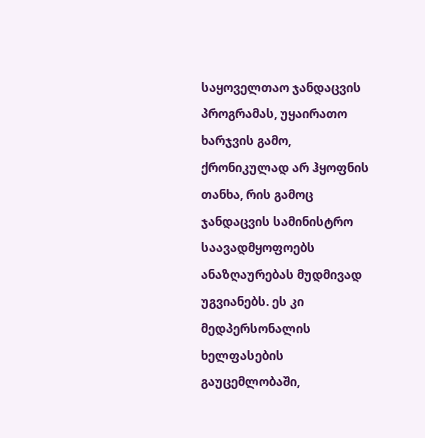საყოველთაო ჯანდაცვის პროგრამას, უყაირათო ხარჯვის გამო, ქრონიკულად არ ჰყოფნის თანხა, რის გამოც ჯანდაცვის სამინისტრო საავადმყოფოებს ანაზღაურებას მუდმივად უგვიანებს. ეს კი მედპერსონალის ხელფასების გაუცემლობაში,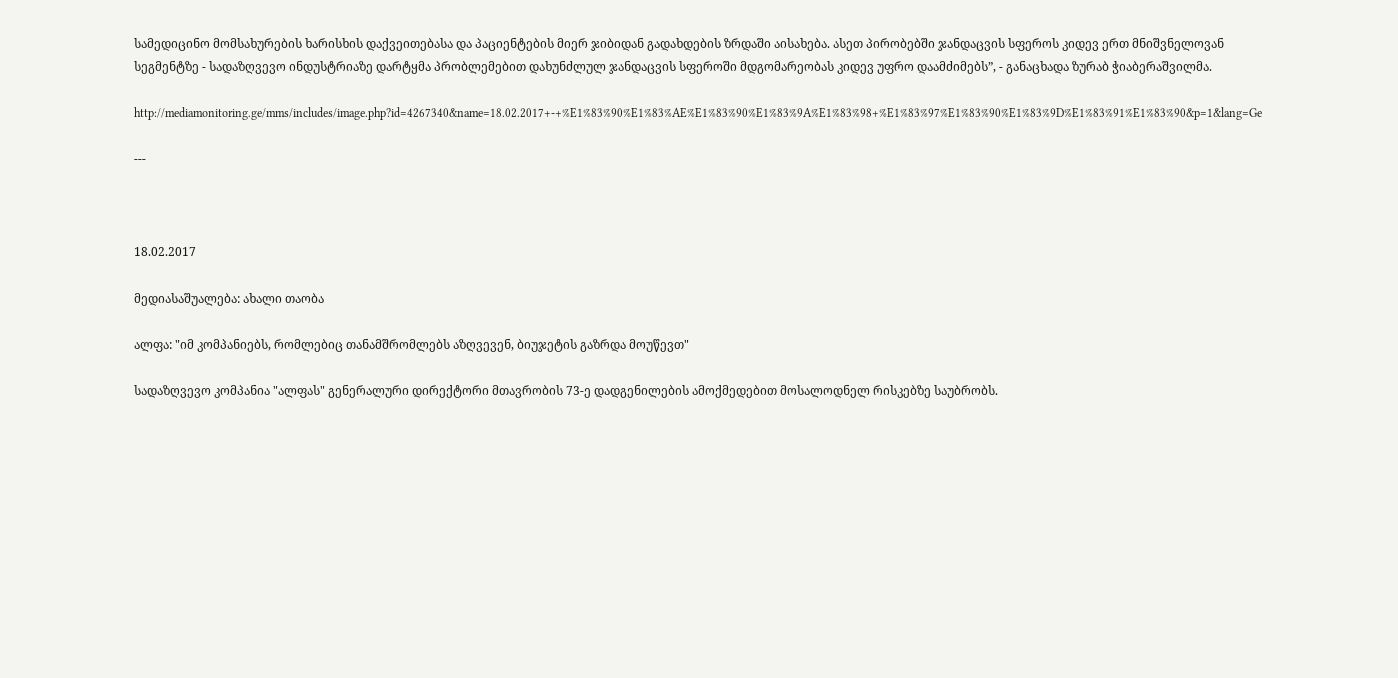სამედიცინო მომსახურების ხარისხის დაქვეითებასა და პაციენტების მიერ ჯიბიდან გადახდების ზრდაში აისახება. ასეთ პირობებში ჯანდაცვის სფეროს კიდევ ერთ მნიშვნელოვან სეგმენტზე - სადაზღვევო ინდუსტრიაზე დარტყმა პრობლემებით დახუნძლულ ჯანდაცვის სფეროში მდგომარეობას კიდევ უფრო დაამძიმებს”, - განაცხადა ზურაბ ჭიაბერაშვილმა.

http://mediamonitoring.ge/mms/includes/image.php?id=4267340&name=18.02.2017+-+%E1%83%90%E1%83%AE%E1%83%90%E1%83%9A%E1%83%98+%E1%83%97%E1%83%90%E1%83%9D%E1%83%91%E1%83%90&p=1&lang=Ge

---



18.02.2017

მედიასაშუალება: ახალი თაობა

ალფა: "იმ კომპანიებს, რომლებიც თანამშრომლებს აზღვევენ, ბიუჯეტის გაზრდა მოუწევთ"

სადაზღვევო კომპანია "ალფას" გენერალური დირექტორი მთავრობის 73-ე დადგენილების ამოქმედებით მოსალოდნელ რისკებზე საუბრობს.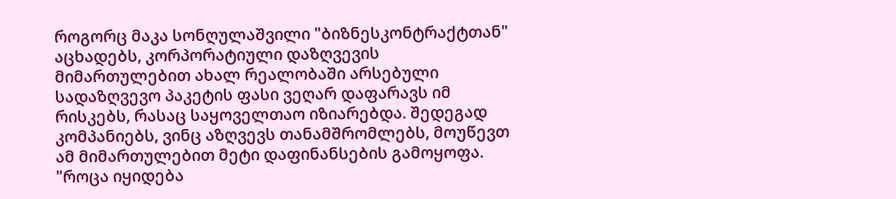როგორც მაკა სონღულაშვილი "ბიზნესკონტრაქტთან" აცხადებს, კორპორატიული დაზღვევის მიმართულებით ახალ რეალობაში არსებული სადაზღვევო პაკეტის ფასი ვეღარ დაფარავს იმ რისკებს, რასაც საყოველთაო იზიარებდა. შედეგად კომპანიებს, ვინც აზღვევს თანამშრომლებს, მოუწევთ ამ მიმართულებით მეტი დაფინანსების გამოყოფა. "როცა იყიდება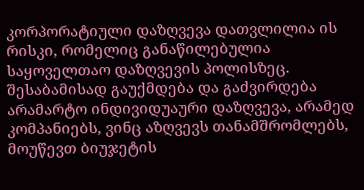კორპორატიული დაზღვევა დათვლილია ის რისკი, რომელიც განაწილებულია საყოველთაო დაზღვევის პოლისზეც. შესაბამისად გაუქმდება და გაძვირდება არამარტო ინდივიდუაური დაზღვევა, არამედ კომპანიებს, ვინც აზღვევს თანამშრომლებს, მოუწევთ ბიუჯეტის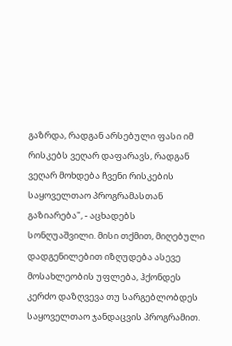გაზრდა, რადგან არსებული ფასი იმ რისკებს ვეღარ დაფარავს, რადგან ვეღარ მოხდება ჩვენი რისკების საყოველთაო პროგრამასთან გაზიარება", - აცხადებს სონღუაშვილი. მისი თქმით, მიღებული დადგენილებით იზღუდება ასევე მოსახლეობის უფლება, ჰქონდეს კერძო დაზღვევა თუ სარგებლობდეს საყოველთაო ჯანდაცვის პროგრამით.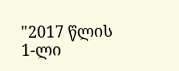"2017 წლის 1-ლი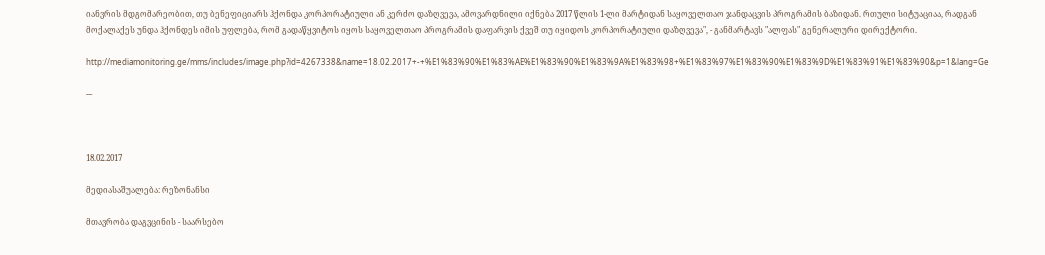იანვრის მდგომარეობით, თუ ბენეფიციარს ჰქონდა კორპორატიული ან კერძო დაზღვევა, ამოვარდნილი იქნება 2017 წლის 1-ლი მარტიდან საყოველთაო ჯანდაცვის პროგრამის ბაზიდან. რთული სიტუაციაა, რადგან მოქალაქეს უნდა ჰქონდეს იმის უფლება, რომ გადაწყვიტოს იყოს საყოველთაო პროგრამის დაფარვის ქვეშ თუ იყიდოს კორპორატიული დაზღვევა", - განმარტავს "ალფას" გენერალური დირექტორი.

http://mediamonitoring.ge/mms/includes/image.php?id=4267338&name=18.02.2017+-+%E1%83%90%E1%83%AE%E1%83%90%E1%83%9A%E1%83%98+%E1%83%97%E1%83%90%E1%83%9D%E1%83%91%E1%83%90&p=1&lang=Ge

---



18.02.2017

მედიასაშუალება: რეზონანსი

მთავრობა დაგვცინის - საარსებო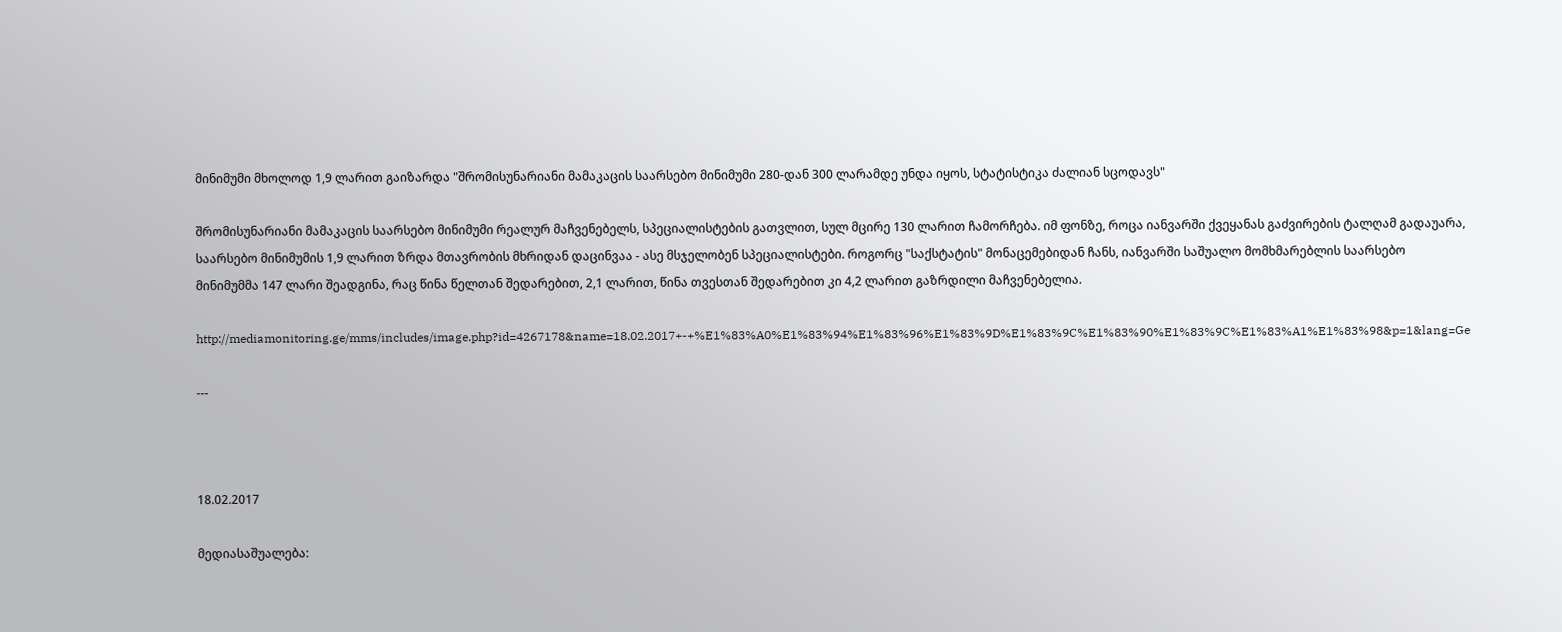მინიმუმი მხოლოდ 1,9 ლარით გაიზარდა "შრომისუნარიანი მამაკაცის საარსებო მინიმუმი 280-დან 300 ლარამდე უნდა იყოს, სტატისტიკა ძალიან სცოდავს"

შრომისუნარიანი მამაკაცის საარსებო მინიმუმი რეალურ მაჩვენებელს, სპეციალისტების გათვლით, სულ მცირე 130 ლარით ჩამორჩება. იმ ფონზე, როცა იანვარში ქვეყანას გაძვირების ტალღამ გადაუარა, საარსებო მინიმუმის 1,9 ლარით ზრდა მთავრობის მხრიდან დაცინვაა - ასე მსჯელობენ სპეციალისტები. როგორც "საქსტატის" მონაცემებიდან ჩანს, იანვარში საშუალო მომხმარებლის საარსებო მინიმუმმა 147 ლარი შეადგინა, რაც წინა წელთან შედარებით, 2,1 ლარით, წინა თვესთან შედარებით კი 4,2 ლარით გაზრდილი მაჩვენებელია.

http://mediamonitoring.ge/mms/includes/image.php?id=4267178&name=18.02.2017+-+%E1%83%A0%E1%83%94%E1%83%96%E1%83%9D%E1%83%9C%E1%83%90%E1%83%9C%E1%83%A1%E1%83%98&p=1&lang=Ge

---



18.02.2017

მედიასაშუალება: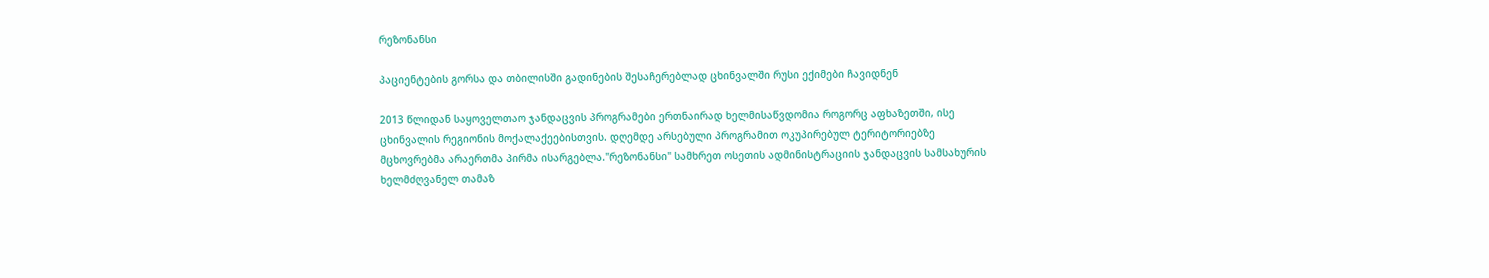რეზონანსი

პაციენტების გორსა და თბილისში გადინების შესაჩერებლად ცხინვალში რუსი ექიმები ჩავიდნენ

2013 წლიდან საყოველთაო ჯანდაცვის პროგრამები ერთნაირად ხელმისაწვდომია როგორც აფხაზეთში, ისე ცხინვალის რეგიონის მოქალაქეებისთვის. დღემდე არსებული პროგრამით ოკუპირებულ ტერიტორიებზე მცხოვრებმა არაერთმა პირმა ისარგებლა."რეზონანსი" სამხრეთ ოსეთის ადმინისტრაციის ჯანდაცვის სამსახურის ხელმძღვანელ თამაზ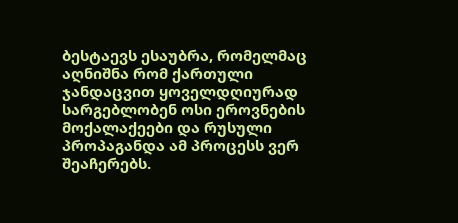ბესტაევს ესაუბრა, რომელმაც აღნიშნა რომ ქართული ჯანდაცვით ყოველდღიურად სარგებლობენ ოსი ეროვნების მოქალაქეები და რუსული პროპაგანდა ამ პროცესს ვერ შეაჩერებს.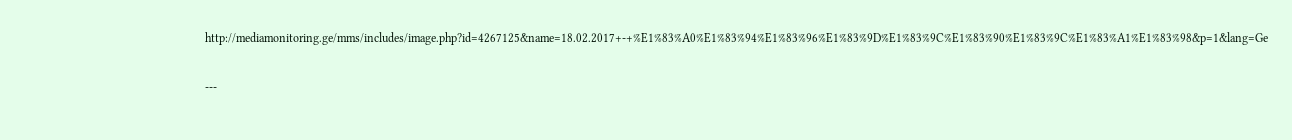http://mediamonitoring.ge/mms/includes/image.php?id=4267125&name=18.02.2017+-+%E1%83%A0%E1%83%94%E1%83%96%E1%83%9D%E1%83%9C%E1%83%90%E1%83%9C%E1%83%A1%E1%83%98&p=1&lang=Ge

---